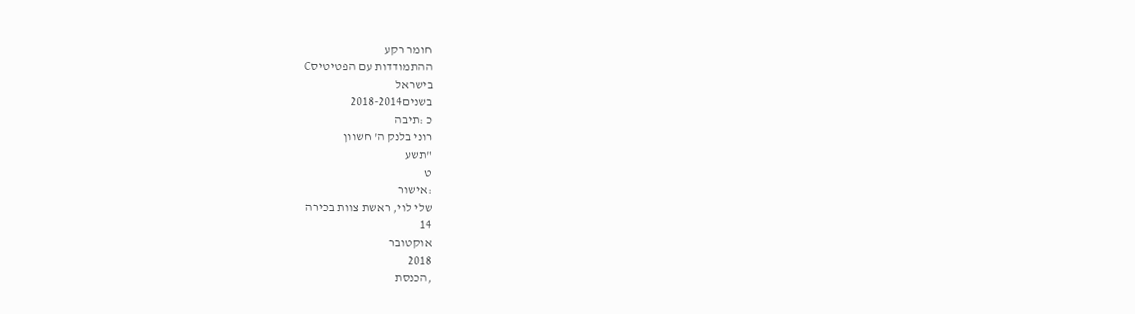חומר רקע
ההתמודדות עם הפטיטיסC
בישראל
בשנים2018-2014
כ :תיבה
רוני בלנק ה' חשוון
"תשע
ט
:אישור
שלי לוי, ראשת צוות בכירה
14
אוקטובר
2018
,הכנסת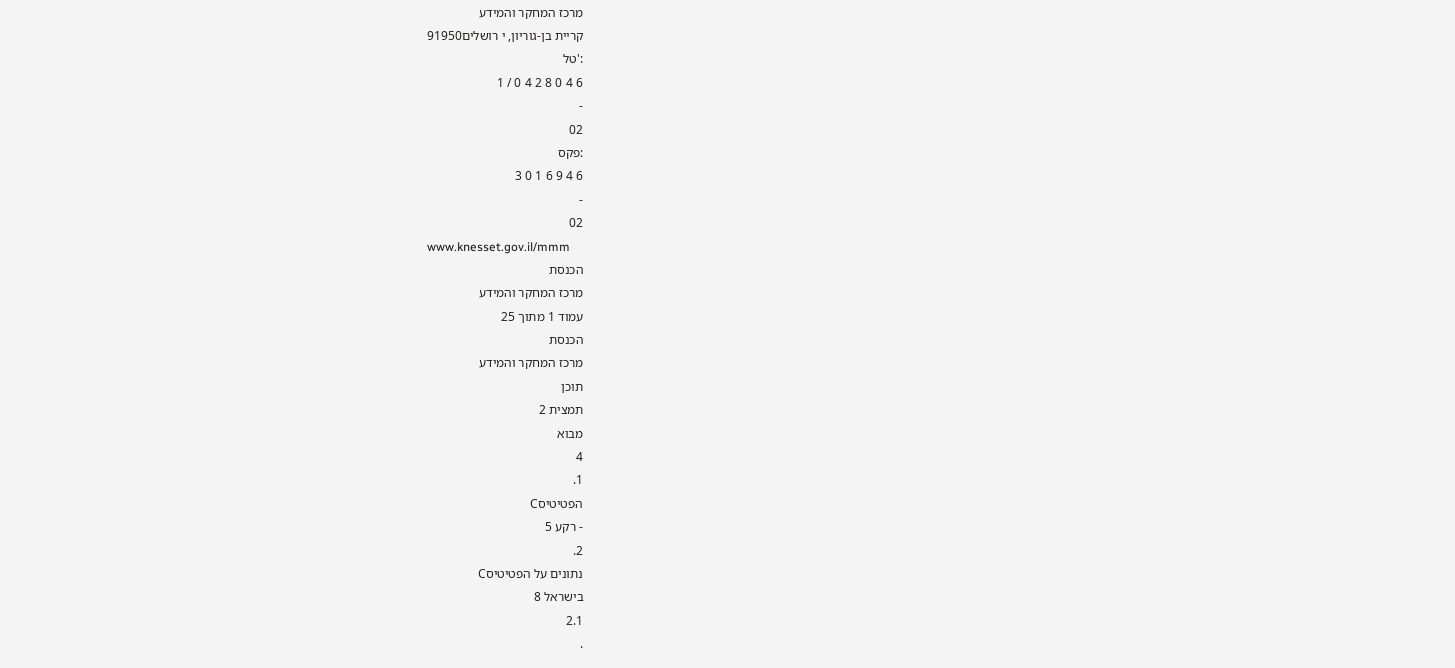מרכז המחקר והמידע
קריית בן-גוריון, י רושלים91950
:'טל
6 4 0 8 2 4 0 / 1
-
02
:פקס
6 4 9 6 1 0 3
-
02
www.knesset.gov.il/mmm
הכנסת
מרכז המחקר והמידע
עמוד 1 מתוך 25
הכנסת
מרכז המחקר והמידע
תוכן
תמצית 2
מבוא
4
1.
הפטיטיסC
- רקע 5
2.
נתונים על הפטיטיסC
בישראל 8
2.1
.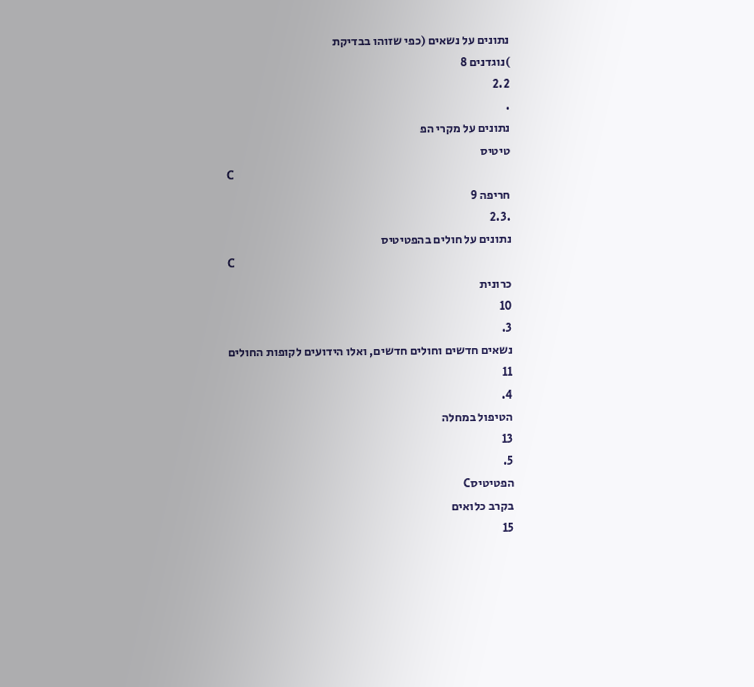נתונים על נשאים (כפי שזוהו בבדיקת
)נוגדנים 8
2.2
.
נתונים על מקרי הפ
טיטיס
C
חריפה 9
.2.3
נתונים על חולים בהפטיטיס
C
כרונית
10
3.
נשאים חדשים וחולים חדשים, ואלו הידועים לקופות החולים
11
4.
הטיפול במחלה
13
5.
הפטיטיסC
בקרב כלואים
15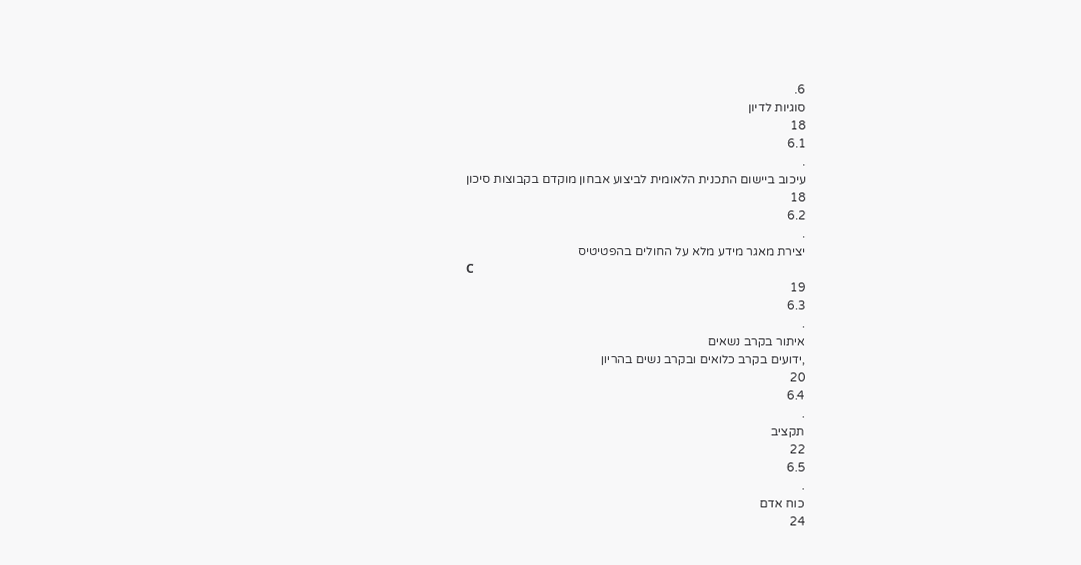6.
סוגיות לדיון
18
6.1
.
עיכוב ביישום התכנית הלאומית לביצוע אבחון מוקדם בקבוצות סיכון
18
6.2
.
יצירת מאגר מידע מלא על החולים בהפטיטיס
C
19
6.3
.
איתור בקרב נשאים
,ידועים בקרב כלואים ובקרב נשים בהריון
20
6.4
.
תקציב
22
6.5
.
כוח אדם
24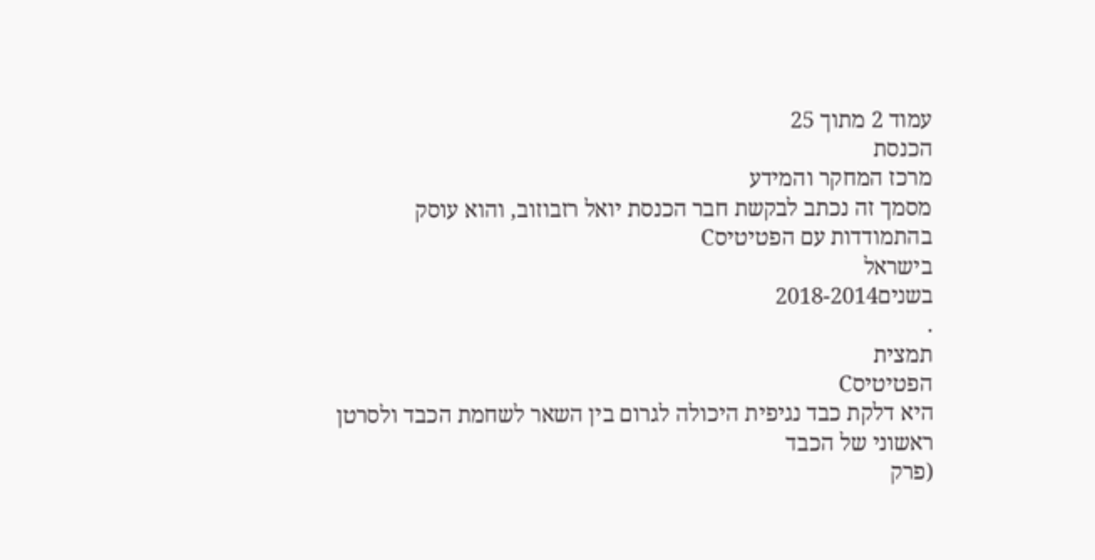עמוד 2 מתוך 25
הכנסת
מרכז המחקר והמידע
מסמך זה נכתב לבקשת חבר הכנסת יואל רזבוזוב, והוא עוסק בהתמודדות עם הפטיטיסC
בישראל
בשנים2018-2014
.
תמצית
הפטיטיסC
היא דלקת כבד נגיפית היכולה לגרום בין השאר לשחמת הכבד ולסרטן ראשוני של הכבד
(פרק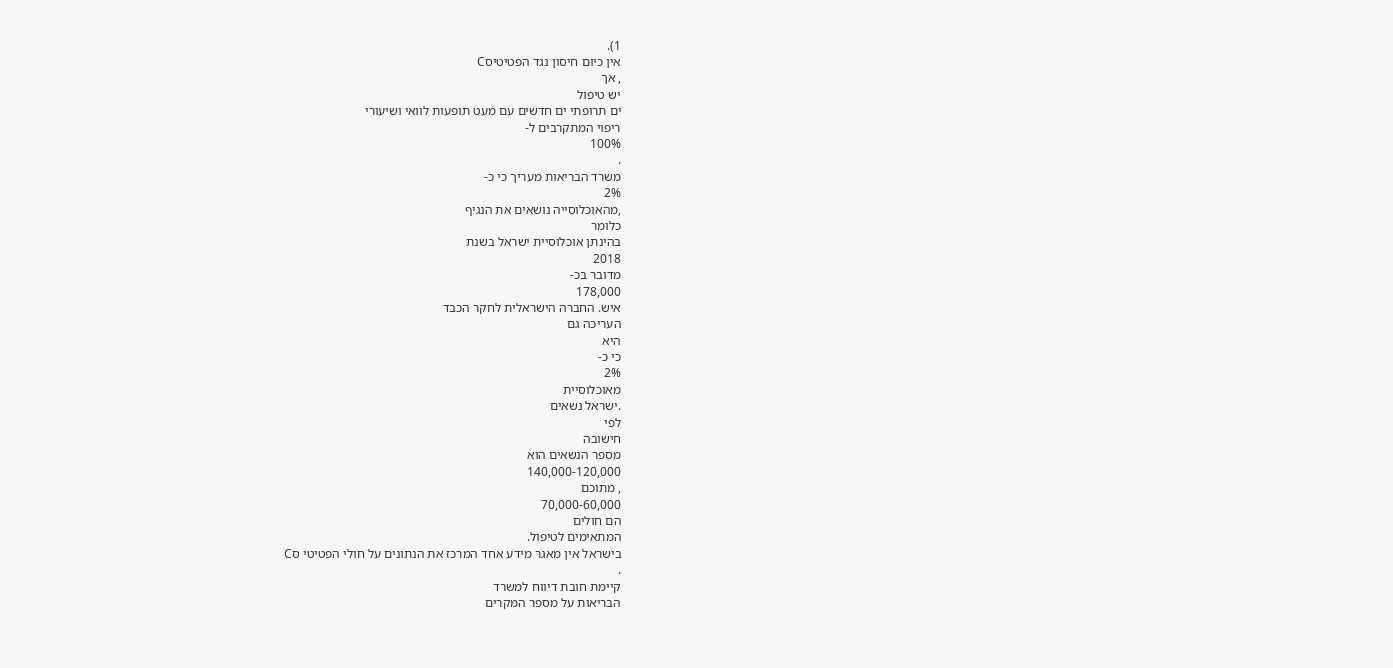1).
אין כיום חיסון נגד הפטיטיסC
, אך
יש טיפול
ים תרופתי ים חדשים עם מעט תופעות לוואי ושיעורי
ריפוי המתקרבים ל-
100%
.
משרד הבריאות מעריך כי כ-
2%
,מהאוכלוסייה נושאים את הנגיף
כלומר
בהינתן אוכלוסיית ישראל בשנת
2018
מדובר בכ-
178,000
איש. החברה הישראלית לחקר הכבד
העריכה גם
היא
כי כ-
2%
מאוכלוסיית
.ישראל נשאים
לפי
חישובה
מספר הנשאים הוא
140,000-120,000
, מתוכם
70,000-60,000
הם חולים
המתאימים לטיפול.
בישראל אין מאגר מידע אחד המרכז את הנתונים על חולי הפטיטי סC
.
קיימת חובת דיווח למשרד
הבריאות על מספר המקרים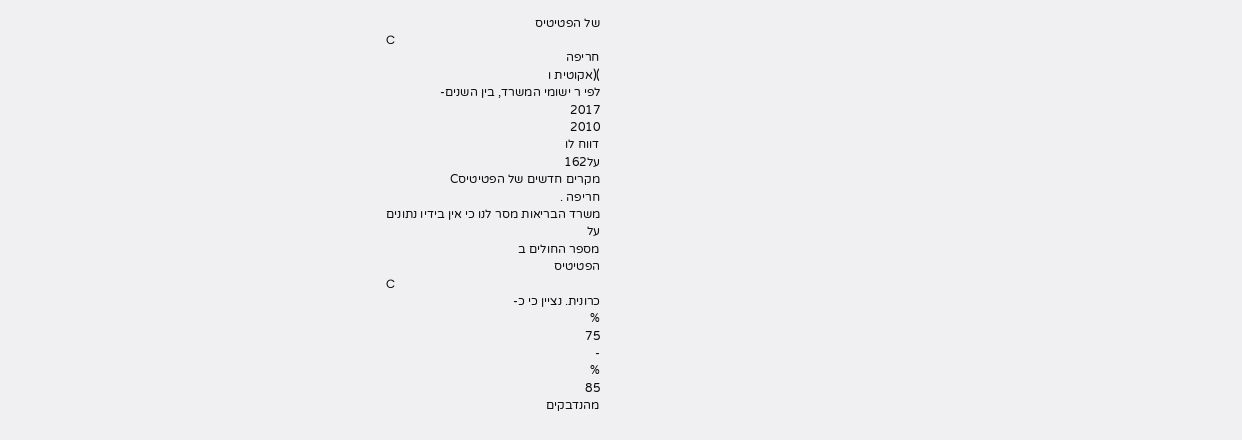של הפטיטיס
C
חריפה
)(אקוטית ו
לפי ר ישומי המשרד, בין השנים-
2017
2010
דווח לו
על162
מקרים חדשים של הפטיטיסC
חריפה .
משרד הבריאות מסר לנו כי אין בידיו נתונים
על
מספר החולים ב
הפטיטיס
C
כרונית. נציין כי כ-
%
75
-
%
85
מהנדבקים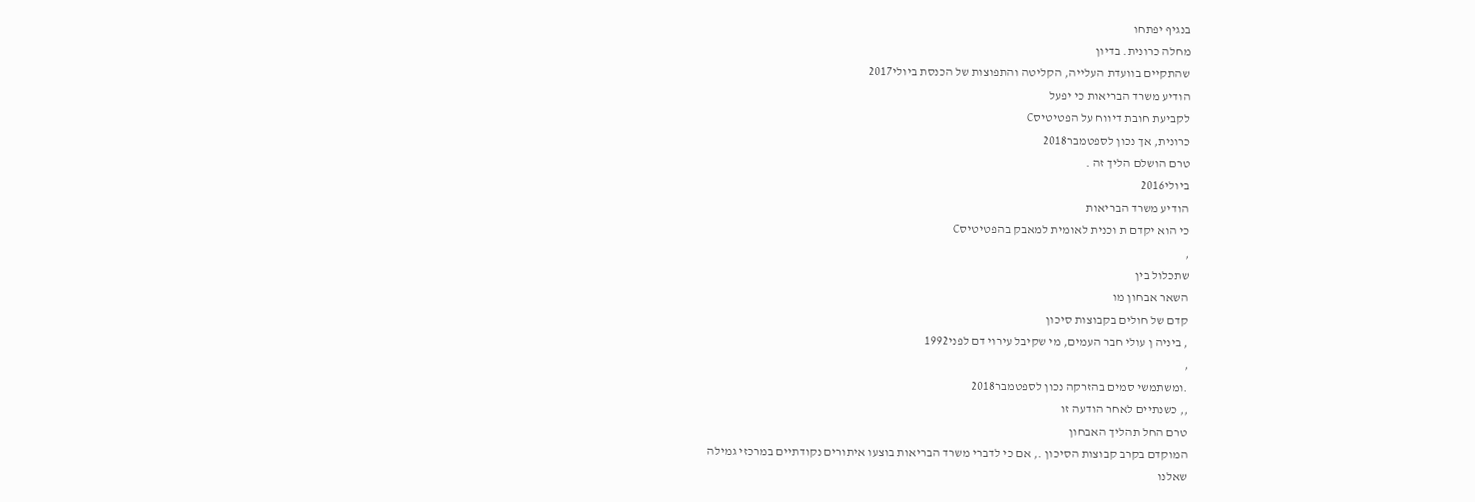בנגיף יפתחו
מחלה כרונית. בדיון
שהתקיים בוועדת העלייה, הקליטה והתפוצות של הכנסת ביולי2017
הודיע משרד הבריאות כי יפעל
לקביעת חובת דיווח על הפטיטיסC
כרונית, אך נכון לספטמבר2018
טרם הושלם הליך זה .
ביולי2016
הודיע משרד הבריאות
כי הוא יקדם ת וכנית לאומית למאבק בהפטיטיסC
,
שתכלול בין
השאר אבחון מו
קדם של חולים בקבוצות סיכון
, ביניה ן עולי חבר העמים, מי שקיבל עירוי דם לפני1992
,
.ומשתמשי סמים בהזרקה נכון לספטמבר2018
,, כשנתיים לאחר הודעה זו
טרם החל תהליך האבחון
המוקדם בקרב קבוצות הסיכון ., אם כי לדברי משרד הבריאות בוצעו איתורים נקודתיים במרכזי גמילה
שאלנו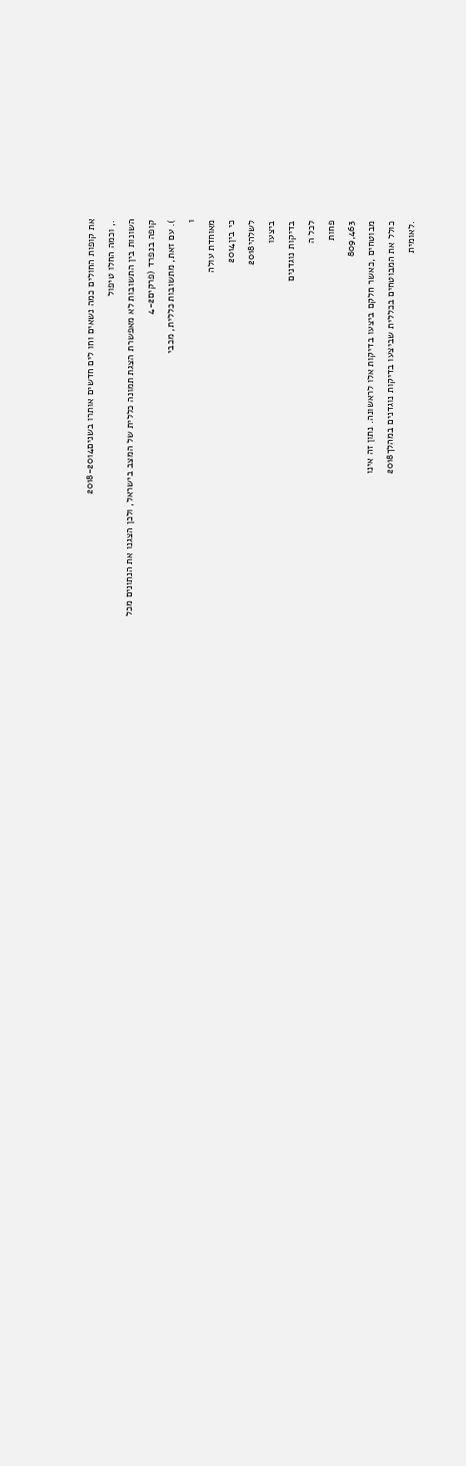את קופות החולים כמה נשאים וחו לים חדשים אותרו בשנים2018-2014
., וכמה החלו טיפול
השונות בין התשובות לא מאפשרת הצגת תמונה כללית של המצב בישראל, ולכן הצגנו את הנתונים מכל
קופה בנפרד (פרקים4-2
). עם זאת, מתשובות כללית, מכבי
ו
מאוחדת עולה
כי בין2014
לשלהי2018
ביצעו
בדיקות נוגדנים
לכל ה
פחות
809,463
מבוטחים ,כאשר חלקם ביצעו בדיקות אלו לראשונה. נתון זה אינו
כולל את המבוטחים בכללית שביצעו בדיקות נוגדנים במהלך2018
.לאומית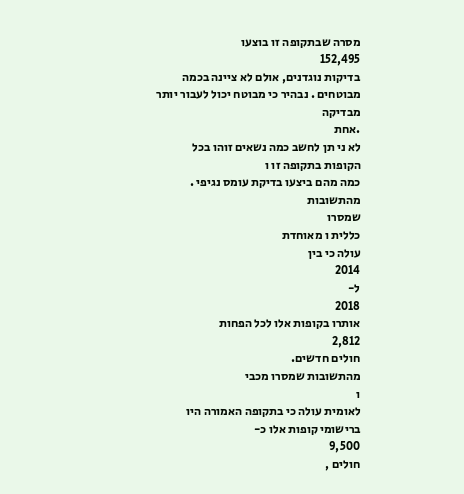מסרה שבתקופה זו בוצעו
152,495
בדיקות נוגדנים, אולם לא ציינה בכמה מבוטחים . נבהיר כי מבוטח יכול לעבור יותר מבדיקה
.אחת
לא ני תן לחשב כמה נשאים זוהו בכל
הקופות בתקופה זו ו
כמה מהם ביצעו בדיקת עומס נגיפי . מהתשובות
שמסרו
כללית ו מאוחדת
עולה כי בין
2014
ל-
2018
אותרו בקופות אלו לכל הפחות
2,812
חולים חדשים.
מהתשובות שמסרו מכבי
ו
לאומית עולה כי בתקופה האמורה היו ברישומי קופות אלו כ-
9,500
חולים ,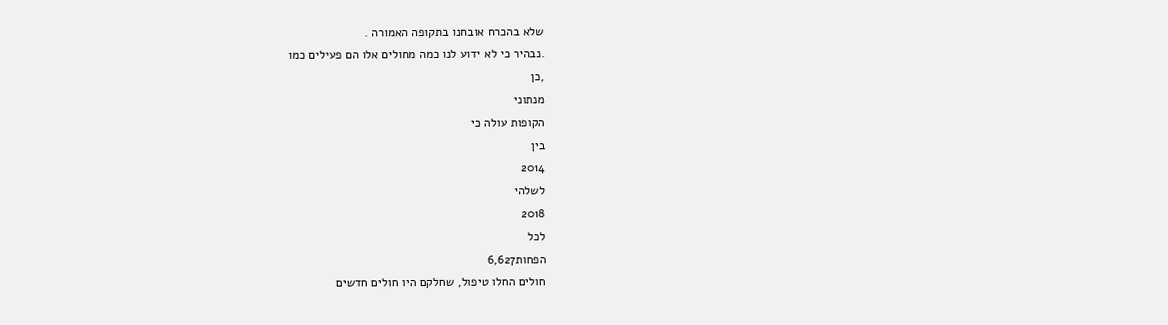שלא בהכרח אובחנו בתקופה האמורה .
.נבהיר כי לא ידוע לנו כמה מחולים אלו הם פעילים כמו
,כן
מנתוני
הקופות עולה כי
בין
2014
לשלהי
2018
לכל
הפחות6,627
חולים החלו טיפול, שחלקם היו חולים חדשים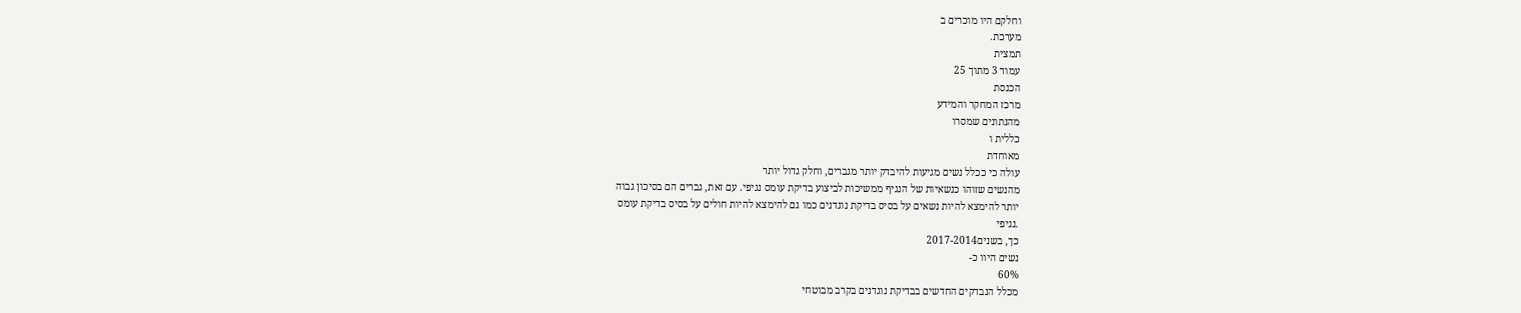וחלקם היו מוכרים ב
מערכת.
תמצית
עמוד 3 מתוך 25
הכנסת
מרכז המחקר והמידע
מהנתונים שמסרו
כללית ו
מאוחדת
עולה כי ככלל נשים מגיעות להיבדק יותר מגברים, וחלק גדול יותר
מהנשים שזוהו כנשאיות של הנגיף ממשיכות לביצוע בדיקת עומס נגיפי. עם זאת, גברים הם בסיכון גבוה
יותר להימצא להיות נשאים על בסיס בדיקת נוגדנים כמו גם להימצא להיות חולים על בסיס בדיקת עומס
.נגיפי
כך, בשנים2017-2014
נשים היוו כ-
60%
מכלל הנבדקים החדשים בבדיקת נוגדנים בקרב מבוטחי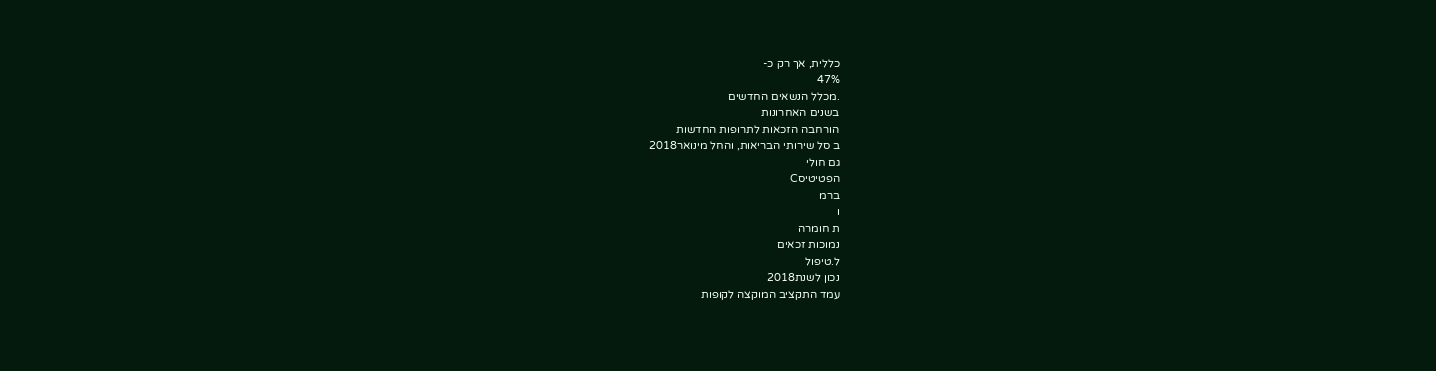כללית, אך רק כ-
47%
.מכלל הנשאים החדשים
בשנים האחרונות
הורחבה הזכאות לתרופות החדשות
ב סל שירותי הבריאות, והחל מינואר2018
גם חולי
הפטיטיסC
ברמ
ו
ת חומרה
נמוכות זכאים
ל.טיפול
נכון לשנת2018
עמד התקציב המוקצה לקופות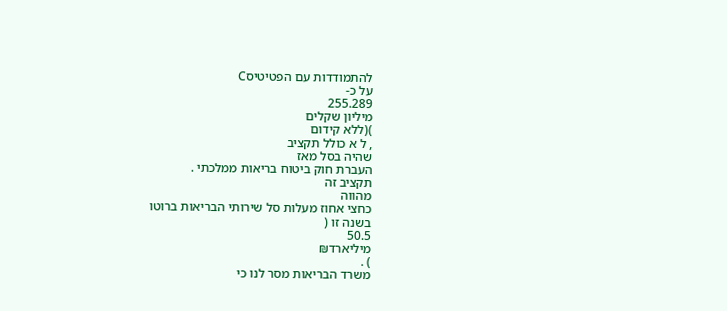להתמודדות עם הפטיטיסC
על כ-
255.289
מיליון שקלים
)(ללא קידום
, ל א כולל תקציב
שהיה בסל מאז
העברת חוק ביטוח בריאות ממלכתי .
תקציב זה
מהווה
כחצי אחוז מעלות סל שירותי הבריאות ברוטו
בשנה זו (
50.5
מיליארד₪
) .
משרד הבריאות מסר לנו כי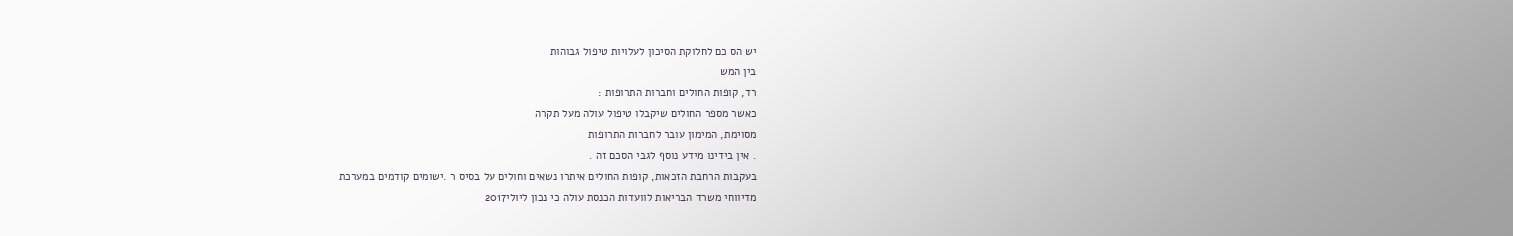יש הס כם לחלוקת הסיכון לעלויות טיפול גבוהות
בין המש
רד, קופות החולים וחברות התרופות :
כאשר מספר החולים שיקבלו טיפול עולה מעל תקרה
מסוימת, המימון עובר לחברות התרופות
. אין בידינו מידע נוסף לגבי הסכם זה .
בעקבות הרחבת הזכאות, קופות החולים איתרו נשאים וחולים על בסיס ר .ישומים קודמים במערכת
מדיווחי משרד הבריאות לוועדות הכנסת עולה כי נכון ליולי2017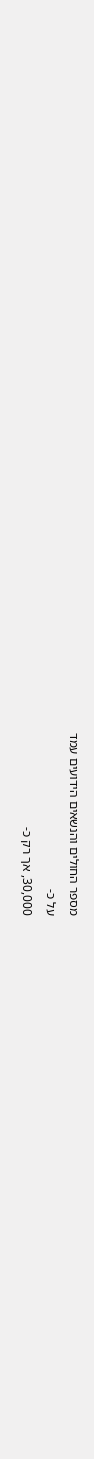מספר החולים והנשאים הידועים עמד
על כ-
30,000, אך רק כ-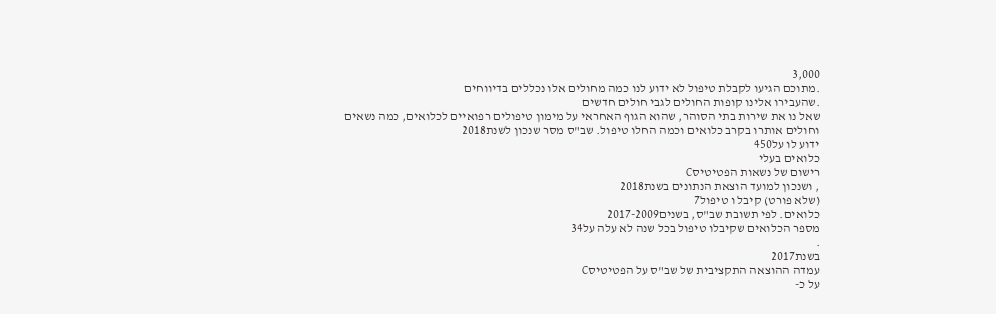3,000
.מתוכם הגיעו לקבלת טיפול לא ידוע לנו כמה מחולים אלו נכללים בדיווחים
.שהעבירו אלינו קופות החולים לגבי חולים חדשים
שאל נו את שירות בתי הסוהר, שהוא הגוף האחראי על מימון טיפולים רפואיים לכלואים, כמה נשאים
וחולים אותרו בקרב כלואים וכמה החלו טיפול. שב"ס מסר שנכון לשנת2018
ידוע לו על450
כלואים בעלי
רישום של נשאות הפטיטיסC
, ושנכון למועד הוצאת הנתונים בשנת2018
(שלא פורט) קיבל ו טיפול7
כלואים. לפי תשובת שב"ס, בשנים2017-2009
מספר הכלואים שקיבלו טיפול בכל שנה לא עלה על34
.
בשנת2017
עמדה ההוצאה התקציבית של שב"ס על הפטיטיסC
על כ-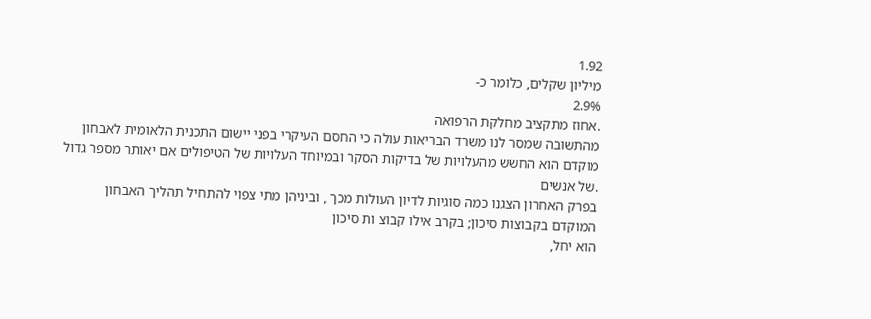1.92
מיליון שקלים, כלומר כ-
2.9%
.אחוז מתקציב מחלקת הרפואה
מהתשובה שמסר לנו משרד הבריאות עולה כי החסם העיקרי בפני יישום התכנית הלאומית לאבחון
מוקדם הוא החשש מהעלויות של בדיקות הסקר ובמיוחד העלויות של הטיפולים אם יאותר מספר גדול
.של אנשים
בפרק האחרון הצגנו כמה סוגיות לדיון העולות מכך , וביניהן מתי צפוי להתחיל תהליך האבחון
המוקדם בקבוצות סיכון; בקרב אילו קבוצ ות סיכון
הוא יחל,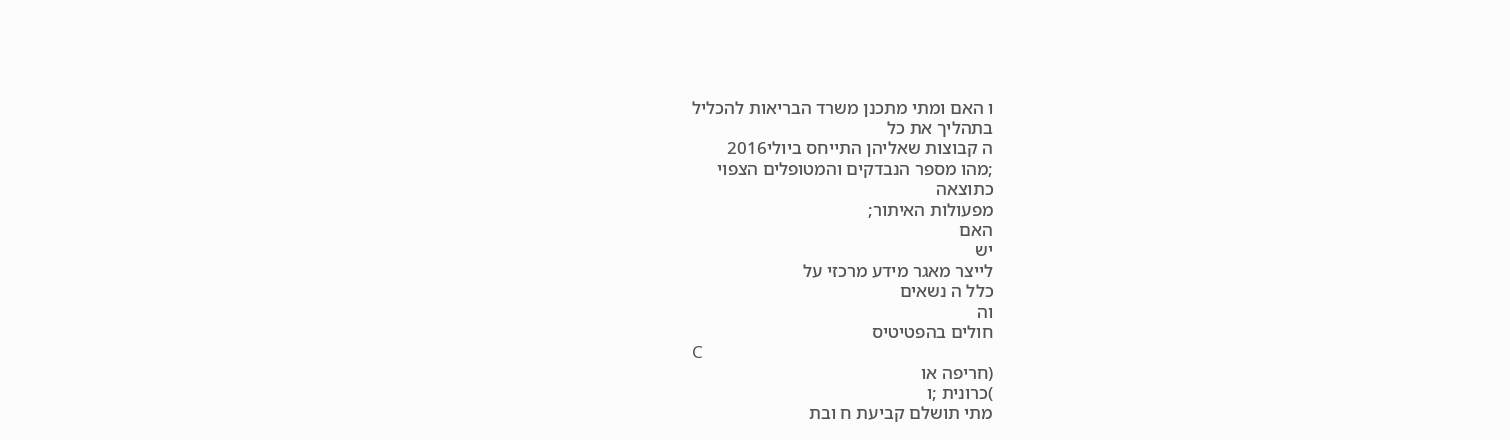ו האם ומתי מתכנן משרד הבריאות להכליל
בתהליך את כל
ה קבוצות שאליהן התייחס ביולי2016
;מהו מספר הנבדקים והמטופלים הצפוי
כתוצאה
מפעולות האיתור;
האם
יש
לייצר מאגר מידע מרכזי על
כלל ה נשאים
וה
חולים בהפטיטיס
C
(חריפה או
)כרונית ;ו
מתי תושלם קביעת ח ובת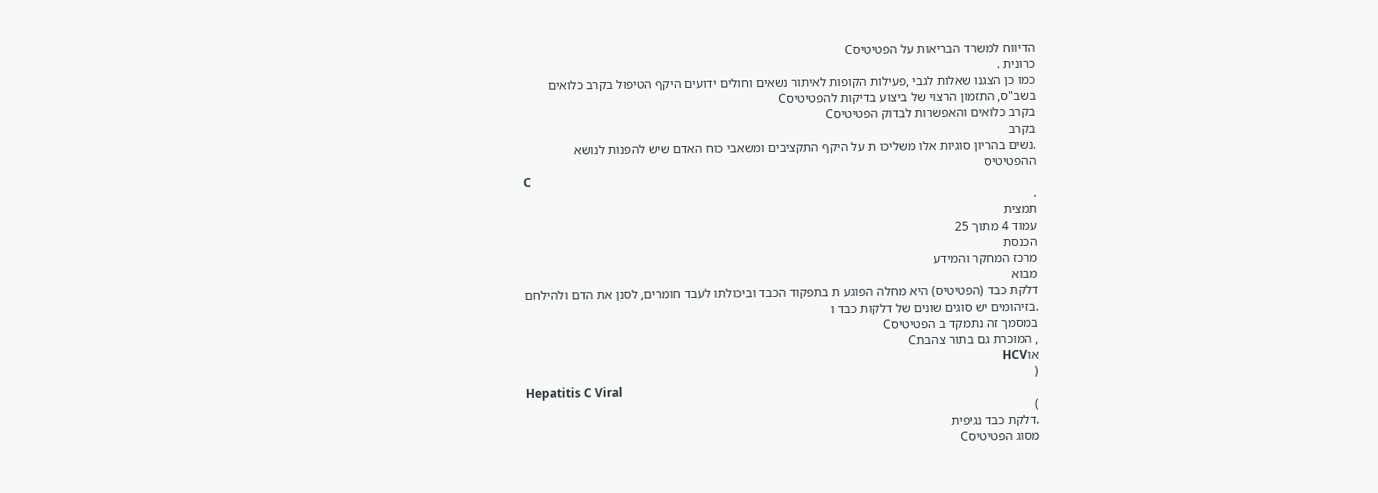הדיווח למשרד הבריאות על הפטיטיסC
כרונית .
כמו כן הצגנו שאלות לגבי ,פעילות הקופות לאיתור נשאים וחולים ידועים היקף הטיפול בקרב כלואים
בשב"ס, התזמון הרצוי של ביצוע בדיקות להפטיטיסC
בקרב כלואים והאפשרות לבדוק הפטיטיסC
בקרב
.נשים בהריון סוגיות אלו משליכו ת על היקף התקציבים ומשאבי כוח האדם שיש להפנות לנושא
ההפטיטיס
C
.
תמצית
עמוד 4 מתוך 25
הכנסת
מרכז המחקר והמידע
מבוא
דלקת כבד (הפטיטיס) היא מחלה הפוגע ת בתפקוד הכבד וביכולתו לעבד חומרים, לסנן את הדם ולהילחם
.בזיהומים יש סוגים שונים של דלקות כבד ו
במסמך זה נתמקד ב הפטיטיסC
, המוכרת גם בתור צהבתC
אוHCV
(
Hepatitis C Viral
)
.דלקת כבד נגיפית
מסוג הפטיטיסC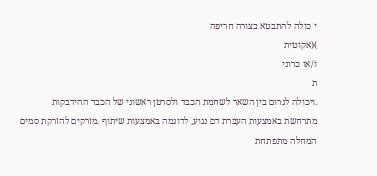י כולה להתבטא בצורה חריפה
)(אקוטית
ו/או כרוני
ת
.ויכולה לגרום בין השאר לשחמת הכבד ולסרטן ראשוני של הכבד ההידבקות
מתרחשת באמצעות העברת דם נגוע, לדוגמה באמצעות שיתוף .מזרקים להזרקת סמים המחלה מתפתחת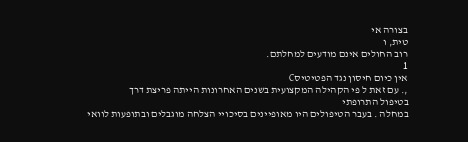בצורה אי
טית, ו
רוב החולים אינם מודעים למחלתם.
1
אין כיום חיסון נגד הפטיטיסC
,. עם זאת ל פי הקהילה המקצועית בשנים האחרונות הייתה פריצת דרך
בטיפול התרופתי
במחלה . בעבר הטיפולים היו מאופיינים בסיכויי הצלחה מוגבלים ובתופעות לוואי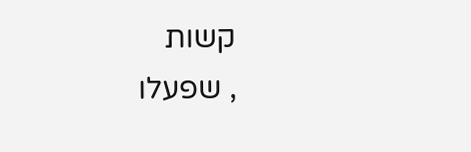קשות
, שפעלו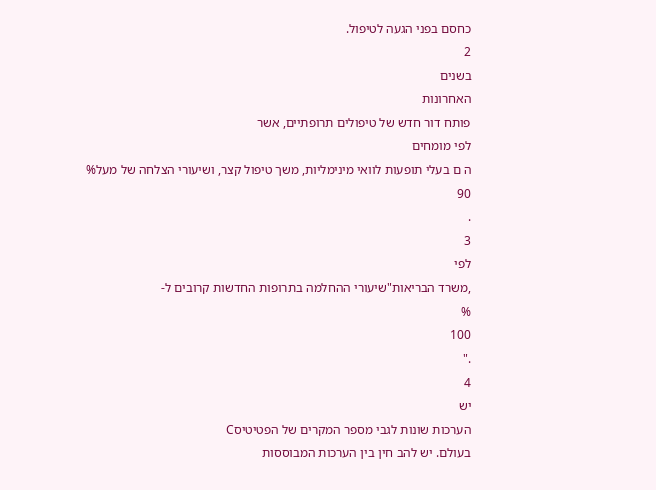כחסם בפני הגעה לטיפול.
2
בשנים
האחרונות
פותח דור חדש של טיפולים תרופתיים, אשר
לפי מומחים
ה ם בעלי תופעות לוואי מינימליות, משך טיפול קצר, ושיעורי הצלחה של מעל%
90
.
3
לפי
,משרד הבריאות"שיעורי ההחלמה בתרופות החדשות קרובים ל-
%
100
."
4
יש
הערכות שונות לגבי מספר המקרים של הפטיטיסC
בעולם. יש להב חין בין הערכות המבוססות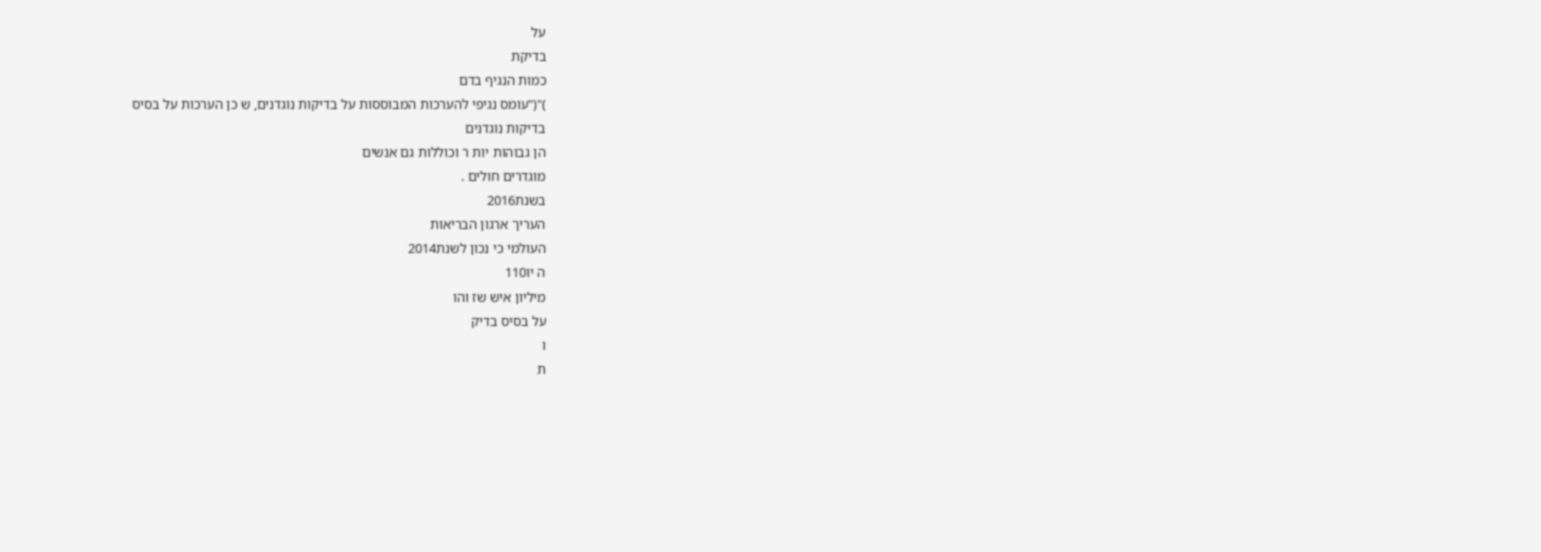על
בדיקת
כמות הנגיף בדם
)"("עומס נגיפי להערכות המבוססות על בדיקות נוגדנים, ש כן הערכות על בסיס
בדיקות נוגדנים
הן גבוהות יות ר וכוללות גם אנשים
מוגדרים חולים .
בשנת2016
העריך ארגון הבריאות
העולמי כי נכון לשנת2014
ה יו110
מיליון איש שז והו
על בסיס בדיק
ו
ת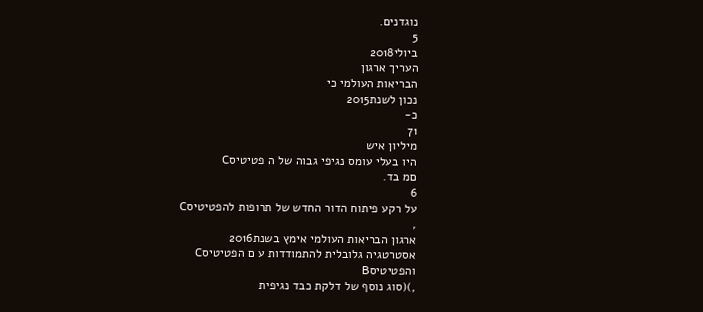נוגדנים.
5
ביולי2018
העריך ארגון
הבריאות העולמי כי
נכון לשנת2015
כ-
71
מיליון איש
היו בעלי עומס נגיפי גבוה של ה פטיטיסC
םמ בד.
6
על רקע פיתוח הדור החדש של תרופות להפטיטיסC
,
ארגון הבריאות העולמי אימץ בשנת2016
אסטרטגיה גלובלית להתמודדות ע ם הפטיטיסC
והפטיטיסB
,)(סוג נוסף של דלקת כבד נגיפית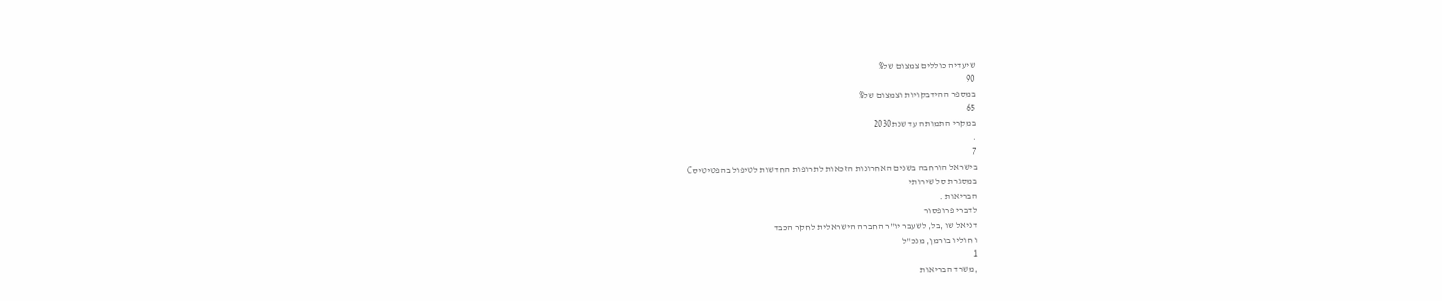שיעדיה כוללים צמצום של%
90
במספר ההידבקויות וצמצום של%
65
במקרי התמותה עד שנת2030
.
7
בישראל הורחבה בשנים האחרונות הזכאות לתרופות החדשות לטיפול בהפטיטיסC
במסגרת סל שירותי
הבריאות .
לדברי פרופסור
דניאל שו ,בל, לשעבר יו"ר החברה הישראלית לחקר הכבד
ו חוליו בורמן, מנכ"ל
1
,משרד הבריאות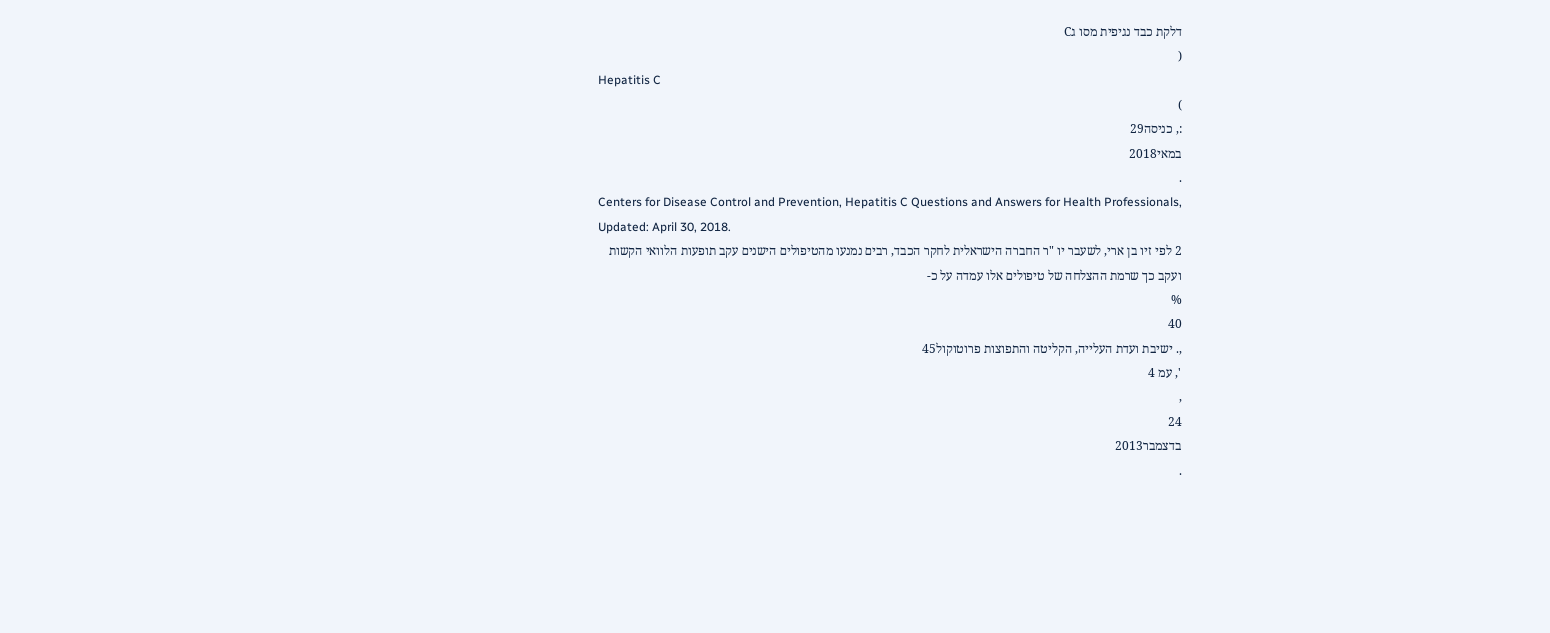דלקת כבד נגיפית מסו גC
(
Hepatitis C
)
:, כניסה29
במאי2018
.
Centers for Disease Control and Prevention, Hepatitis C Questions and Answers for Health Professionals,
Updated: April 30, 2018.
2 לפי זיו בן ארי, לשעבר יו "ר החברה הישראלית לחקר הכבד, רבים נמנעו מהטיפולים הישנים עקב תופעות הלוואי הקשות
ועקב כך שרמת ההצלחה של טיפולים אלו עמדה על כ-
%
40
,. ישיבת ועדת העלייה, הקליטה והתפוצות פרוטוקול45
', עמ 4
,
24
בדצמבר2013
.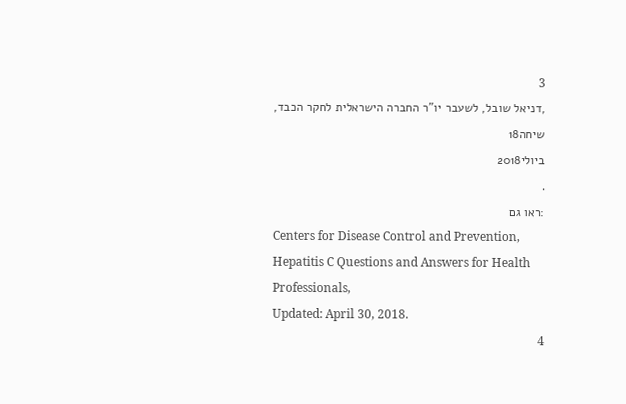3
,דניאל שובל, לשעבר יו"ר החברה הישראלית לחקר הכבד, שיחה18
ביולי2018
.
:ראו גם
Centers for Disease Control and Prevention, Hepatitis C Questions and Answers for Health Professionals,
Updated: April 30, 2018.
4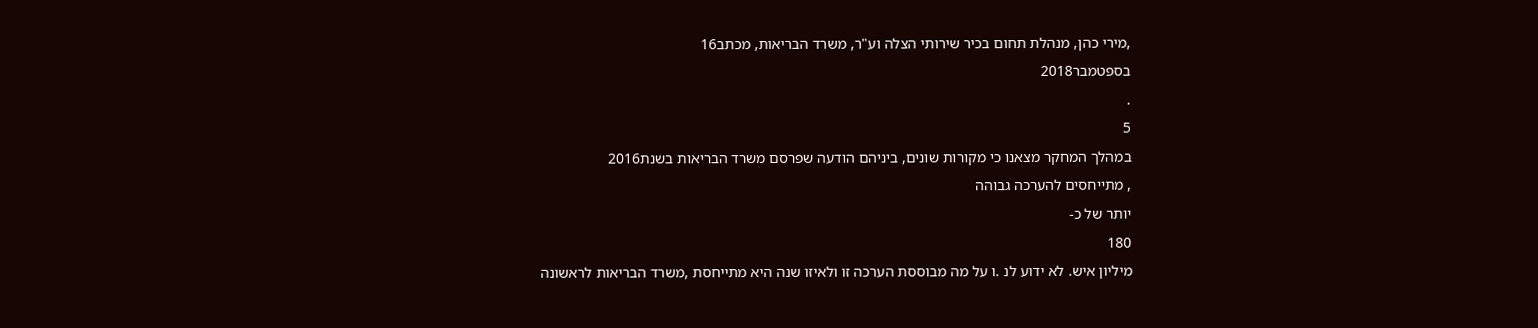,מירי כהן, מנהלת תחום בכיר שירותי הצלה וע"ר, משרד הבריאות, מכתב16
בספטמבר2018
.
5
במהלך המחקר מצאנו כי מקורות שונים, ביניהם הודעה שפרסם משרד הבריאות בשנת2016
, מתייחסים להערכה גבוהה
יותר של כ-
180
מיליון איש. לא ידוע לנ .ו על מה מבוססת הערכה זו ולאיזו שנה היא מתייחסת ,משרד הבריאות לראשונה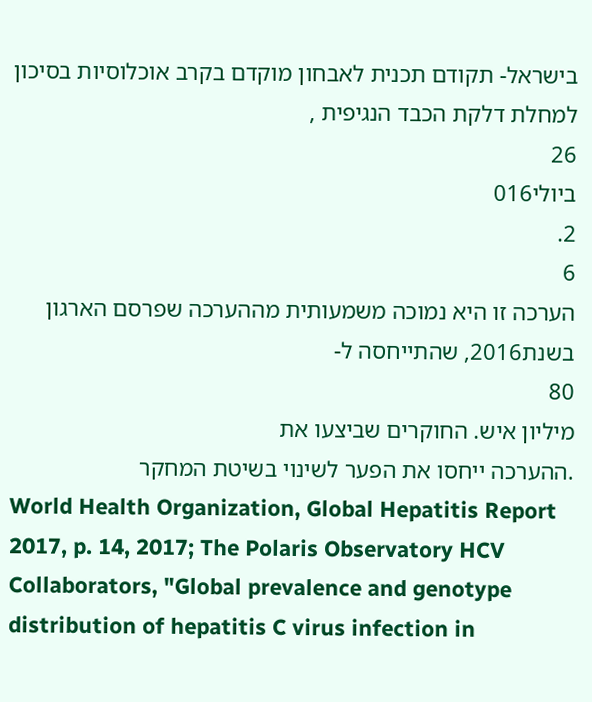בישראל- תקודם תכנית לאבחון מוקדם בקרב אוכלוסיות בסיכון למחלת דלקת הכבד הנגיפית ,
26
ביולי016
2.
6
הערכה זו היא נמוכה משמעותית מההערכה שפרסם הארגון בשנת2016, שהתייחסה ל-
80
מיליון איש. החוקרים שביצעו את
.ההערכה ייחסו את הפער לשינוי בשיטת המחקר
World Health Organization, Global Hepatitis Report 2017, p. 14, 2017; The Polaris Observatory HCV
Collaborators, "Global prevalence and genotype distribution of hepatitis C virus infection in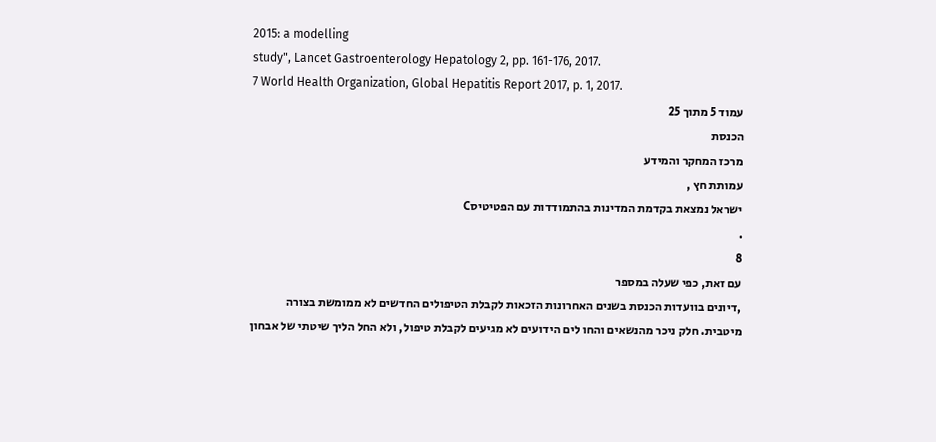2015: a modelling
study", Lancet Gastroenterology Hepatology 2, pp. 161-176, 2017.
7 World Health Organization, Global Hepatitis Report 2017, p. 1, 2017.
עמוד 5 מתוך 25
הכנסת
מרכז המחקר והמידע
עמותת חץ ,
ישראל נמצאת בקדמת המדינות בהתמודדות עם הפטיטיסC
.
8
עם זאת, כפי שעלה במספר
,דיונים בוועדות הכנסת בשנים האחרונות הזכאות לקבלת הטיפולים החדשים לא ממומשת בצורה
מיטבית. חלק ניכר מהנשאים והחו לים הידועים לא מגיעים לקבלת טיפול, ולא החל הליך שיטתי של אבחון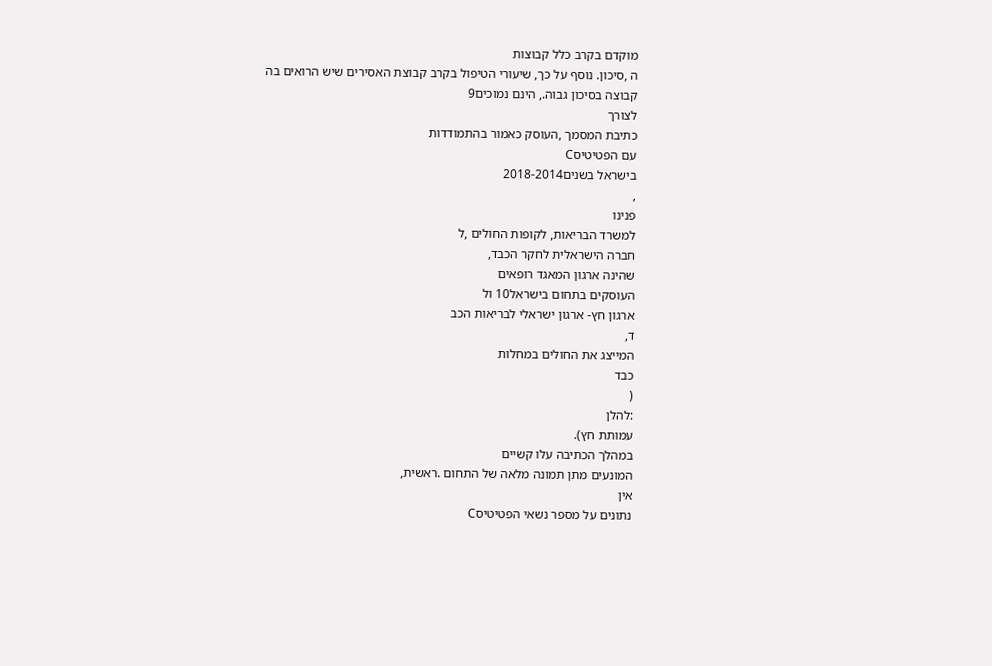מוקדם בקרב כלל קבוצות
ה ,סיכון. נוסף על כך, שיעורי הטיפול בקרב קבוצת האסירים שיש הרואים בה
קבוצה בסיכון גבוה., הינם נמוכים9
לצורך
כתיבת המסמך ,העוסק כאמור בהתמודדות
עם הפטיטיסC
בישראל בשנים2018-2014
,
פנינו
למשרד הבריאות, לקופות החולים ,ל
חברה הישראלית לחקר הכבד,
שהינה ארגון המאגד רופאים
העוסקים בתחום בישראל10 ול
ארגון חץ- ארגון ישראלי לבריאות הכב
ד,
המייצג את החולים במחלות
כבד
(
:להלן
עמותת חץ).
במהלך הכתיבה עלו קשיים
המונעים מתן תמונה מלאה של התחום .ראשית,
אין
נתונים על מספר נשאי הפטיטיסC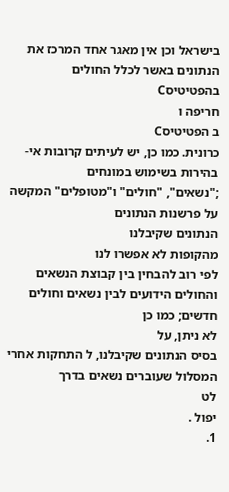בישראל וכן אין מאגר אחד המרכז את הנתונים באשר לכלל החולים
בהפטיטיסC
חריפה ו
ב הפטיטיסC
כרונית. כמו כן, יש לעיתים קרובות אי-
בהירות בשימוש במונחים
;"נשאים", "חולים" ו"מטופלים" המקשה על פרשנות הנתונים
הנתונים שקיבלנו
מהקופות לא אפשרו לנו
לפי רוב להבחין בין קבוצת הנשאים והחולים הידועים לבין נשאים וחולים חדשים; כמו כן
לא ניתן, על
בסיס הנתונים שקיבלנו, ל התחקות אחרי המסלול שעוברים נשאים בדרך
לט
יפול .
1.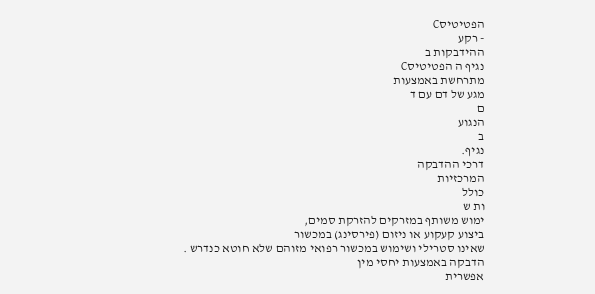הפטיטיסC
- רקע
ההידבקות ב
נגיף ה הפטיטיסC
מתרחשת באמצעות
מגע של דם עם ד
ם
הנגוע
ב
נגיף.
דרכי ההדבקה
המרכזיות
כולל
ות ש
ימוש משותף במזרקים להזרקת סמים,
ביצוע קעקוע או ניזום (פירסינג) במכשור
שאינו סטרילי ושימוש במכשור רפואי מזוהם שלא חוטא כנדרש .
הדבקה באמצעות יחסי מין
אפשרית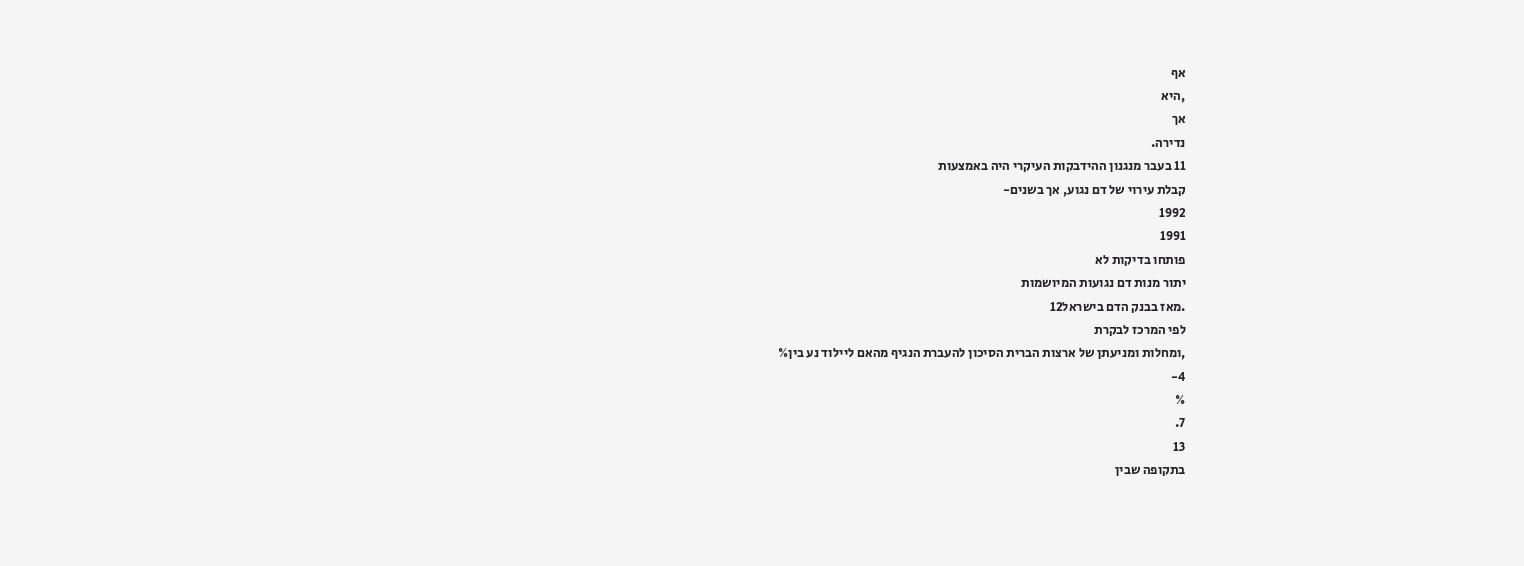אף
,היא
אך
נדירה.
11 בעבר מנגנון ההידבקות העיקרי היה באמצעות
קבלת עירוי של דם נגוע, אך בשנים-
1992
1991
פותחו בדיקות לא
יתור מנות דם נגועות המיושמות
.מאז בבנק הדם בישראל12
לפי המרכז לבקרת
,ומחלות ומניעתן של ארצות הברית הסיכון להעברת הנגיף מהאם ליילוד נע בין%
4-
%
7.
13
בתקופה שבין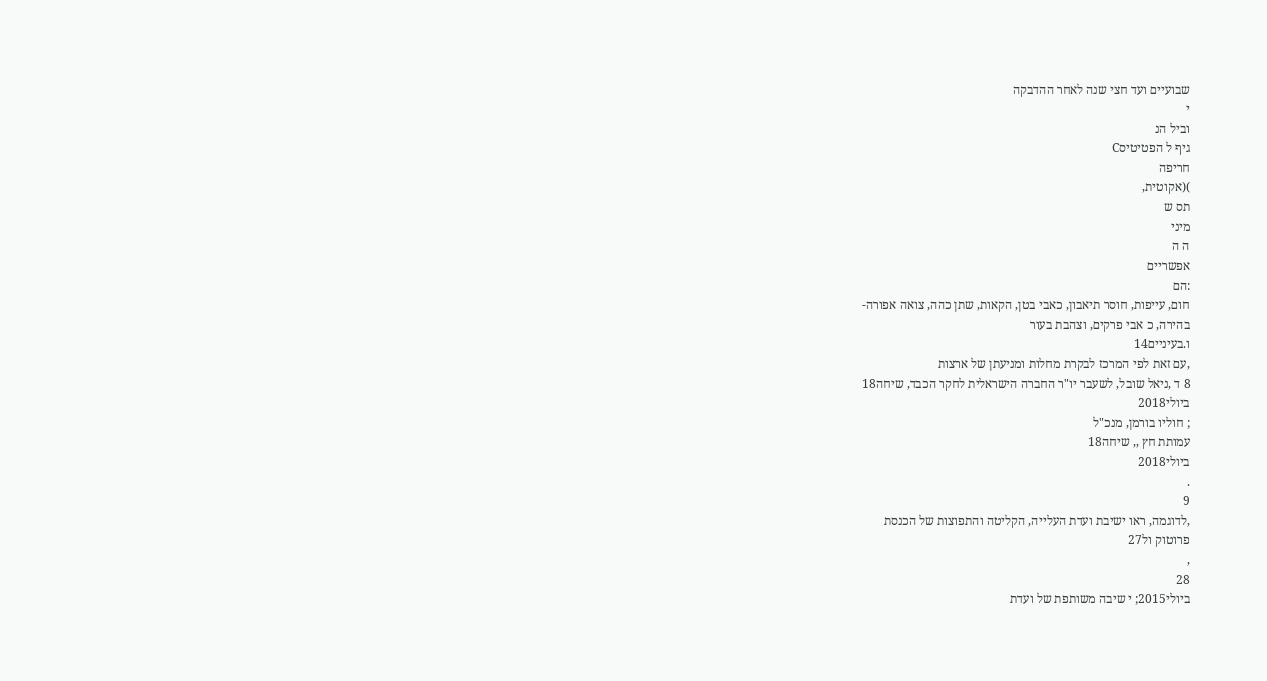שבועיים ועד חצי שנה לאחר ההדבקה
י
וביל הנ
גיף ל הפטיטיסC
חריפה
)(אקוטית,
תס ש
מיני
ה ה
אפשריים
:הם
חום, עייפות, חוסר תיאבון, כאבי בטן, הקאות, שתן כהה, צואה אפורה-
בהירה, כ אבי פרקים, וצהבת בעור
ו.בעיניים14
,עם זאת לפי המרכז לבקרת מחלות ומניעתן של ארצות
8 ד ,ניאל שובל, לשעבר יו"ר החברה הישראלית לחקר הכבד, שיחה18
ביולי2018
; חוליו בורמן, מנכ"ל
עמותת חץ ,, שיחה18
ביולי2018
.
9
,לדוגמה, ראו ישיבת ועדת העלייה, הקליטה והתפוצות של הכנסת
פרוטוק ול27
,
28
ביולי2015; י שיבה משותפת של ועדת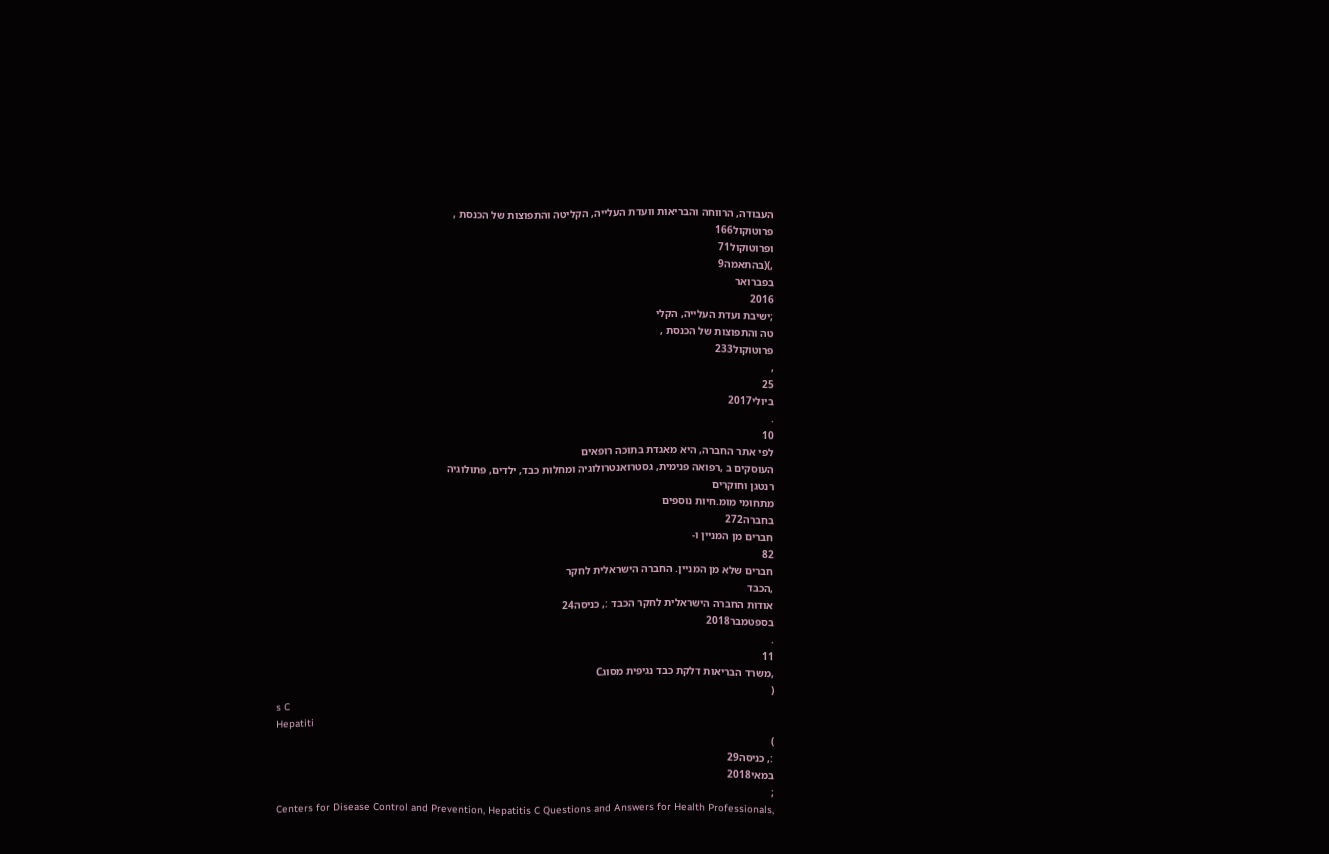העבודה, הרווחה והבריאות וועדת העלייה, הקליטה והתפוצות של הכנסת ,
פרוטוקול166
ופרוטוקול71
,)(בהתאמה9
בפברואר
2016
;ישיבת ועדת העלייה, הקלי
טה והתפוצות של הכנסת ,
פרוטוקול233
,
25
ביולי2017
.
10
לפי אתר החברה, היא מאגדת בתוכה רופאים
העוסקים ב ,רפואה פנימית, גסטרואנטרולוגיה ומחלות כבד, ילדים, פתולוגיה
רנטגן וחוקרים
מתחומי מומ.חיות נוספים
בחברה272
חברים מן המניין ו-
82
חברים שלא מן המניין. החברה הישראלית לחקר
,הכבד
אודות החברה הישראלית לחקר הכבד :, כניסה24
בספטמבר2018
.
11
,משרד הבריאות דלקת כבד נגיפית מסוגC
(
s C
Hepatiti
)
:, כניסה29
במאי2018
;
Centers for Disease Control and Prevention, Hepatitis C Questions and Answers for Health Professionals,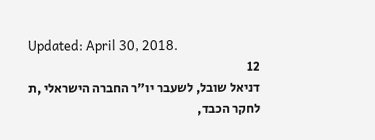Updated: April 30, 2018.
12
דניאל שובל, לשעבר יו"ר החברה הישראלי ,ת לחקר הכבד,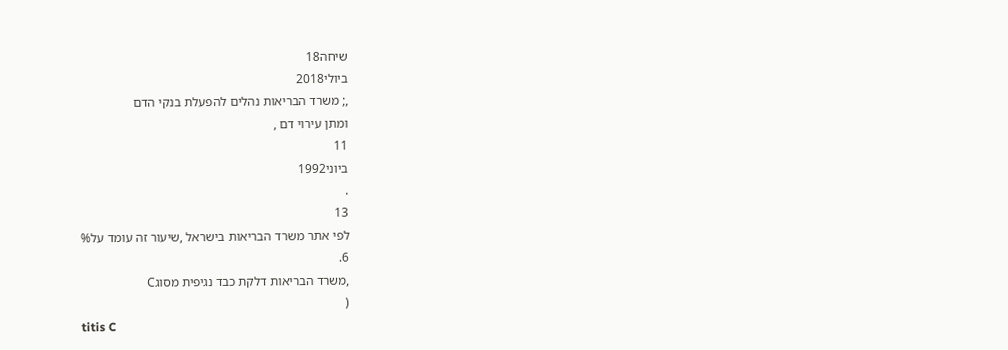שיחה18
ביולי2018
,; משרד הבריאות נהלים להפעלת בנקי הדם
ומתן עירוי דם ,
11
ביוני1992
.
13
לפי אתר משרד הבריאות בישראל ,שיעור זה עומד על%
6.
,משרד הבריאות דלקת כבד נגיפית מסוגC
(
titis C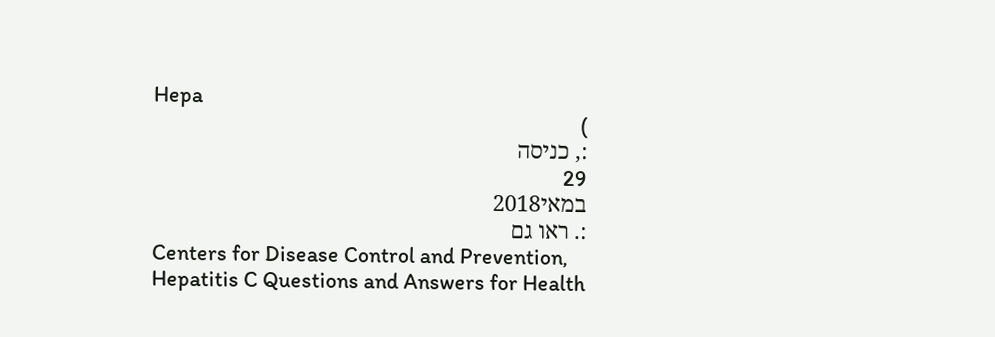Hepa
)
:, כניסה
29
במאי2018
:. ראו גם
Centers for Disease Control and Prevention, Hepatitis C Questions and Answers for Health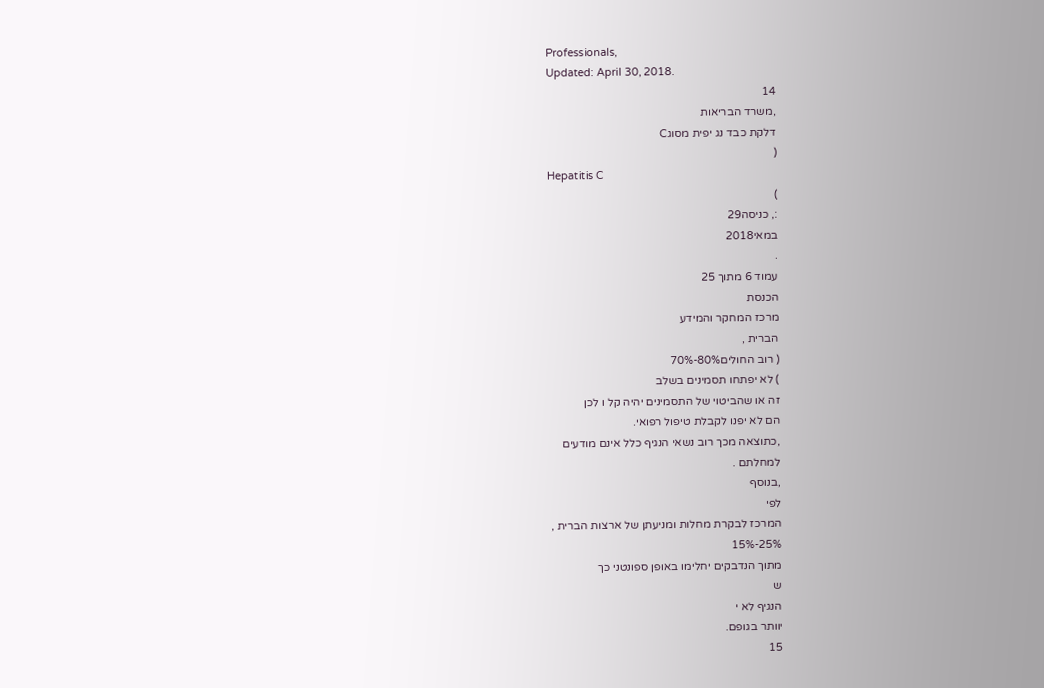Professionals,
Updated: April 30, 2018.
14
,משרד הבריאות
דלקת כבד נג יפית מסוגC
(
Hepatitis C
)
:, כניסה29
במאי2018
.
עמוד 6 מתוך 25
הכנסת
מרכז המחקר והמידע
הברית ,
( רוב החולים80%-70%
) לא יפתחו תסמינים בשלב
זה או שהביטוי של התסמינים יהיה קל ו לכן
הם לא יפנו לקבלת טיפול רפואי.
,כתוצאה מכך רוב נשאי הנגיף כלל אינם מודעים
למחלתם .
,בנוסף
לפי
המרכז לבקרת מחלות ומניעתן של ארצות הברית ,
25%-15%
מתוך הנדבקים יחלימו באופן ספונטני כך
ש
הנגיף לא י
יוותר בגופם.
15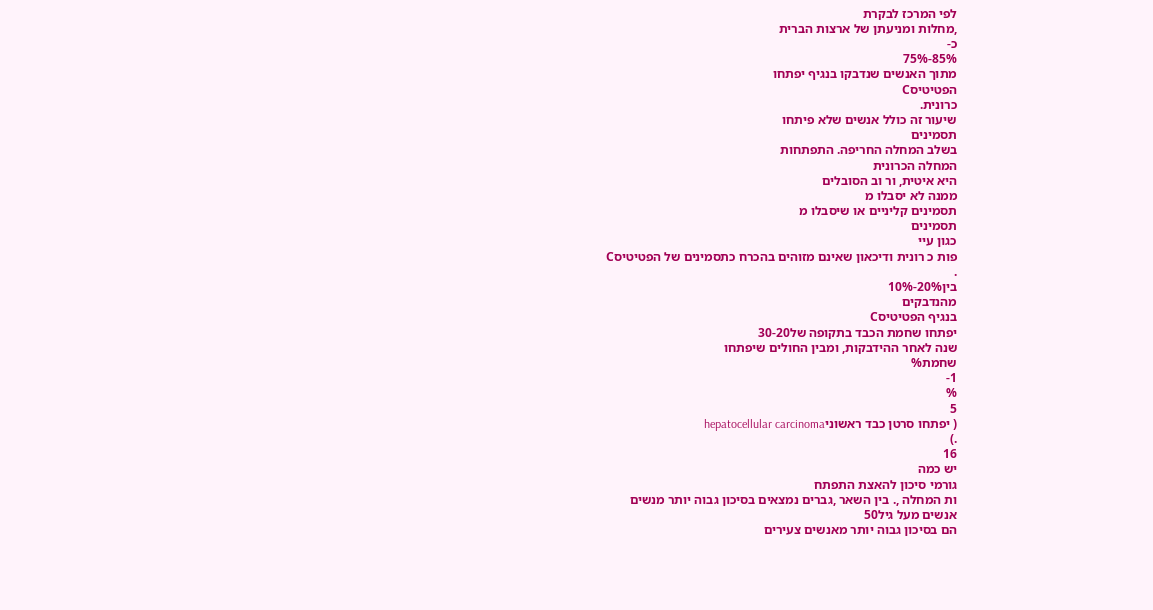לפי המרכז לבקרת
,מחלות ומניעתן של ארצות הברית
כ-
85%-75%
מתוך האנשים שנדבקו בנגיף יפתחו
הפטיטיסC
כרונית.
שיעור זה כולל אנשים שלא פיתחו
תסמינים
בשלב המחלה החריפה. התפתחות
המחלה הכרונית
היא איטית, ור וב הסובלים
ממנה לא יסבלו מ
תסמינים קליניים או שיסבלו מ
תסמינים
כגון עיי
פות כ רונית ודיכאון שאינם מזוהים בהכרח כתסמינים של הפטיטיסC
.
בין20%-10%
מהנדבקים
בנגיף הפטיטיסC
יפתחו שחמת הכבד בתקופה של30-20
שנה לאחר ההידבקות, ומבין החולים שיפתחו
שחמת%
1-
%
5
( יפתחו סרטן כבד ראשוניhepatocellular carcinoma
.)
16
יש כמה
גורמי סיכון להאצת התפתח
ות המחלה ,. בין השאר ,גברים נמצאים בסיכון גבוה יותר מנשים
אנשים מעל גיל50
הם בסיכון גבוה יותר מאנשים צעירים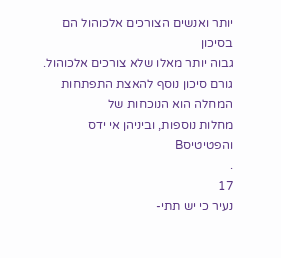יותר ואנשים הצורכים אלכוהול הם בסיכון
גבוה יותר מאלו שלא צורכים אלכוהול.
גורם סיכון נוסף להאצת התפתחות המחלה הוא הנוכחות של
מחלות נוספות, וביניהן אי ידס והפטיטיסB
.
17
נעיר כי יש תתי-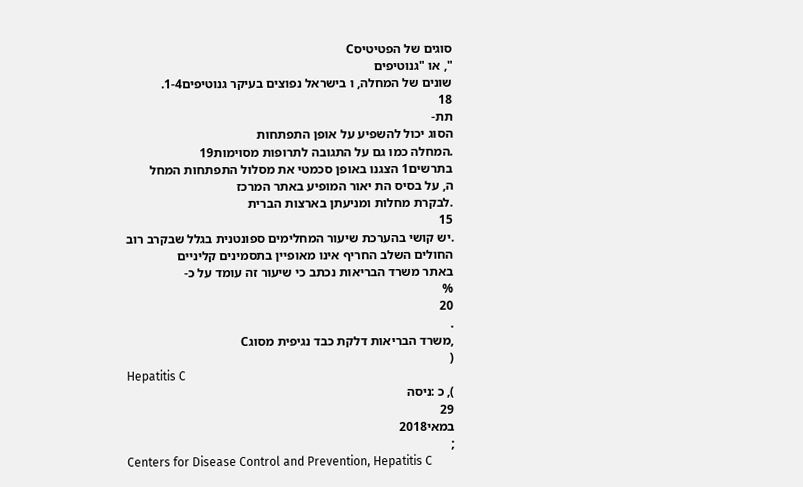סוגים של הפטיטיסC
", או "גנוטיפים
שונים של המחלה, ו בישראל נפוצים בעיקר גנוטיפים1-4.
18
תת-
הסוג יכול להשפיע על אופן התפתחות
.המחלה כמו גם על התגובה לתרופות מסוימות19
בתרשים1 הצגנו באופן סכמטי את מסלול התפתחות המחל
ה, על בסיס הת יאור המופיע באתר המרכז
.לבקרת מחלות ומניעתן בארצות הברית
15
.יש קושי בהערכת שיעור המחלימים ספונטנית בגלל שבקרב רוב החולים השלב החריף אינו מאופיין בתסמינים קליניים
באתר משרד הבריאות נכתב כי שיעור זה עומד על כ-
%
20
.
,משרד הבריאות דלקת כבד נגיפית מסוגC
(
Hepatitis C
), כ :ניסה
29
במאי2018
;
Centers for Disease Control and Prevention, Hepatitis C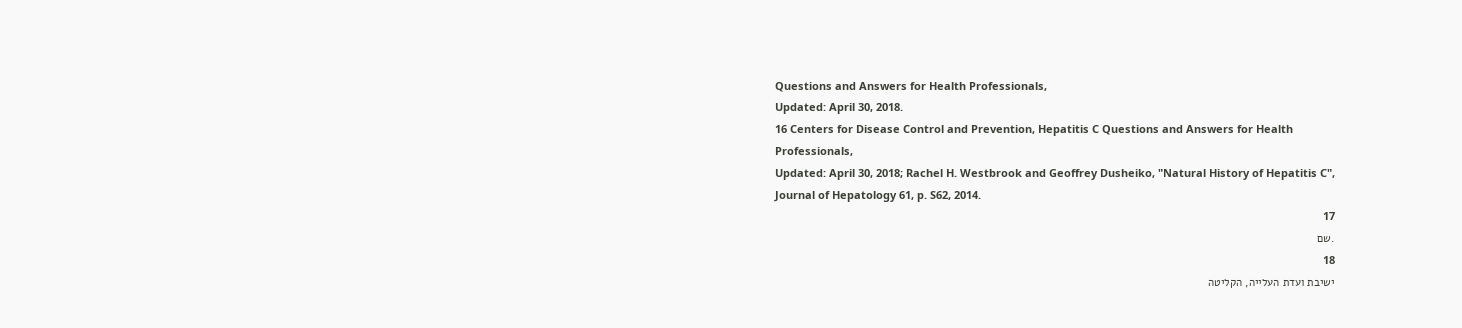Questions and Answers for Health Professionals,
Updated: April 30, 2018.
16 Centers for Disease Control and Prevention, Hepatitis C Questions and Answers for Health Professionals,
Updated: April 30, 2018; Rachel H. Westbrook and Geoffrey Dusheiko, "Natural History of Hepatitis C",
Journal of Hepatology 61, p. S62, 2014.
17
.שם
18
ישיבת ועדת העלייה, הקליטה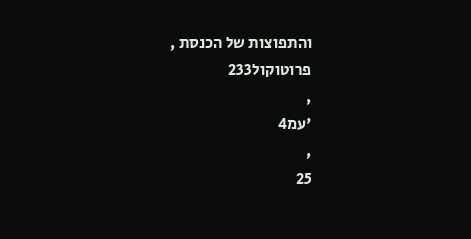והתפוצות של הכנסת ,
פרוטוקול233
,
'עמ4
,
25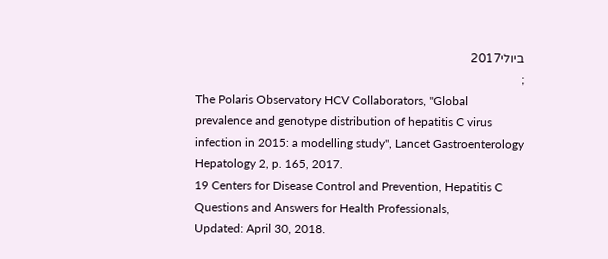ביולי2017
;
The Polaris Observatory HCV Collaborators, "Global prevalence and genotype distribution of hepatitis C virus
infection in 2015: a modelling study", Lancet Gastroenterology Hepatology 2, p. 165, 2017.
19 Centers for Disease Control and Prevention, Hepatitis C Questions and Answers for Health Professionals,
Updated: April 30, 2018.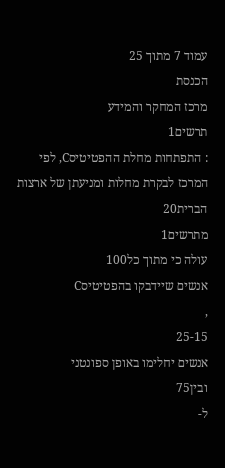עמוד 7 מתוך 25
הכנסת
מרכז המחקר והמידע
תרשים1
: התפתחות מחלת ההפטיטיסC, לפי המרכז לבקרת מחלות ומניעתן של ארצות הברית20
מתרשים1
עולה כי מתוך כל100
אנשים שיידבקו בהפטיטיסC
,
25-15
אנשים יחלימו באופן ספונטני
ובין75
ל-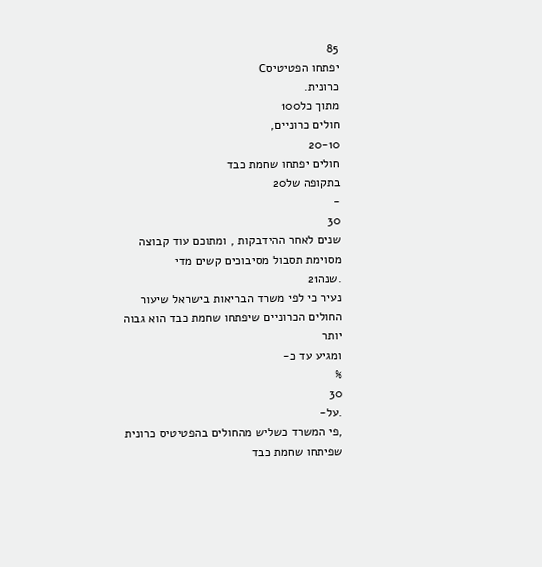85
יפתחו הפטיטיסC
כרונית.
מתוך כל100
חולים כרוניים,
20-10
חולים יפתחו שחמת כבד
בתקופה של20
-
30
שנים לאחר ההידבקות , ומתוכם עוד קבוצה מסוימת תסבול מסיבוכים קשים מדי
.שנה21
נעיר כי לפי משרד הבריאות בישראל שיעור החולים הכרוניים שיפתחו שחמת כבד הוא גבוה יותר
ומגיע עד כ-
%
30
.על-
,פי המשרד כשליש מהחולים בהפטיטיס כרונית שפיתחו שחמת כבד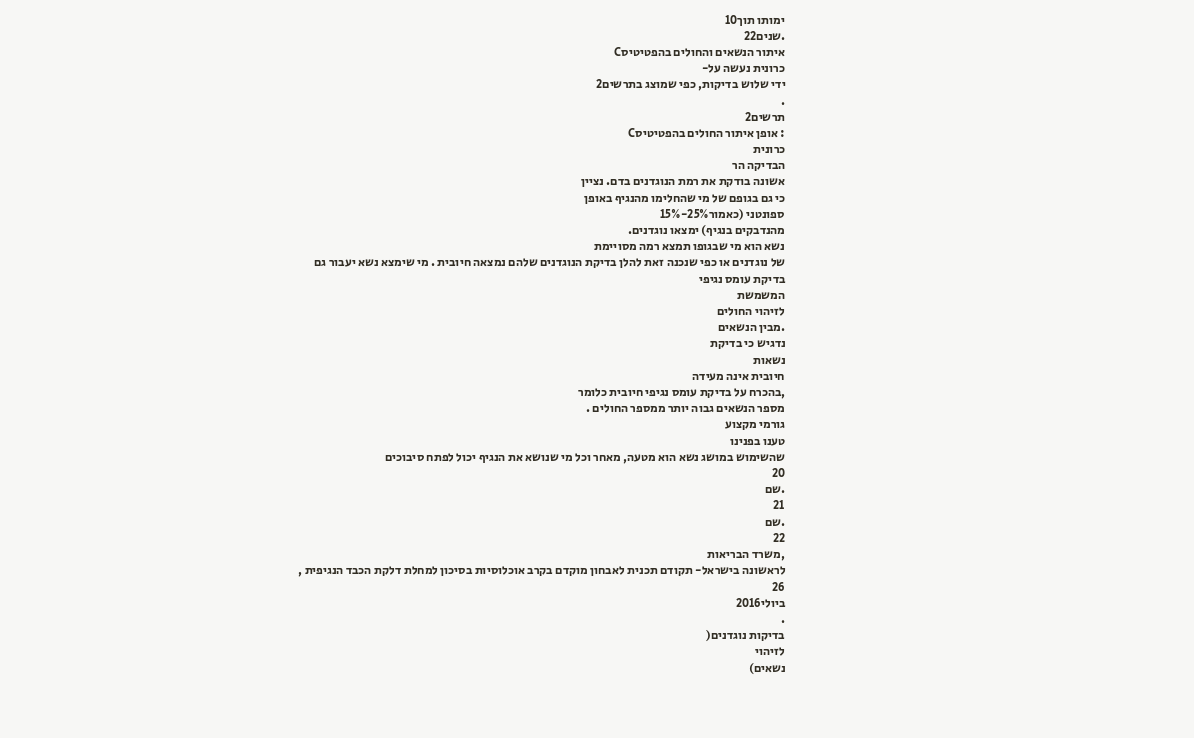ימותו תוך10
.שנים22
איתור הנשאים והחולים בהפטיטיסC
כרונית נעשה על-
ידי שלוש בדיקות, כפי שמוצג בתרשים2
.
תרשים2
: אופן איתור החולים בהפטיטיסC
כרונית
הבדיקה הר
אשונה בודקת את רמת הנוגדנים בדם. נציין
כי גם בגופם של מי שהחלימו מהנגיף באופן
ספונטני (כאמור25%-15%
מהנדבקים בנגיף) ימצאו נוגדנים.
נשא הוא מי שבגופו תמצא רמה מסויימת
של נוגדנים או כפי שנכנה זאת להלן בדיקת הנוגדנים שלהם נמצאה חיובית . מי שימצא נשא יעבור גם
בדיקת עומס נגיפי
המשמשת
לזיהוי החולים
.מבין הנשאים
נדגיש כי בדיקת
נשאות
חיובית אינה מעידה
,בהכרח על בדיקת עומס נגיפי חיובית כלומר
מספר הנשאים גבוה יותר ממספר החולים .
גורמי מקצוע
טענו בפנינו
שהשימוש במושג נשא הוא מטעה, מאחר וכל מי שנושא את הנגיף יכול לפתח סיבוכים
20
.שם
21
.שם
22
,משרד הבריאות
לראשונה בישראל- תקודם תכנית לאבחון מוקדם בקרב אוכלוסיות בסיכון למחלת דלקת הכבד הנגיפית ,
26
ביולי2016
.
בדיקות נוגדנים(
לזיהוי
נשאים)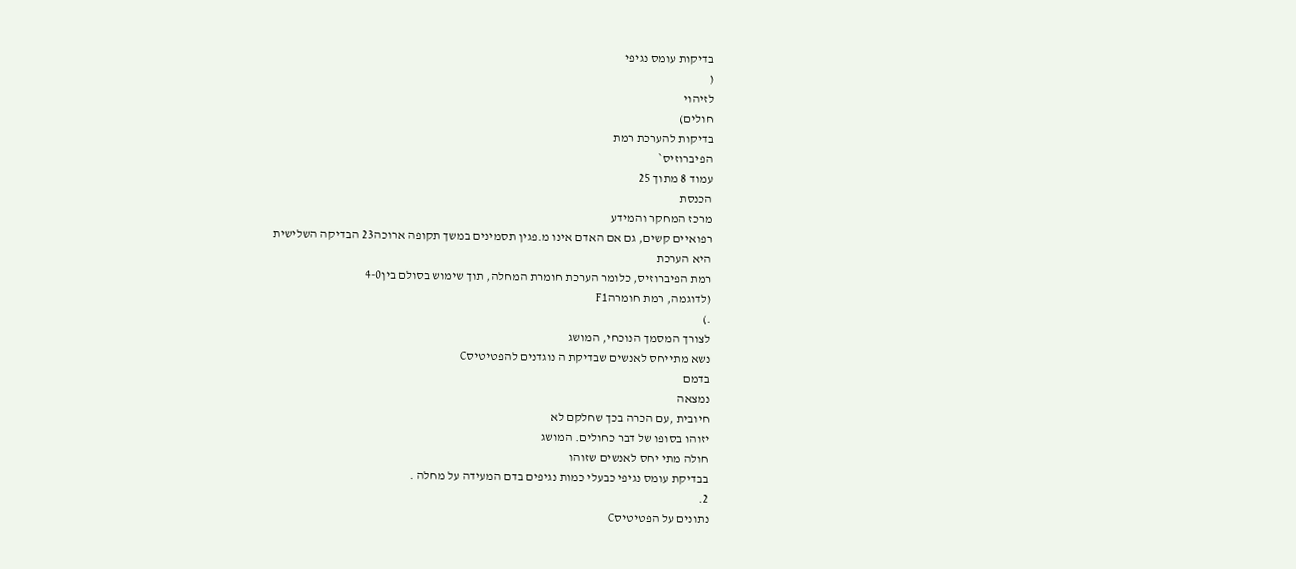בדיקות עומס נגיפי
(
לזיהוי
חולים)
בדיקות להערכת רמת
הפיברוזיס`
עמוד 8 מתוך 25
הכנסת
מרכז המחקר והמידע
רפואיים קשים, גם אם האדם אינו מ.פגין תסמינים במשך תקופה ארוכה23 הבדיקה השלישית
היא הערכת
רמת הפיברוזיס, כלומר הערכת חומרת המחלה, תוך שימוש בסולם בין4-0
(לדוגמה, רמת חומרהF1
.)
לצורך המסמך הנוכחי, המושג
נשא מתייחס לאנשים שבדיקת ה נוגדנים להפטיטיסC
בדמם
נמצאה
חיובית ,עם הכרה בכך שחלקם לא
יזוהו בסופו של דבר כחולים. המושג
חולה מתי יחס לאנשים שזוהו
בבדיקת עומס נגיפי כבעלי כמות נגיפים בדם המעידה על מחלה .
2.
נתונים על הפטיטיסC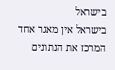בישראל
בישראל אין מאגר אחד המרכז את הנתונים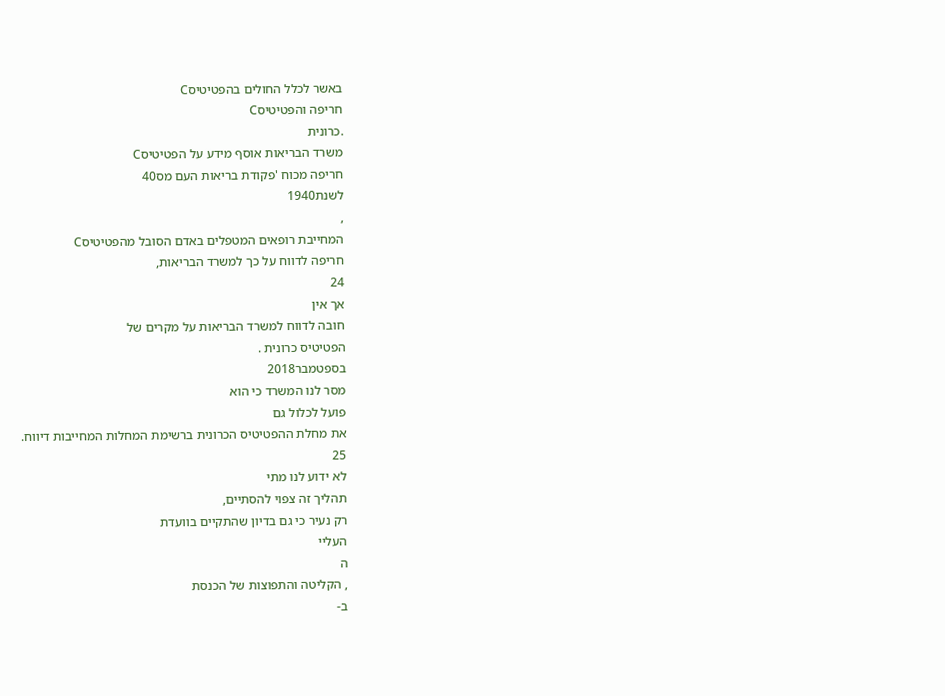באשר לכלל החולים בהפטיטיסC
חריפה והפטיטיסC
.כרונית
משרד הבריאות אוסף מידע על הפטיטיסC
חריפה מכוח 'פקודת בריאות העם מס40
לשנת1940
,
המחייבת רופאים המטפלים באדם הסובל מהפטיטיסC
חריפה לדווח על כך למשרד הבריאות,
24
אך אין
חובה לדווח למשרד הבריאות על מקרים של
הפטיטיס כרונית .
בספטמבר2018
מסר לנו המשרד כי הוא
פועל לכלול גם
את מחלת ההפטיטיס הכרונית ברשימת המחלות המחייבות דיווח.
25
לא ידוע לנו מתי
תהליך זה צפוי להסתיים,
רק נעיר כי גם בדיון שהתקיים בוועדת
העליי
ה
, הקליטה והתפוצות של הכנסת
ב-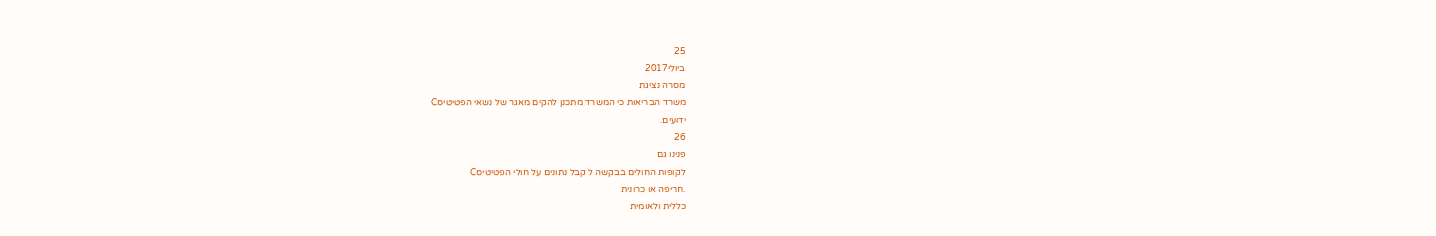25
ביולי2017
מסרה נציגת
משרד הבריאות כי המשרד מתכנן להקים מאגר של נשאי הפטיטיסC
ידועים.
26
פנינו גם
לקופות החולים בבקשה ל קבל נתונים על חולי הפטיטיסC
.חריפה או כרונית
כללית ולאומית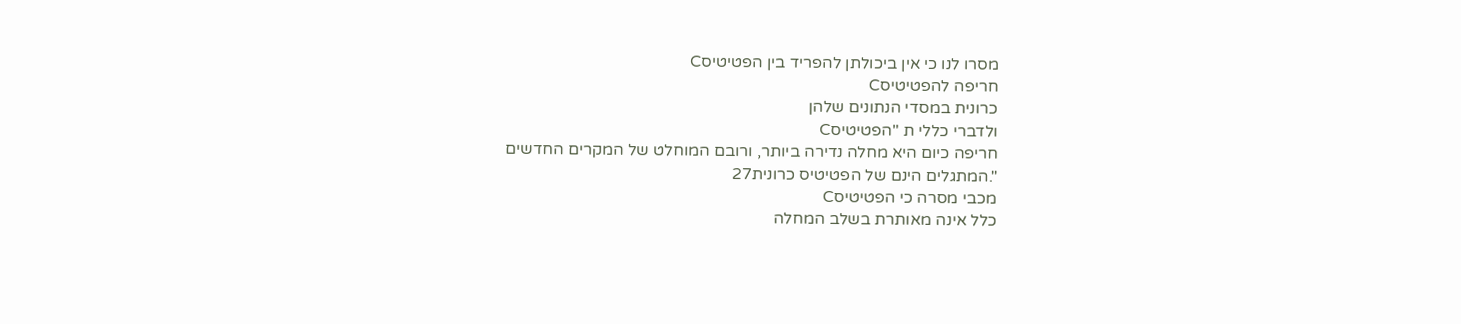מסרו לנו כי אין ביכולתן להפריד בין הפטיטיסC
חריפה להפטיטיסC
כרונית במסדי הנתונים שלהן
ולדברי כללי ת "הפטיטיסC
חריפה כיום היא מחלה נדירה ביותר, ורובם המוחלט של המקרים החדשים
".המתגלים הינם של הפטיטיס כרונית27
מכבי מסרה כי הפטיטיסC
כלל אינה מאותרת בשלב המחלה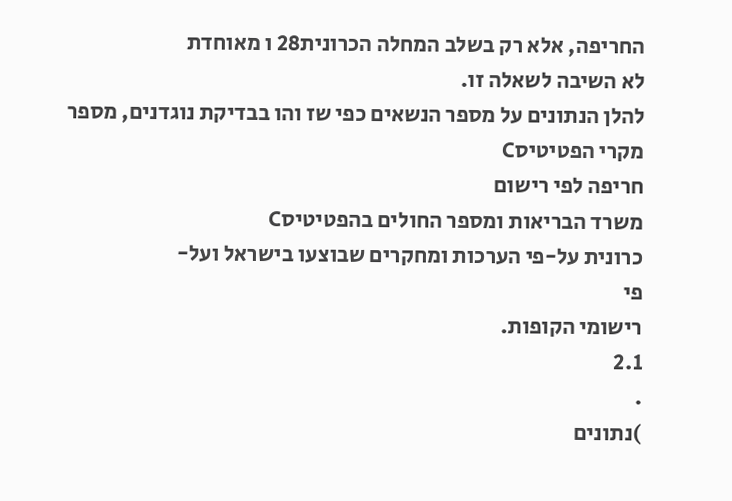החריפה, אלא רק בשלב המחלה הכרונית28 ו מאוחדת
לא השיבה לשאלה זו.
להלן הנתונים על מספר הנשאים כפי שז והו בבדיקת נוגדנים, מספר מקרי הפטיטיסC
חריפה לפי רישום
משרד הבריאות ומספר החולים בהפטיטיסC
כרונית על-פי הערכות ומחקרים שבוצעו בישראל ועל-
פי
רישומי הקופות.
2.1
.
)נתונים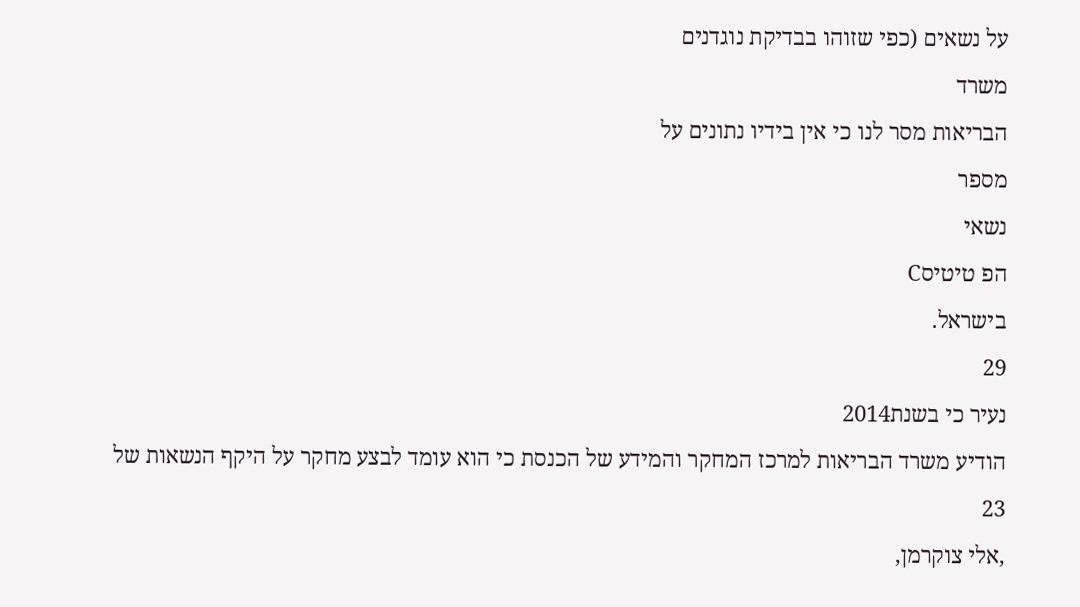על נשאים (כפי שזוהו בבדיקת נוגדנים
משרד
הבריאות מסר לנו כי אין בידיו נתונים על
מספר
נשאי
הפ טיטיסC
בישראל.
29
נעיר כי בשנת2014
הודיע משרד הבריאות למרכז המחקר והמידע של הכנסת כי הוא עומד לבצע מחקר על היקף הנשאות של
23
,אלי צוקרמן,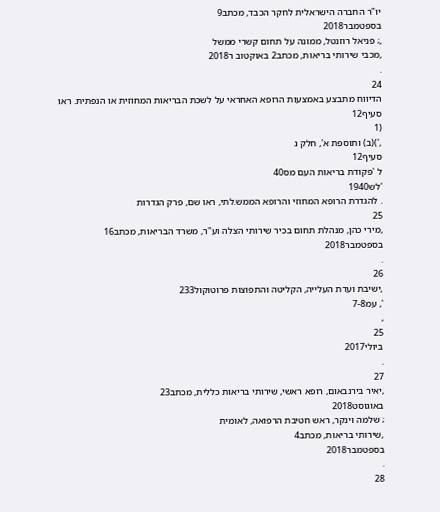יו"ר החברה הישראלית לחקר הכבד, מכתב9
בספטמבר2018
,; פניאל רוזנטל, ממונה על תחום קשרי ממשל
,מכבי שירותי בריאות, מכתב2 באוקטוב ר2018
.
24
הדיווח מתבצע באמצעות הרופא האחראי על לשכת הבריאות המחוזית או הנפתית. ראו
סעיף12
(1
,')(ב) ותוספת א', חלק ג
סעיף12
ל 'פקודת בריאות העם מס40
'לש1940
. להגדרת הרופא המחוזי והרופא הממש.לתי, ראו שם, פרק הגדרות
25
,מירי כהן, מנהלת תחום בכיר שירותי הצלה וע"ר, משרד הבריאות, מכתב16
בספטמבר2018
.
26
,ישיבת ועדת העלייה, הקליטה והתפוצות פרוטוקול233
', עמ7-8
,
25
ביולי2017
.
27
,יאיר בירנבאום, רופא ראשי, שירותי בריאות כללית, מכתב23
באוגוסט2018
; שלמה וינקר, ראש חטיבת הרפואה, לאומית
,שירותי בריאות, מכתב4
בספטמבר2018
.
28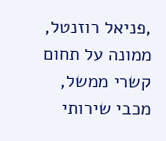,פניאל רוזנטל, ממונה על תחום קשרי ממשל, מכבי שירותי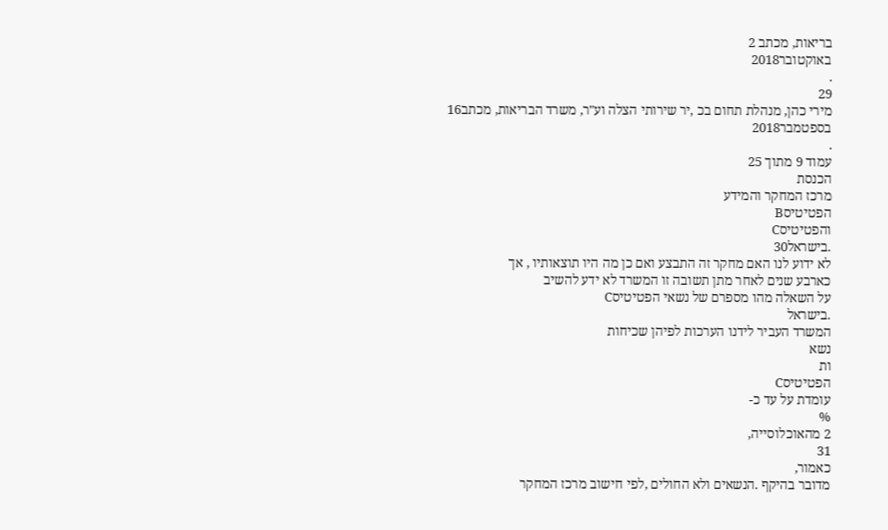בריאות, מכתב 2
באוקטובר2018
.
29
מירי כהן, מנהלת תחום בכ ,יר שירותי הצלה וע"ר, משרד הבריאות, מכתב16
בספטמבר2018
.
עמוד 9 מתוך 25
הכנסת
מרכז המחקר והמידע
הפטיטיסB
והפטיטיסC
.בישראל30
לא ידוע לנו האם מחקר זה התבצע ואם כן מה היו תוצאותיו , אך
כארבע שנים לאחר מתן תשובה זו המשרד לא ידע להשיב
על השאלה מהו מספרם של נשאי הפטיטיסC
.בישראל
המשרד העביר לידנו הערכות לפיהן שכיחות
נשא
ות
הפטיטיסC
עומדת על עד כ-
%
2 מהאוכלוסייה,
31
כאמור,
מדובר בהיקף .הנשאים ולא החולים ,לפי חישוב מרכז המחקר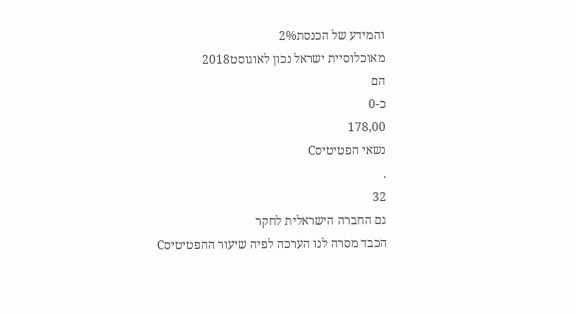והמידע של הכנסת2%
מאוכלוסיית ישראל נכון לאוגוסט2018
הם
כ-0
178,00
נשאי הפטיטיסC
.
32
גם החברה הישראלית לחקר
הכבד מסרה לנו הערכה לפיה שיעור ההפטיטיסC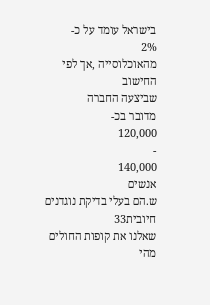בישראל עומד על כ-
2%
מהאוכלוסייה ,אך לפי
החישוב
שביצעה החברה
מדובר בכ-
120,000
-
140,000
אנשים
ש.הם בעלי בדיקת נוגדנים חיובית33
שאלנו את קופות החולים מהי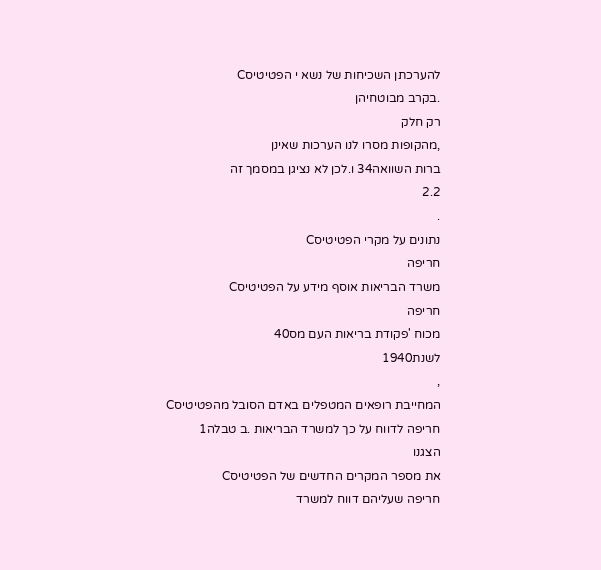להערכתן השכיחות של נשא י הפטיטיסC
.בקרב מבוטחיהן
רק חלק
,מהקופות מסרו לנו הערכות שאינן
ברות השוואה34 ו.לכן לא נציגן במסמך זה
2.2
.
נתונים על מקרי הפטיטיסC
חריפה
משרד הבריאות אוסף מידע על הפטיטיסC
חריפה
מכוח 'פקודת בריאות העם מס40
לשנת1940
,
המחייבת רופאים המטפלים באדם הסובל מהפטיטיסC
חריפה לדווח על כך למשרד הבריאות .ב טבלה1
הצגנו
את מספר המקרים החדשים של הפטיטיסC
חריפה שעליהם דווח למשרד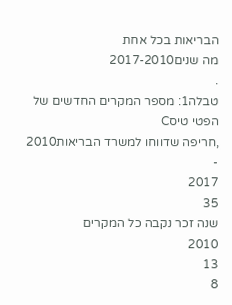הבריאות בכל אחת
מה שנים2017-2010
.
טבלה1: מספר המקרים החדשים של הפטי טיסC
,חריפה שדווחו למשרד הבריאות2010
-
2017
35
שנה זכר נקבה כל המקרים
2010
13
8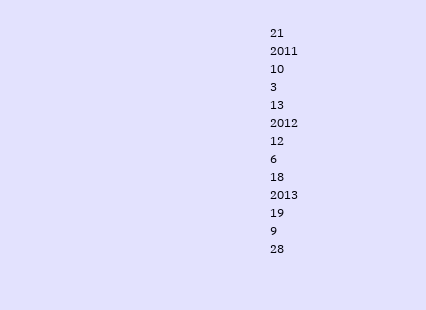21
2011
10
3
13
2012
12
6
18
2013
19
9
28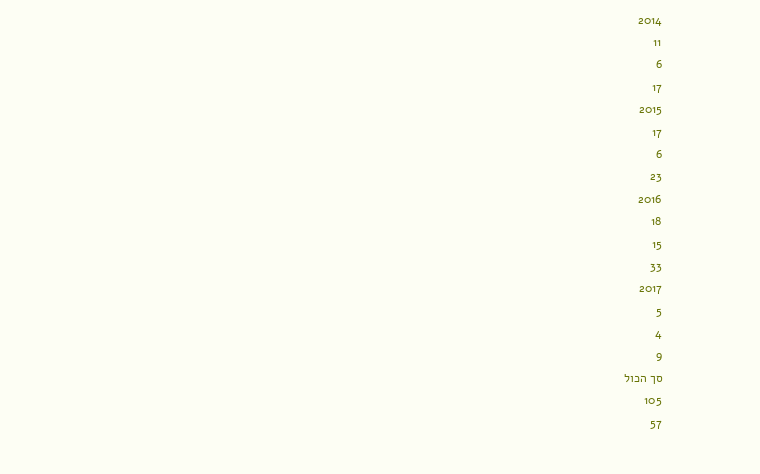2014
11
6
17
2015
17
6
23
2016
18
15
33
2017
5
4
9
סך הכול
105
57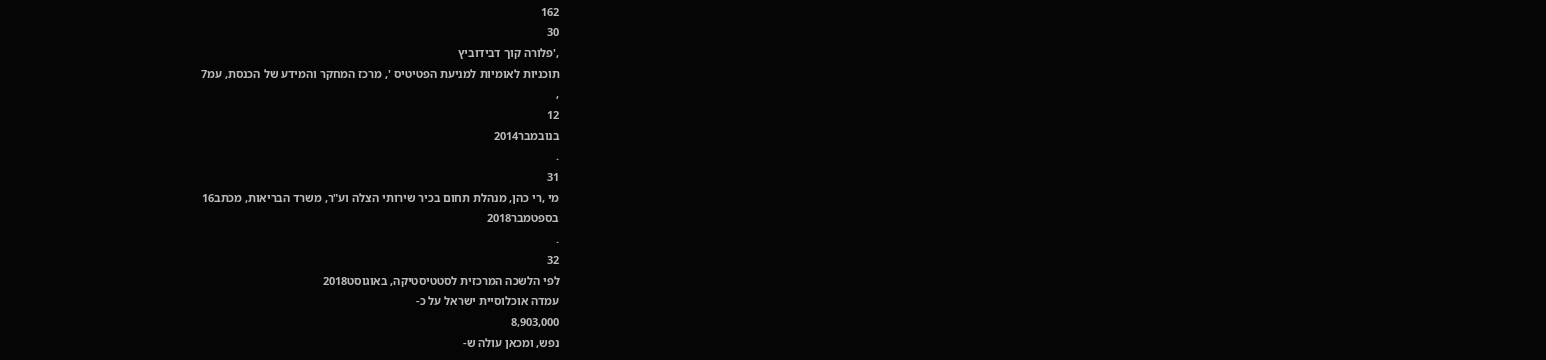162
30
,'פלורה קוך דבידוביץ
תוכניות לאומיות למניעת הפטיטיס ', מרכז המחקר והמידע של הכנסת, עמ7
,
12
בנובמבר2014
.
31
מי ,רי כהן, מנהלת תחום בכיר שירותי הצלה וע"ר, משרד הבריאות, מכתב16
בספטמבר2018
.
32
לפי הלשכה המרכזית לסטטיסטיקה, באוגוסט2018
עמדה אוכלוסיית ישראל על כ-
8,903,000
נפש, ומכאן עולה ש-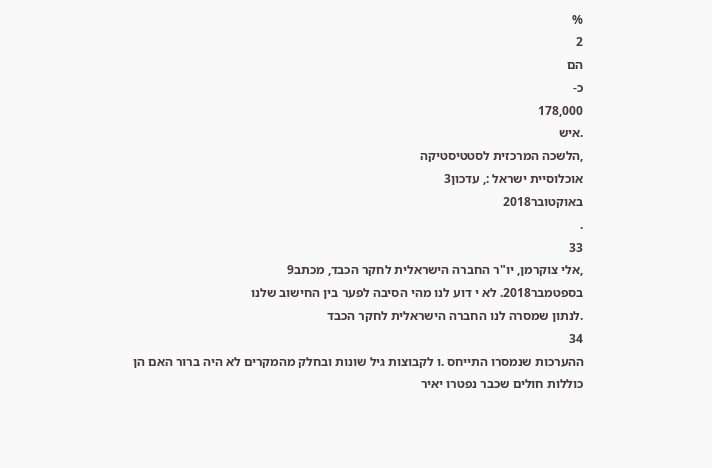%
2
הם
כ-
178,000
.איש
,הלשכה המרכזית לסטטיסטיקה
אוכלוסיית ישראל :, עדכון3
באוקטובר2018
.
33
,אלי צוקרמן, יו"ר החברה הישראלית לחקר הכבד, מכתב9
בספטמבר2018. לא י דוע לנו מהי הסיבה לפער בין החישוב שלנו
.לנתון שמסרה לנו החברה הישראלית לחקר הכבד
34
ההערכות שנמסרו התייחס .ו לקבוצות גיל שונות ובחלק מהמקרים לא היה ברור האם הן כוללות חולים שכבר נפטרו יאיר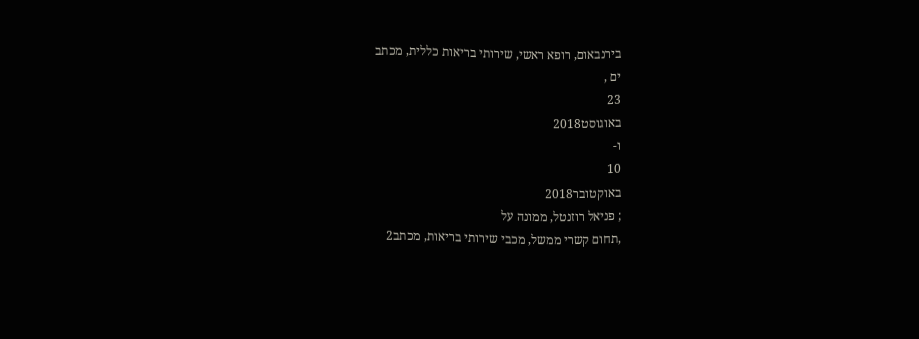בירנבאום, רופא ראשי, שירותי בריאות כללית, מכתב
ים ,
23
באוגוסט2018
ו-
10
באוקטובר2018
; פניאל רוזנטל, ממונה על
,תחום קשרי ממשל, מכבי שירותי בריאות, מכתב2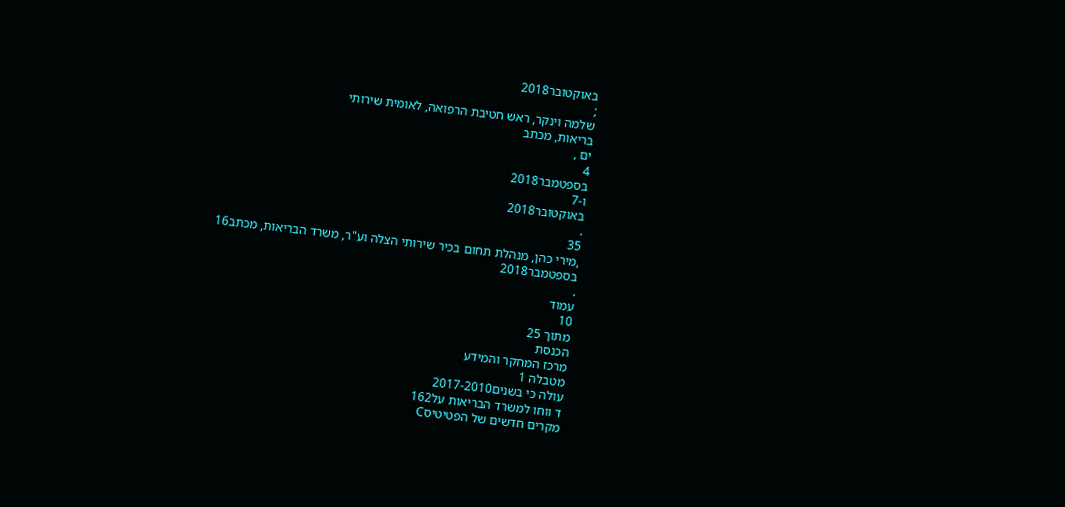באוקטובר2018
;
שלמה וינקר, ראש חטיבת הרפואה, לאומית שירותי
בריאות, מכתב
ים ,
4
בספטמבר2018
ו-7
באוקטובר2018
.
35
,מירי כהן, מנהלת תחום בכיר שירותי הצלה וע"ר, משרד הבריאות, מכתב16
בספטמבר2018
.
עמוד
10
מתוך 25
הכנסת
מרכז המחקר והמידע
מטבלה 1
עולה כי בשנים2017-2010
ד ווחו למשרד הבריאות על162
מקרים חדשים של הפטיטיסC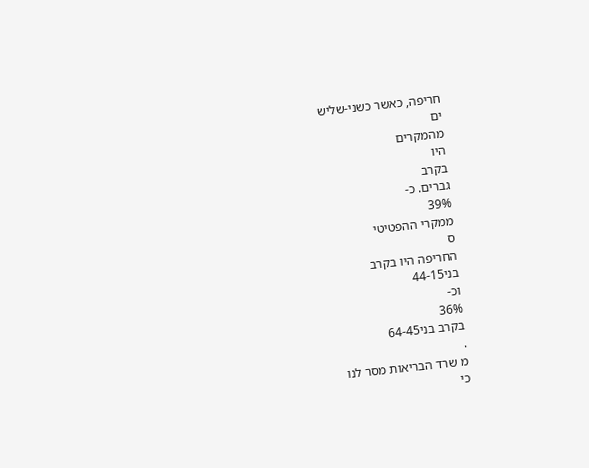חריפה, כאשר כשני-שליש
ים
מהמקרים
היו
בקרב
גברים. כ-
39%
ממקרי ההפטיטי
ס
החריפה היו בקרב
בני44-15
וכ-
36%
בקרב בני64-45
.
מ שרד הבריאות מסר לנו
כי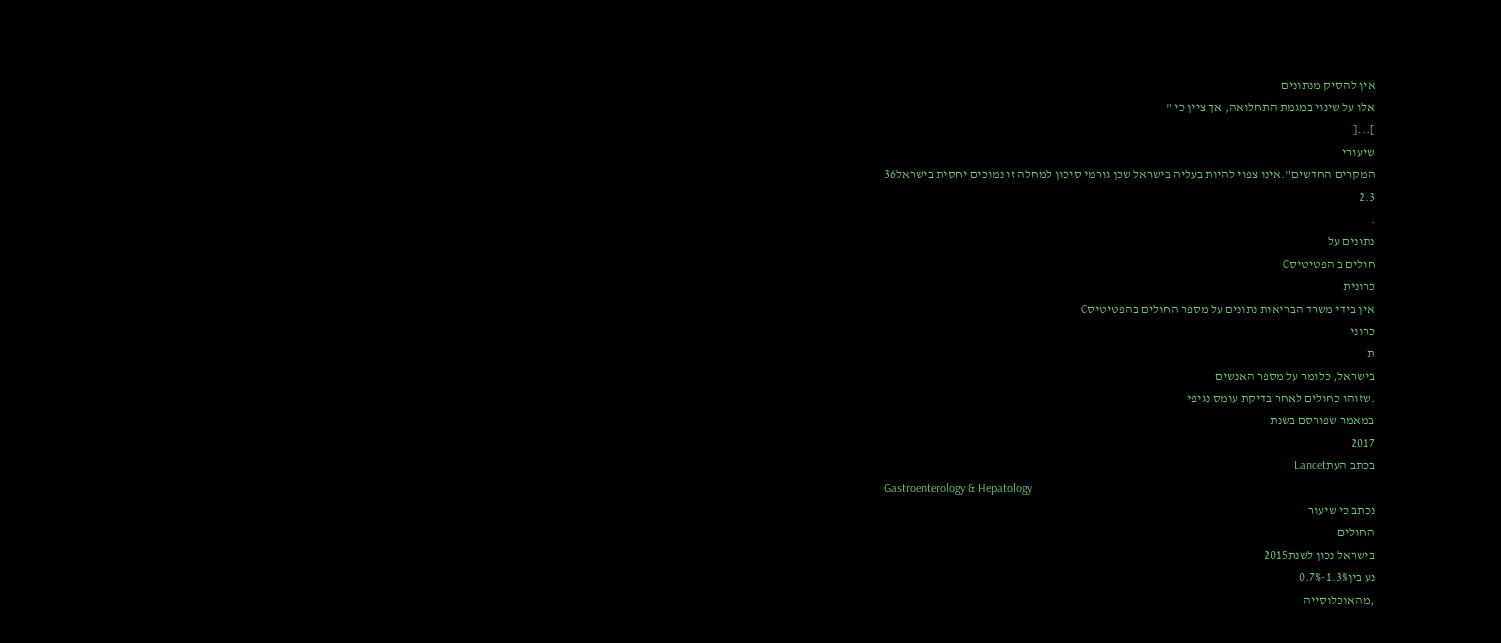אין להסיק מנתונים
אלו על שינוי במגמת התחלואה, אך ציין כי "
]...[
שיעורי
המקרים החדשים".אינו צפוי להיות בעליה בישראל שכן גורמי סיכון למחלה זו נמוכים יחסית בישראל36
2.3
.
נתונים על
חולים ב הפטיטיסC
כרונית
אין בידי משרד הבריאות נתונים על מספר החולים בהפטיטיסC
כרוני
ת
בישראל, כלומר על מספר האנשים
.שזוהו כחולים לאחר בדיקת עומס נגיפי
במאמר שפורסם בשנת
2017
בכתב העתLancet
Gastroenterology & Hepatology
נכתב כי שיעור
החולים
בישראל נכון לשנת2015
נע בין1.3%-0.7%
,מהאוכלוסייה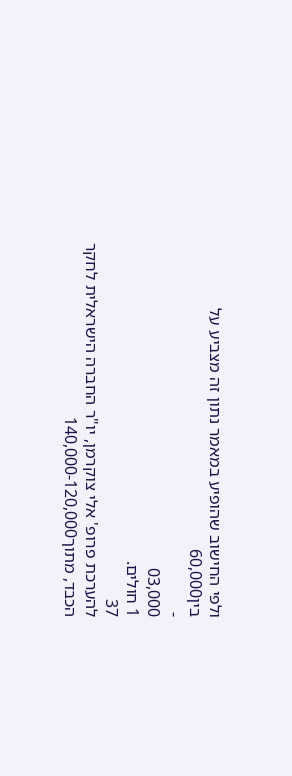ולפי החישוב שהופיע במאמר נתון זה מצביע על
בין60,000
-
03,000
1 חולים.
37
להערכת פרופ' אלי צוקרמן, יו"ר החברה הישראלית לחקר הכבד, מתוך140,000-120,000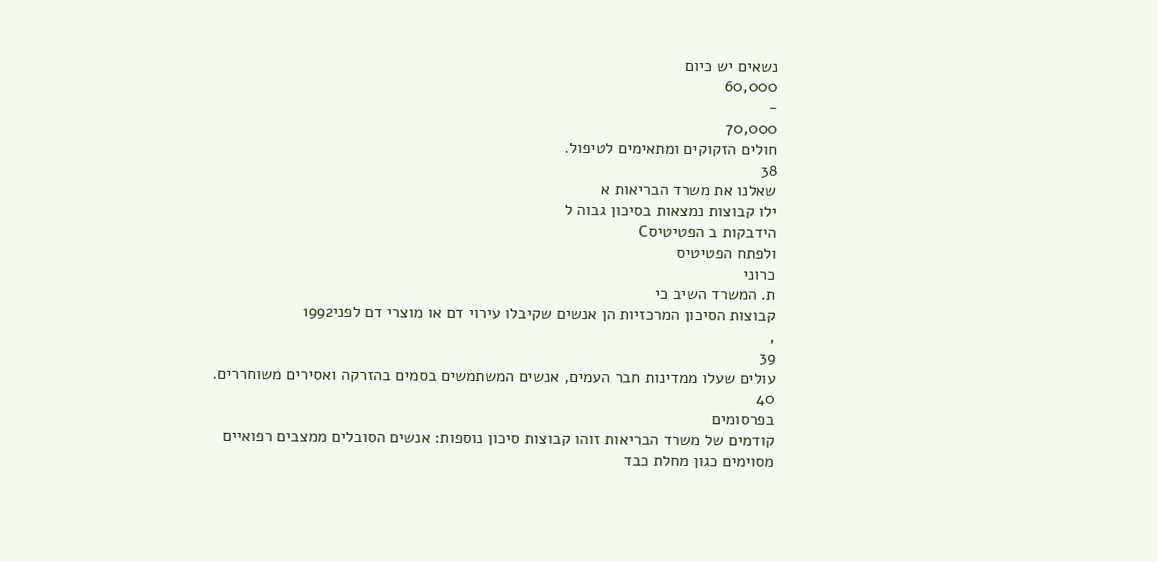נשאים יש כיום
60,000
-
70,000
חולים הזקוקים ומתאימים לטיפול.
38
שאלנו את משרד הבריאות א
ילו קבוצות נמצאות בסיכון גבוה ל
הידבקות ב הפטיטיסC
ולפתח הפטיטיס
כרוני
ת. המשרד השיב כי
קבוצות הסיכון המרכזיות הן אנשים שקיבלו עירוי דם או מוצרי דם לפני1992
,
39
עולים שעלו ממדינות חבר העמים, אנשים המשתמשים בסמים בהזרקה ואסירים משוחררים.
40
בפרסומים
קודמים של משרד הבריאות זוהו קבוצות סיכון נוספות: אנשים הסובלים ממצבים רפואיים
מסוימים כגון מחלת כבד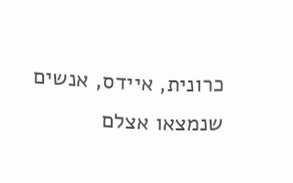כרונית, איידס, אנשים שנמצאו אצלם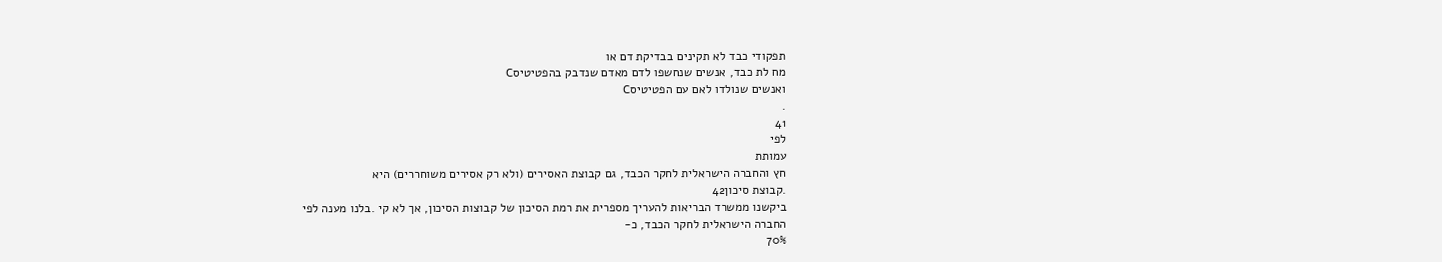תפקודי כבד לא תקינים בבדיקת דם או
מח לת כבד, אנשים שנחשפו לדם מאדם שנדבק בהפטיטיסC
ואנשים שנולדו לאם עם הפטיטיסC
.
41
לפי
עמותת
חץ והחברה הישראלית לחקר הכבד, גם קבוצת האסירים (ולא רק אסירים משוחררים) היא
.קבוצת סיכון42
ביקשנו ממשרד הבריאות להעריך מספרית את רמת הסיכון של קבוצות הסיכון, אך לא קי .בלנו מענה לפי
החברה הישראלית לחקר הכבד, כ-
70%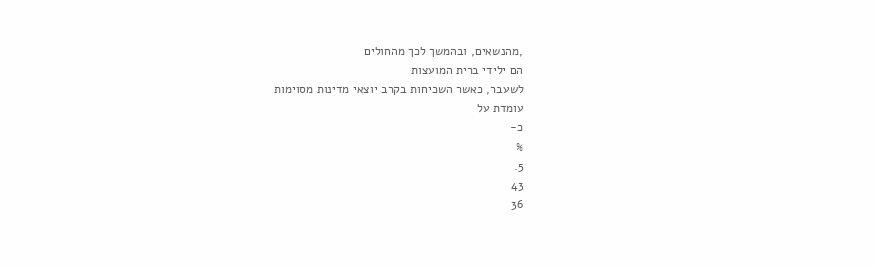,מהנשאים, ובהמשך לכך מהחולים
הם ילידי ברית המועצות
לשעבר, כאשר השכיחות בקרב יוצאי מדינות מסוימות
עומדת על
כ-
%
5.
43
36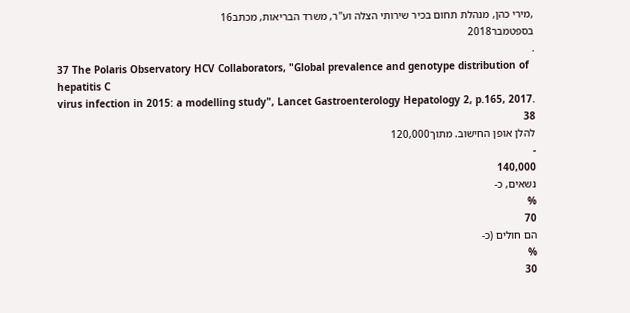,מירי כהן, מנהלת תחום בכיר שירותי הצלה וע"ר, משרד הבריאות, מכתב16
בספטמבר2018
.
37 The Polaris Observatory HCV Collaborators, "Global prevalence and genotype distribution of hepatitis C
virus infection in 2015: a modelling study", Lancet Gastroenterology Hepatology 2, p.165, 2017.
38
להלן אופן החישוב. מתוך120,000
-
140,000
נשאים, כ-
%
70
הם חולים (כ-
%
30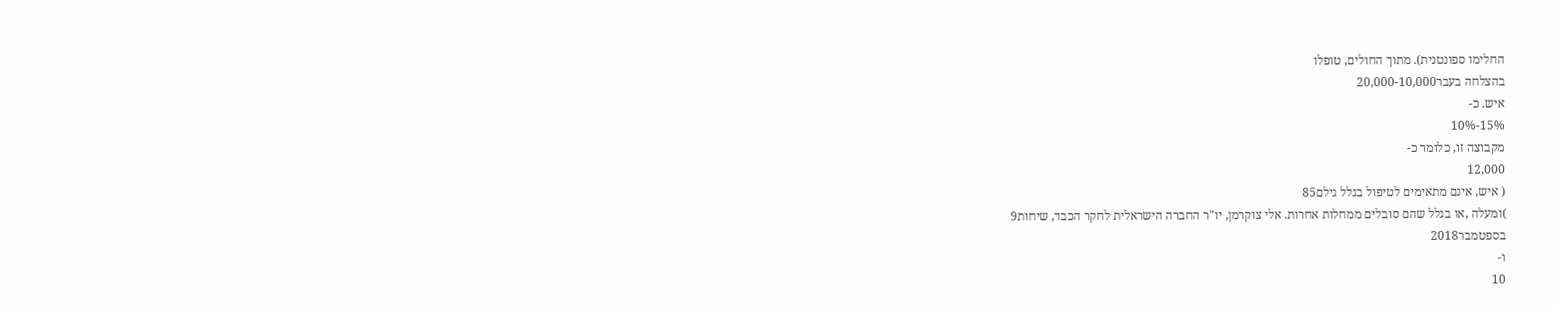החלימו ספונטנית). מתוך החולים, טופלו
בהצלחה בעבר20,000-10,000
איש. כ-
15%-10%
מקבוצה זו, כלומר כ-
12,000
( איש, אינם מתאימים לטיפול בגלל גילם85
)ומעלה ,או בגלל שהם סובלים ממחלות אחרות. אלי צוקרמן, יו"ר החברה הישראלית לחקר הכבד, שיחות9
בספטמבר2018
ו-
10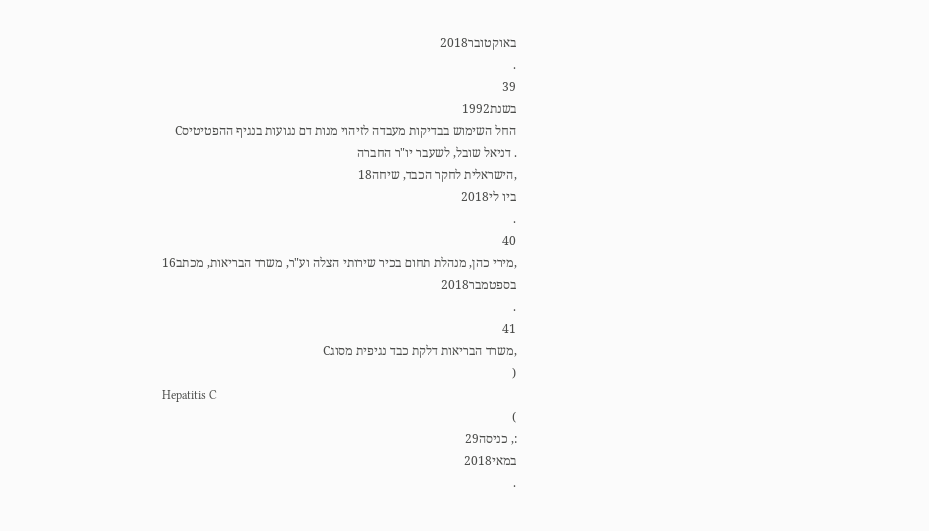באוקטובר2018
.
39
בשנת1992
החל השימוש בבדיקות מעבדה לזיהוי מנות דם נגועות בנגיף ההפטיטיסC
. דניאל שובל, לשעבר יו"ר החברה
,הישראלית לחקר הכבד, שיחה18
ביו לי2018
.
40
,מירי כהן, מנהלת תחום בכיר שירותי הצלה וע"ר, משרד הבריאות, מכתב16
בספטמבר2018
.
41
,משרד הבריאות דלקת כבד נגיפית מסוגC
(
Hepatitis C
)
:, כניסה29
במאי2018
.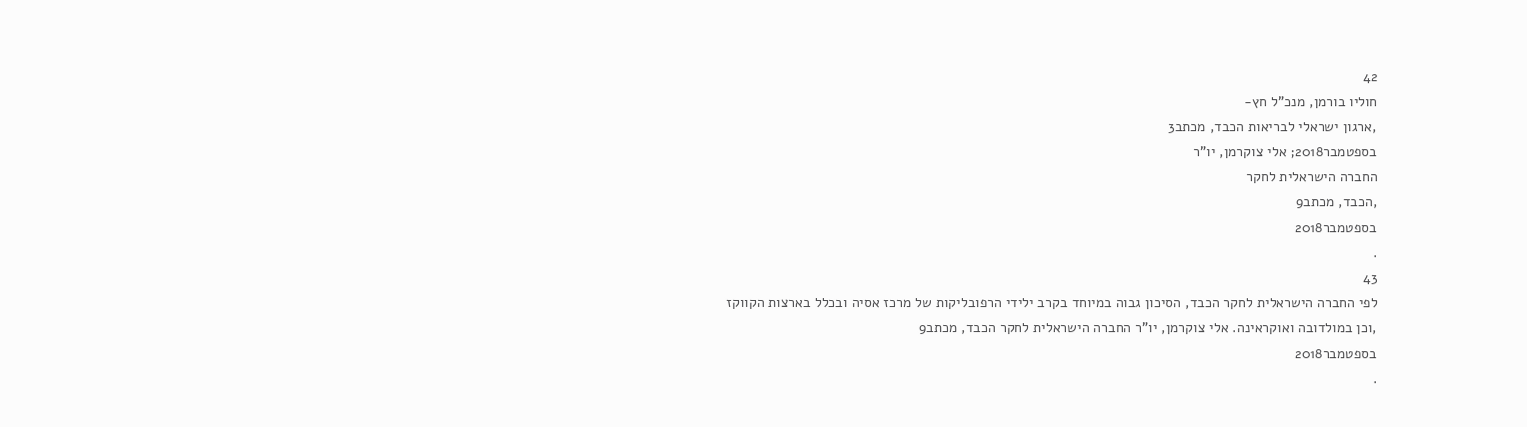42
חוליו בורמן, מנכ"ל חץ-
,ארגון ישראלי לבריאות הכבד, מכתב3
בספטמבר2018; אלי צוקרמן, יו"ר
החברה הישראלית לחקר
,הכבד, מכתב9
בספטמבר2018
.
43
לפי החברה הישראלית לחקר הכבד, הסיכון גבוה במיוחד בקרב ילידי הרפובליקות של מרכז אסיה ובכלל בארצות הקווקז
,וכן במולדובה ואוקראינה. אלי צוקרמן, יו"ר החברה הישראלית לחקר הכבד, מכתב9
בספטמבר2018
.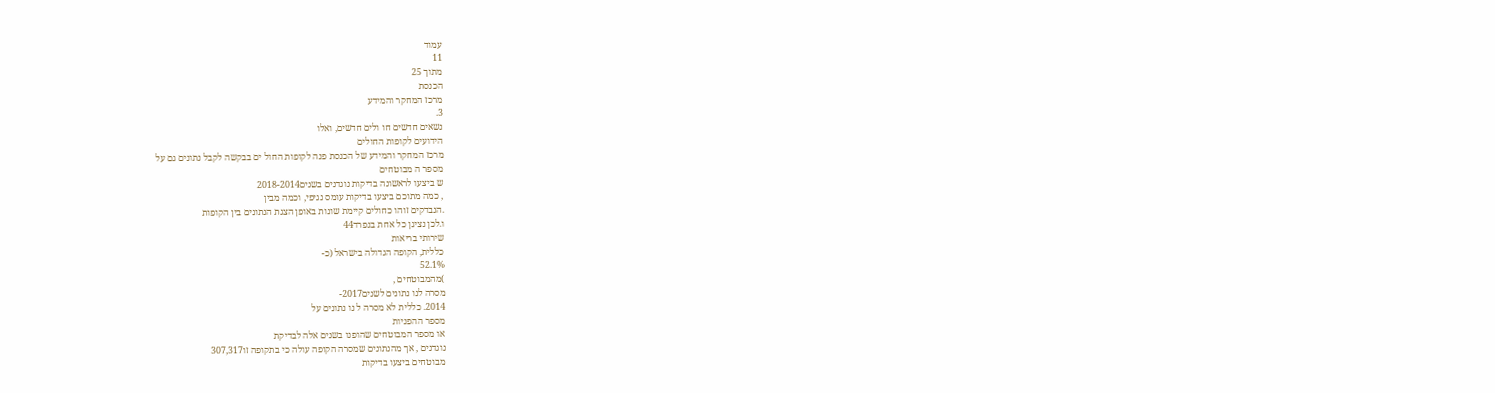עמוד
11
מתוך 25
הכנסת
מרכז המחקר והמידע
3.
נשאים חדשים חו ולים חדשים, ואלו
הידועים לקופות החולים
מרכז המחקר והמידע של הכנסת פנה לקופות החול ים בבקשה לקבל נתונים גם על
מספר ה מבוטחים
ש ביצעו לראשונה בדיקות נוגדנים בשנים2018-2014
, כמה מתוכם ביצעו בדיקות עומס נגיפי, וכמה מבין
.הנבדקים זוהו כחולים קיימת שונות באופן הצגת הנתונים בין הקופות
ו.לכן נציגן כל אחת בנפרד44
שירותי בריאות
כללית, הקופה הגדולה בישראל (כ-
52.1%
)מהמבוטחים ,
מסרה לנו נתונים לשנים2017-
2014. כללית לא מסרה ל נו נתונים על
מספר ההפניות
או מספר המבוטחים שהופנו בשנים אלה לבדיקת
נוגדנים , אך מהנתונים שמסרה הקופה עולה כי בתקופה זו307,317
מבוטחים ביצעו בדיקות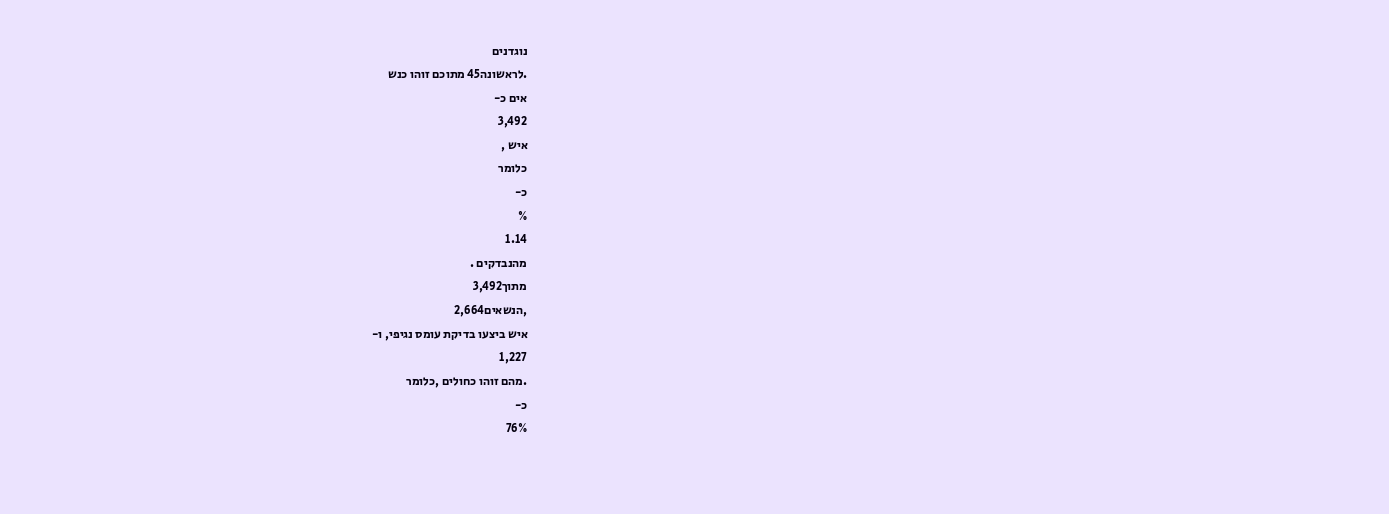נוגדנים
.לראשונה45 מתוכם זוהו כנש
אים כ-
3,492
איש ,
כלומר
כ-
%
1.14
מהנבדקים .
מתוך3,492
,הנשאים2,664
איש ביצעו בדיקת עומס נגיפי, ו-
1,227
.מהם זוהו כחולים ,כלומר
כ-
76%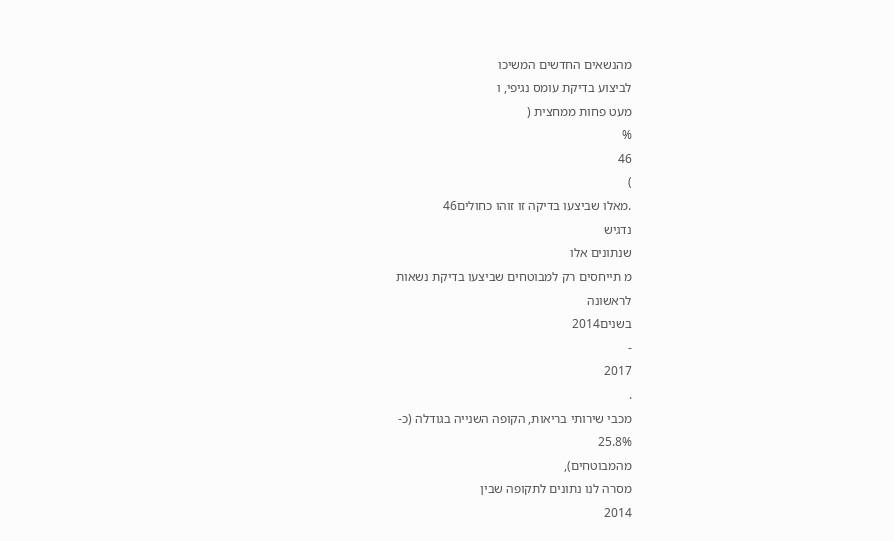מהנשאים החדשים המשיכו
לביצוע בדיקת עומס נגיפי, ו
מעט פחות ממחצית (
%
46
)
.מאלו שביצעו בדיקה זו זוהו כחולים46
נדגיש
שנתונים אלו
מ תייחסים רק למבוטחים שביצעו בדיקת נשאות
לראשונה
בשנים2014
-
2017
.
מכבי שירותי בריאות, הקופה השנייה בגודלה (כ-
25.8%
מהמבוטחים),
מסרה לנו נתונים לתקופה שבין
2014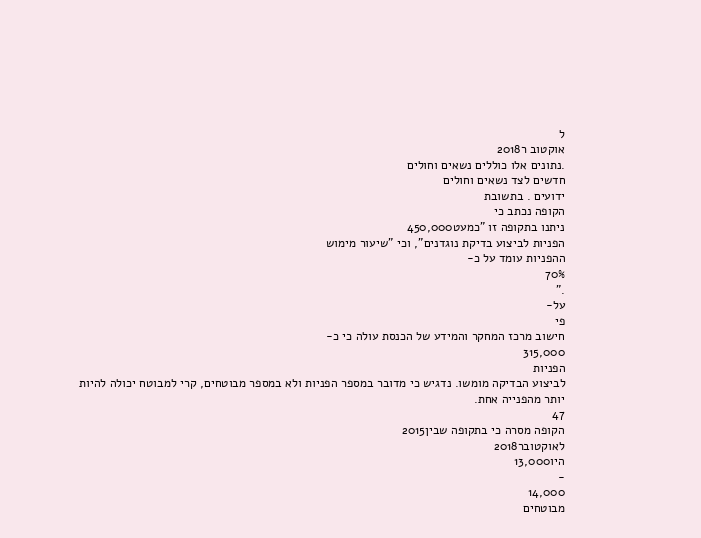ל
אוקטוב ר2018
.נתונים אלו כוללים נשאים וחולים
חדשים לצד נשאים וחולים
ידועים . בתשובת
הקופה נכתב כי
ניתנו בתקופה זו "כמעט450,000
הפניות לביצוע בדיקת נוגדנים", וכי "שיעור מימוש
ההפניות עומד על כ-
70%
."
על-
פי
חישוב מרכז המחקר והמידע של הכנסת עולה כי כ-
315,000
הפניות
לביצוע הבדיקה מומשו. נדגיש כי מדובר במספר הפניות ולא במספר מבוטחים, קרי למבוטח יכולה להיות
יותר מהפנייה אחת.
47
הקופה מסרה כי בתקופה שבין2015
לאוקטובר2018
היו13,000
-
14,000
מבוטחים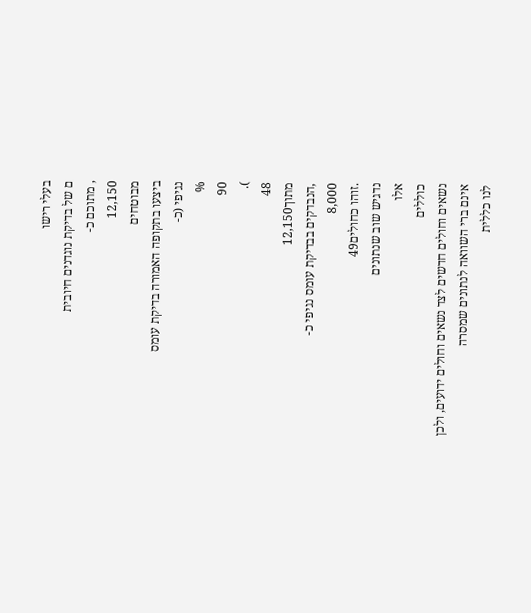בעלי רישו
ם של בדיקת נוגדנים חיובית
, מתוכם כ-
12,150
מבוטחים
ביצעו בתקופה האמורה בדיקת עומס
נגיפי (כ-
%
90
).
48
מתוך12,150
,הנבדקים בבדיקת עומס נגיפי כ-
8,000
.זוהו כחולים49
נדגיש שוב שנתונים
אלו
כוללים
נשאים וחולים חדשים לצד נשאים וחולים ידועים, ולכן
אינם ברי השוואה לנתונים שמסרה
לנו כללית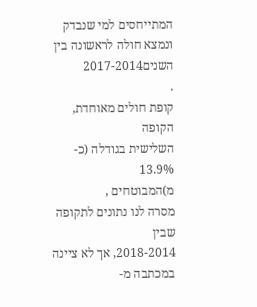המתייחסים למי שנבדק ונמצא חולה לראשונה בין השנים2017-2014
.
קופת חולים מאוחדת,
הקופה
השלישית בגודלה (כ-
13.9%
מ)המבוטחים ,
מסרה לנו נתונים לתקופה שבין
2018-2014, אך לא ציינה במכתבה מ-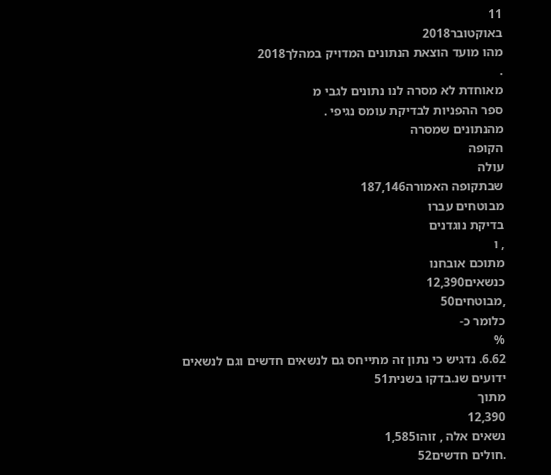11
באוקטובר2018
מהו מועד הוצאת הנתונים המדויק במהלך2018
.
מאוחדת לא מסרה לנו נתונים לגבי מ
ספר ההפניות לבדיקת עומס נגיפי .
מהנתונים שמסרה
הקופה
עולה
שבתקופה האמורה187,146
מבוטחים עברו
בדיקת נוגדנים
, ו
מתוכם אובחנו
כנשאים12,390
,מבוטחים50
כלומר כ-
%
6.62. נדגיש כי נתון זה מתייחס גם לנשאים חדשים וגם לנשאים ידועים שנ.בדקו בשנית51
מתוך
12,390
נשאים אלה , זוהו1,585
.חולים חדשים52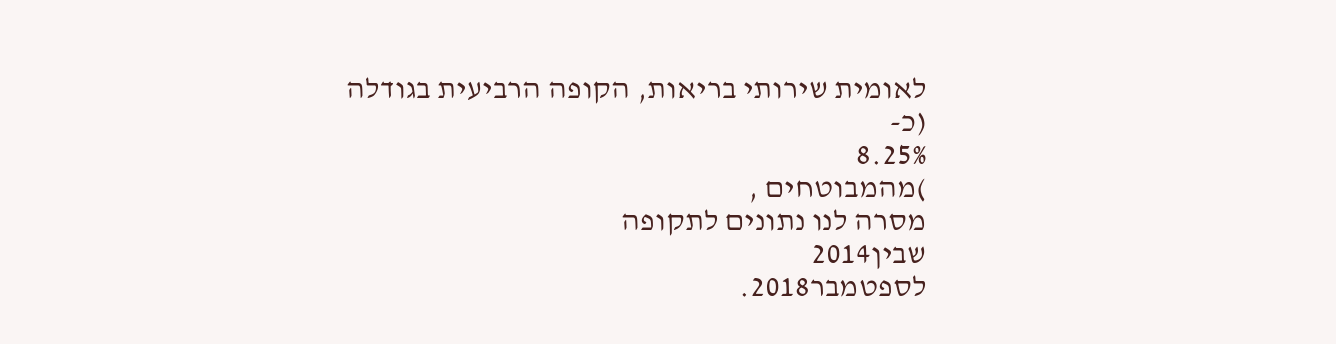לאומית שירותי בריאות, הקופה הרביעית בגודלה (כ-
8.25%
)מהמבוטחים ,
מסרה לנו נתונים לתקופה
שבין2014
לספטמבר2018.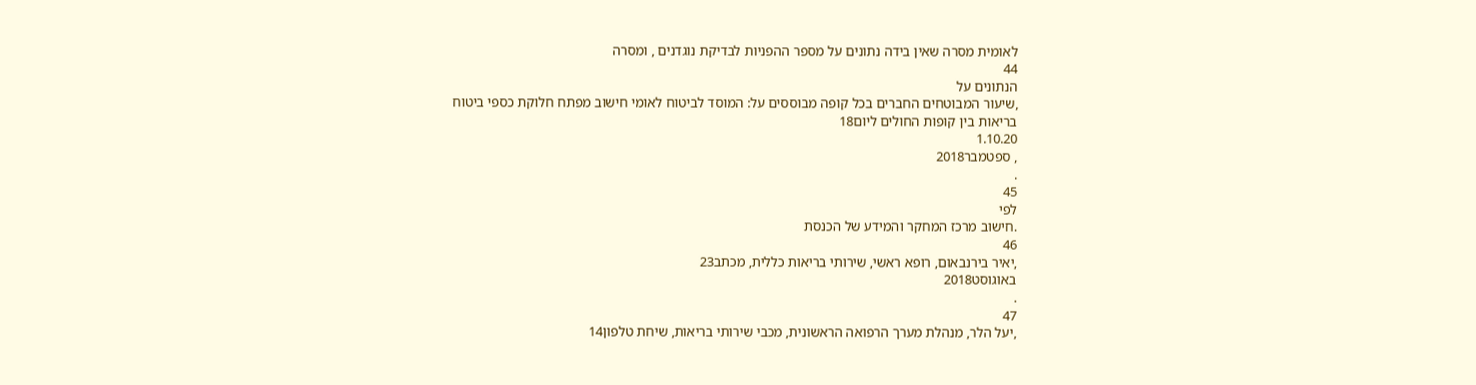לאומית מסרה שאין בידה נתונים על מספר ההפניות לבדיקת נוגדנים , ומסרה
44
הנתונים על
,שיעור המבוטחים החברים בכל קופה מבוססים על: המוסד לביטוח לאומי חישוב מפתח חלוקת כספי ביטוח
בריאות בין קופות החולים ליום18
1.10.20
, ספטמבר2018
.
45
לפי
.חישוב מרכז המחקר והמידע של הכנסת
46
,יאיר בירנבאום, רופא ראשי, שירותי בריאות כללית, מכתב23
באוגוסט2018
.
47
,יעל הלר, מנהלת מערך הרפואה הראשונית, מכבי שירותי בריאות, שיחת טלפון14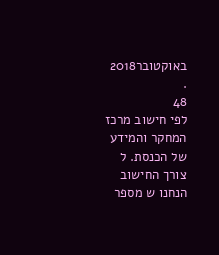באוקטובר2018
.
48
לפי חישוב מרכז המחקר והמידע של הכנסת. ל
צורך החישוב הנחנו ש מספר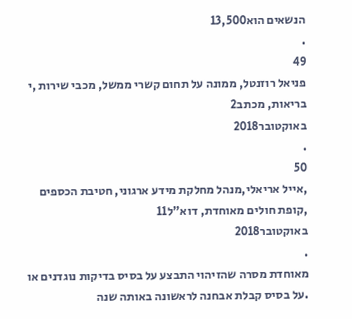הנשאים הוא13,500
.
49
פניאל רוזנטל, ממונה על תחום קשרי ממשל, מכבי שירות ,י בריאות, מכתב2
באוקטובר2018
.
50
,אייל אריאלי,מנהל מחלקת מידע ארגוני, חטיבת הכספים
,קופת חולים מאוחדת, דוא"ל11
באוקטובר2018
.
מאוחדת מסרה שהזיהוי התבצע על בסיס בדיקות נוגדנים או
.על בסיס קבלת אבחנה לראשונה באותה שנה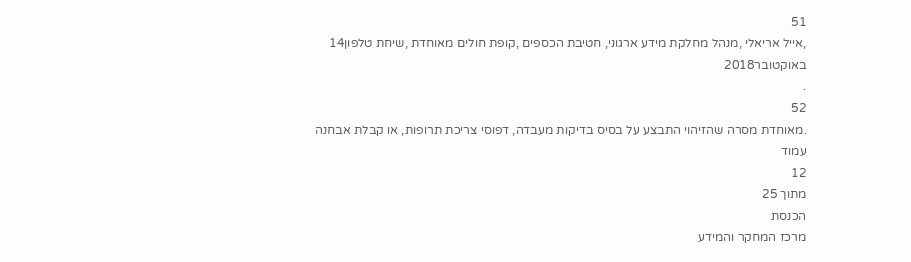51
,אייל אריאלי ,מנהל מחלקת מידע ארגוני, חטיבת הכספים ,קופת חולים מאוחדת ,שיחת טלפון14
באוקטובר2018
.
52
.מאוחדת מסרה שהזיהוי התבצע על בסיס בדיקות מעבדה, דפוסי צריכת תרופות, או קבלת אבחנה
עמוד
12
מתוך 25
הכנסת
מרכז המחקר והמידע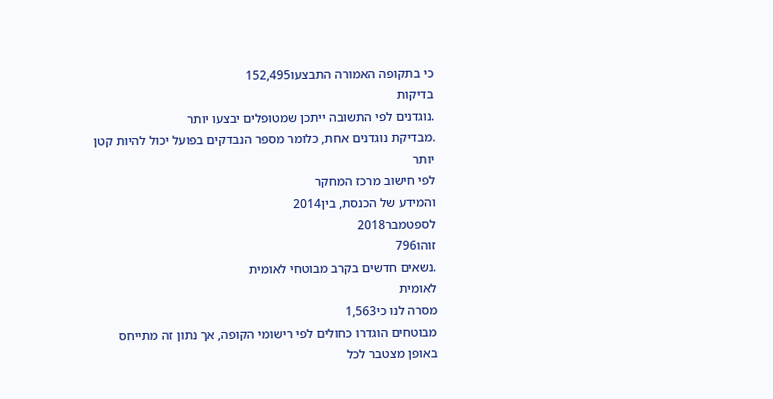כי בתקופה האמורה התבצעו152,495
בדיקות
.נוגדנים לפי התשובה ייתכן שמטופלים יבצעו יותר
.מבדיקת נוגדנים אחת, כלומר מספר הנבדקים בפועל יכול להיות קטן יותר
לפי חישוב מרכז המחקר
והמידע של הכנסת, בין2014
לספטמבר2018
זוהו796
.נשאים חדשים בקרב מבוטחי לאומית
לאומית
מסרה לנו כי1,563
מבוטחים הוגדרו כחולים לפי רישומי הקופה, אך נתון זה מתייחס באופן מצטבר לכל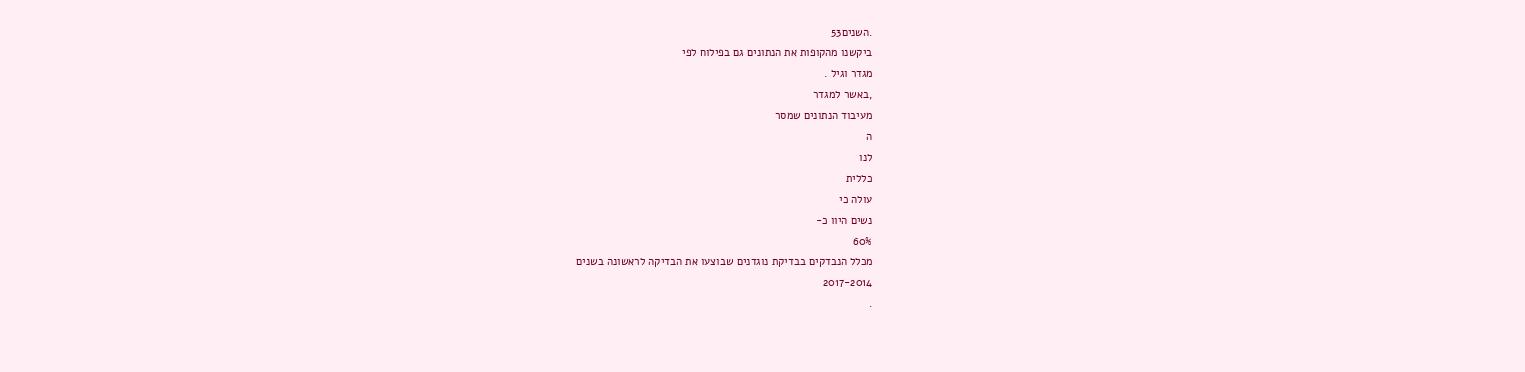.השנים53
ביקשנו מהקופות את הנתונים גם בפילוח לפי
מגדר וגיל .
,באשר למגדר
מעיבוד הנתונים שמסר
ה
לנו
כללית
עולה כי
נשים היוו כ-
60%
מכלל הנבדקים בבדיקת נוגדנים שבוצעו את הבדיקה לראשונה בשנים
2017-2014
.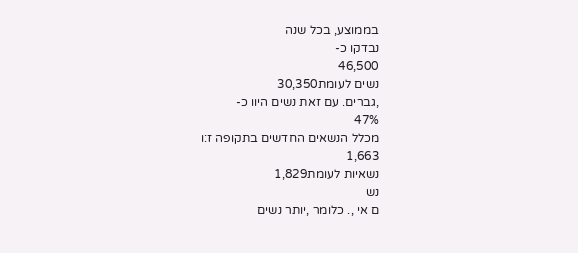בממוצע, בכל שנה
נבדקו כ-
46,500
נשים לעומת30,350
,גברים. עם זאת נשים היוו כ-
47%
מכלל הנשאים החדשים בתקופה ז:ו
1,663
נשאיות לעומת1,829
נש
ם אי ,. כלומר ,יותר נשים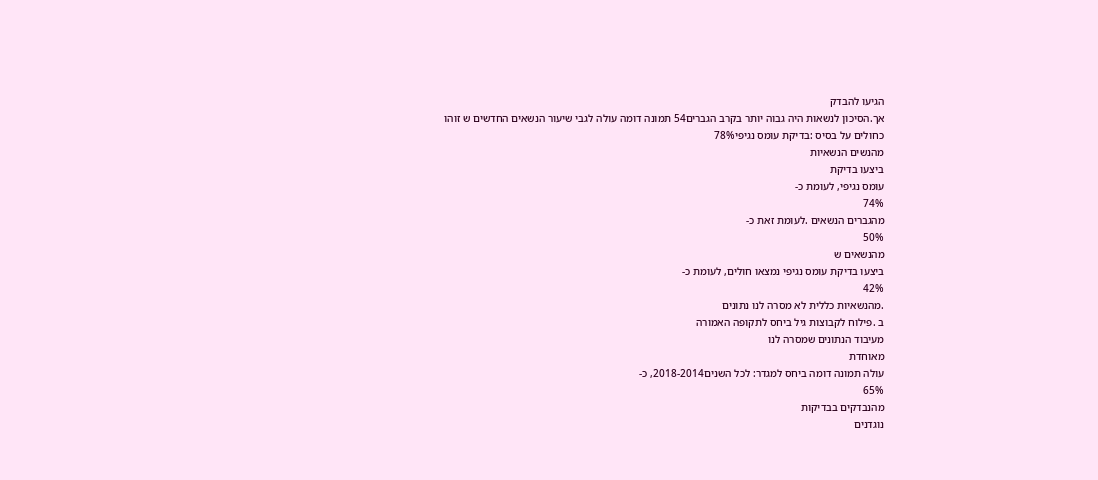הגיעו להבדק
אך.הסיכון לנשאות היה גבוה יותר בקרב הגברים54 תמונה דומה עולה לגבי שיעור הנשאים החדשים ש זוהו
כחולים על בסיס :בדיקת עומס נגיפי78%
מהנשים הנשאיות
ביצעו בדיקת
עומס נגיפי, לעומת כ-
74%
מהגברים הנשאים .לעומת זאת כ-
50%
מהנשאים ש
ביצעו בדיקת עומס נגיפי נמצאו חולים, לעומת כ-
42%
.מהנשאיות כללית לא מסרה לנו נתונים
ב .פילוח לקבוצות גיל ביחס לתקופה האמורה
מעיבוד הנתונים שמסרה לנו
מאוחדת
עולה תמונה דומה ביחס למגדר: לכל השנים2018-2014, כ-
65%
מהנבדקים בבדיקות
נוגדנים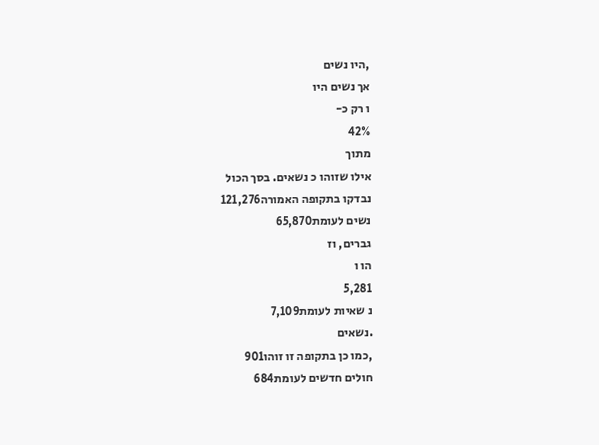,היו נשים
אך נשים היו
ו רק כ-
42%
מתוך
אילו שזוהו כ נשאים. בסך הכול
נבדקו בתקופה האמורה121,276
נשים לעומת65,870
גברים, וז
הו ו
5,281
נ שאיות לעומת7,109
.נשאים
,כמו כן בתקופה זו זוהו901
חולים חדשים לעומת684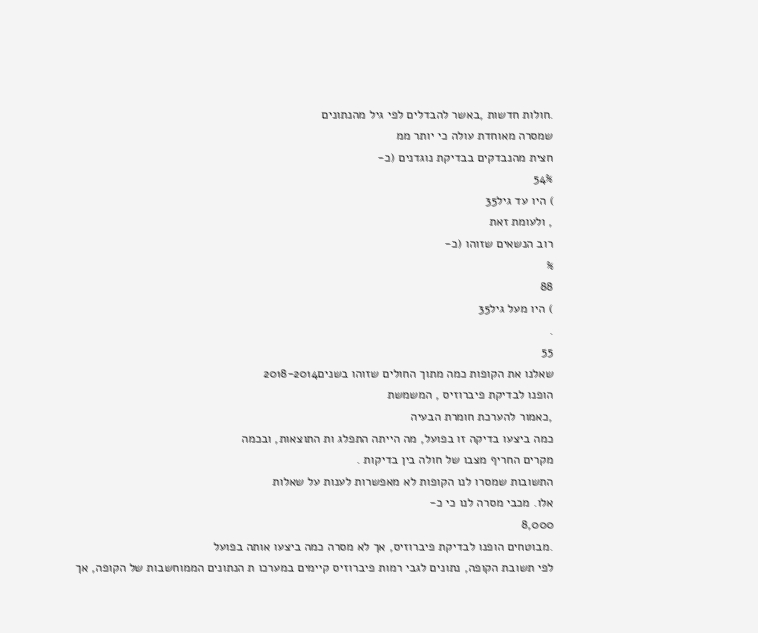.חולות חדשות ,באשר להבדלים לפי גיל מהנתונים
שמסרה מאוחדת עולה כי יותר ממ
חצית מהנבדקים בבדיקת נוגדנים (כ-
54%
) היו עד גיל35
, ולעומת זאת
רוב הנשאים שזוהו (כ-
%
88
) היו מעל גיל35
.
55
שאלנו את הקופות כמה מתוך החולים שזוהו בשנים2018-2014
הופנו לבדיקת פיברוזיס , המשמשת
,כאמור להערכת חומרת הבעיה
כמה ביצעו בדיקה זו בפועל, מה הייתה התפלג ות התוצאות, ובכמה
מקרים החריף מצבו של חולה בין בדיקות .
התשובות שמסרו לנו הקופות לא מאפשרות לענות על שאלות
אלו. מכבי מסרה לנו כי כ-
8,000
.מבוטחים הופנו לבדיקת פיברוזיס, אך לא מסרה כמה ביצעו אותה בפועל
לפי תשובת הקופה, נתונים לגבי רמות פיברוזיס קיימים במערכו ת הנתונים הממוחשבות של הקופה, אך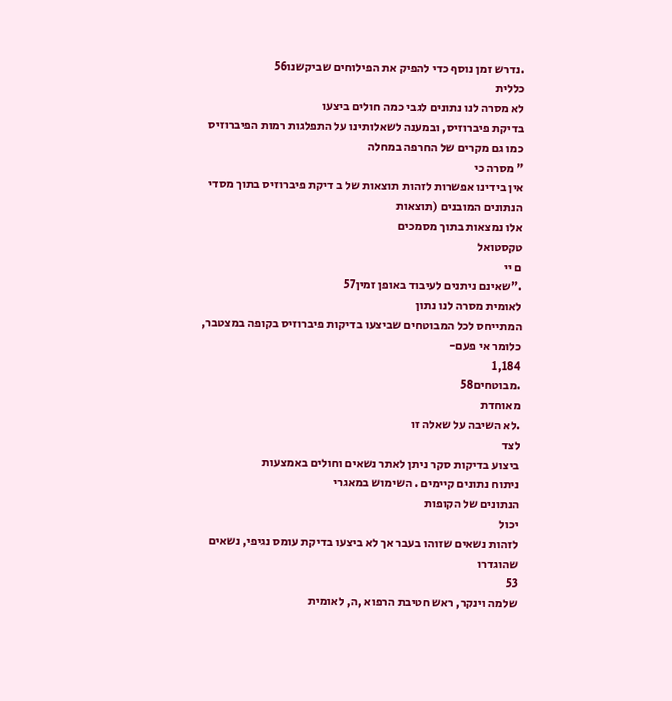.נדרש זמן נוסף כדי להפיק את הפילוחים שביקשנו56
כללית
לא מסרה לנו נתונים לגבי כמה חולים ביצעו
בדיקת פיברוזיס, ובמענה לשאלותינו על התפלגות רמות הפיברוזיס כמו גם מקרים של החרפה במחלה
" מסרה כי
אין בידינו אפשרות לזהות תוצאות של ב דיקת פיברוזיס בתוך מסדי הנתונים המובנים (תוצאות
אלו נמצאות בתוך מסמכים
טקסטואל
ם יי
."שאינם ניתנים לעיבוד באופן זמין57
לאומית מסרה לנו נתון
המתייחס לכל המבוטחים שביצעו בדיקות פיברוזיס בקופה במצטבר, כלומר אי פעם-
1,184
.מבוטחים58
מאוחדת
.לא השיבה על שאלה זו
לצד
ביצוע בדיקות סקר ניתן לאתר נשאים וחולים באמצעות
ניתוח נתונים קיימים . השימוש במאגרי
הנתונים של הקופות
יכול
לזהות נשאים שזוהו בעבר אך לא ביצעו בדיקת עומס נגיפי, נשאים שהוגדרו
53
שלמה וינקר, ראש חטיבת הרפוא ,ה, לאומית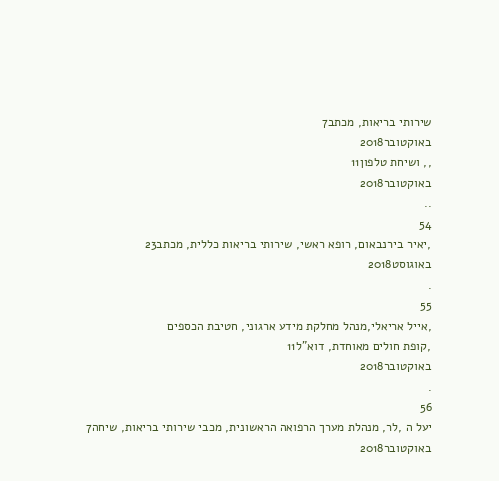שירותי בריאות, מכתב7
באוקטובר2018
,, ושיחת טלפון11
באוקטובר2018
..
54
,יאיר בירנבאום, רופא ראשי, שירותי בריאות כללית, מכתב23
באוגוסט2018
.
55
,אייל אריאלי,מנהל מחלקת מידע ארגוני, חטיבת הכספים
,קופת חולים מאוחדת, דוא"ל11
באוקטובר2018
.
56
יעל ה ,לר, מנהלת מערך הרפואה הראשונית, מכבי שירותי בריאות, שיחה7
באוקטובר2018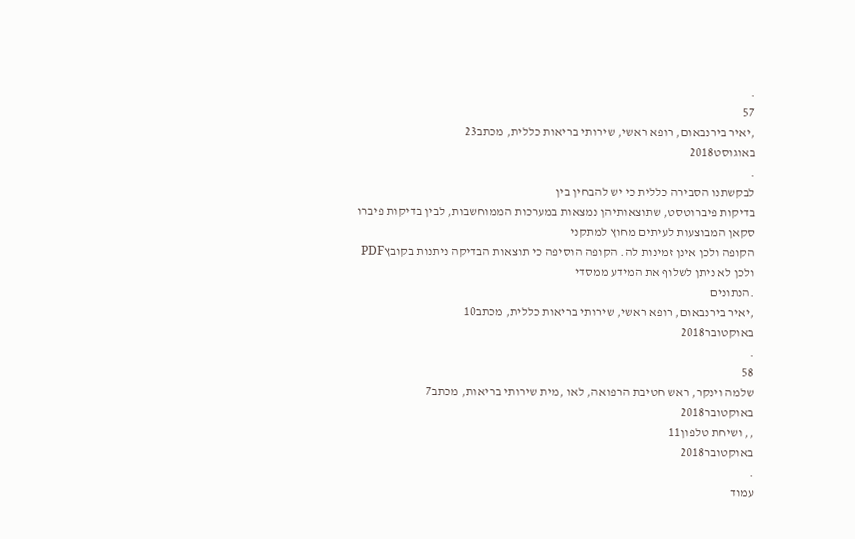.
57
,יאיר בירנבאום, רופא ראשי, שירותי בריאות כללית, מכתב23
באוגוסט2018
.
לבקשתנו הסבירה כללית כי יש להבחין בין
בדיקות פיברוטסט, שתוצאותיהן נמצאות במערכות הממוחשבות, לבין בדיקות פיברו סקאן המבוצעות לעיתים מחוץ למתקני
הקופה ולכן אינן זמינות לה. הקופה הוסיפה כי תוצאות הבדיקה ניתנות בקובץPDF
ולכן לא ניתן לשלוף את המידע ממסדי
.הנתונים
,יאיר בירנבאום, רופא ראשי, שירותי בריאות כללית, מכתב10
באוקטובר2018
.
58
שלמה וינקר, ראש חטיבת הרפואה, לאו ,מית שירותי בריאות, מכתב7
באוקטובר2018
,, ושיחת טלפון11
באוקטובר2018
.
עמוד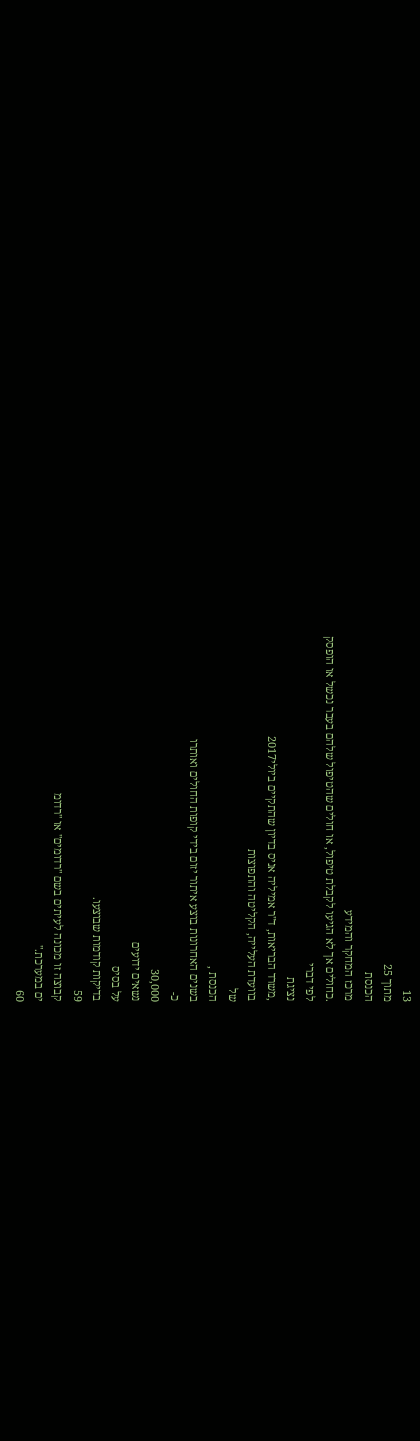13
מתוך 25
הכנסת
מרכז המחקר והמידע
.כחולים אך לא הגיעו לקבלת טיפול, או חולים שהטיפול שלהם בעבר נכשל או הופסק
לפי דברי
נציגת
,משרד הבריאות, ד"ר אמיליה אניס בדיון שהתקיים ביולי2017
בוועדת העלייה, הקליטה והתפוצות
של
הכנסת ,
בשנים האחרונות בוצע איתור יזום בידי קופות החולים ואותרו
כ-
30,000
נשאים ידועים
על בסיס
בדיקות קודמות שבוצעו.
59
קבוצה זו מכונה לעיתים בשם "רדומים" או "רדומ
ים במערכת."
60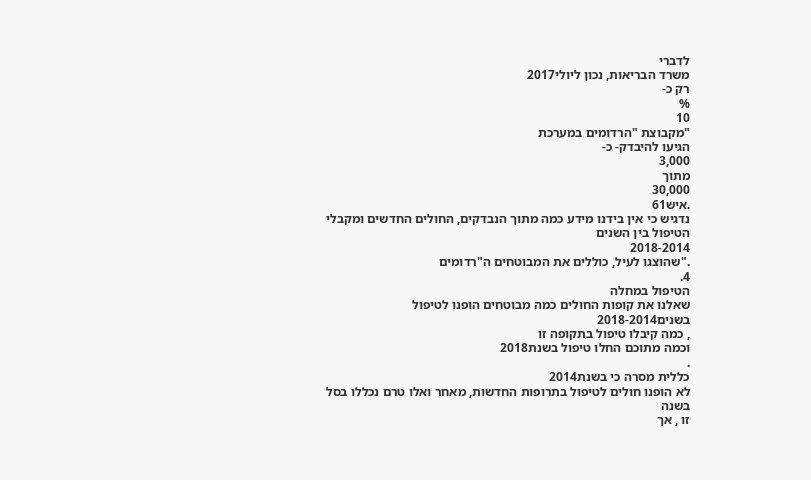לדברי
משרד הבריאות, נכון ליולי2017
רק כ-
%
10
"מקבוצת "הרדומים במערכת
הגיעו להיבדק- כ-
3,000
מתוך
30,000
.איש61
נדגיש כי אין בידנו מידע כמה מתוך הנבדקים, החולים החדשים ומקבלי הטיפול בין השנים
2018-2014
."שהוצגו לעיל, כוללים את המבוטחים ה"רדומים
4.
הטיפול במחלה
שאלנו את קופות החולים כמה מבוטחים הופנו לטיפול בשנים2018-2014
, כמה קיבלו טיפול בתקופה זו
וכמה מתוכם החלו טיפול בשנת2018
.
כללית מסרה כי בשנת2014
לא הופנו חולים לטיפול בתרופות החדשות, מאחר ואלו טרם נכללו בסל בשנה
זו , אך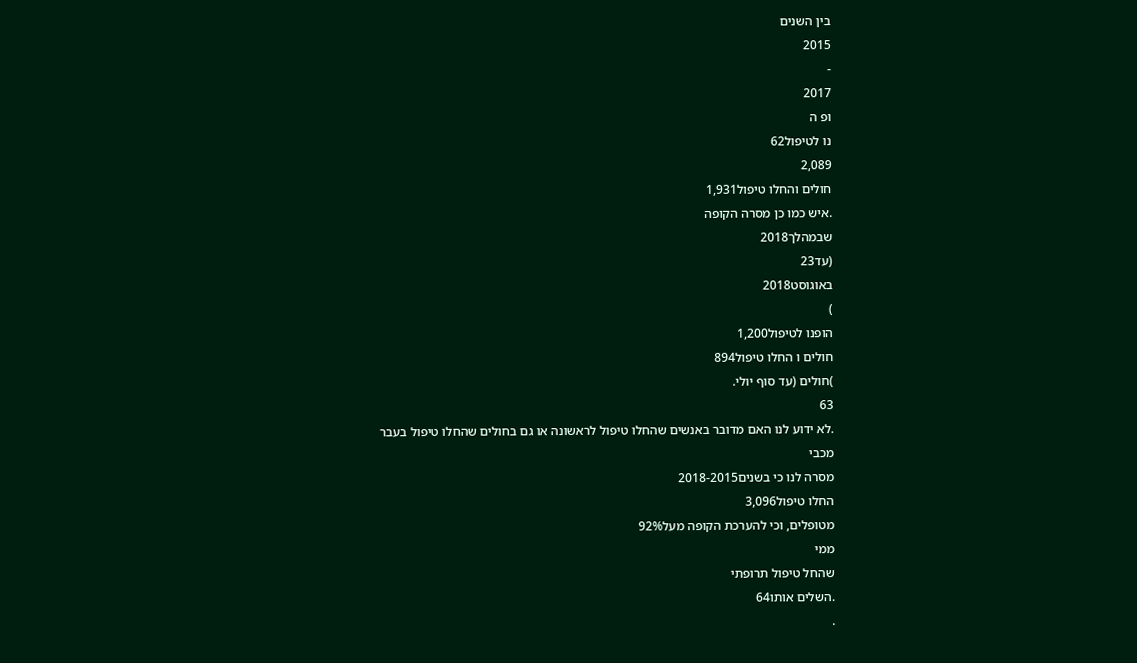בין השנים
2015
-
2017
ופ ה
נו לטיפול62
2,089
חולים והחלו טיפול1,931
.איש כמו כן מסרה הקופה
שבמהלך2018
(עד23
באוגוסט2018
)
הופנו לטיפול1,200
חולים ו החלו טיפול894
)חולים (עד סוף יולי.
63
.לא ידוע לנו האם מדובר באנשים שהחלו טיפול לראשונה או גם בחולים שהחלו טיפול בעבר
מכבי
מסרה לנו כי בשנים2018-2015
החלו טיפול3,096
מטופלים, וכי להערכת הקופה מעל92%
ממי
שהחל טיפול תרופתי
.השלים אותו64
.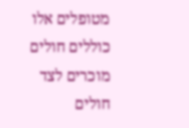מטופלים אלו כוללים חולים מוכרים לצד חולים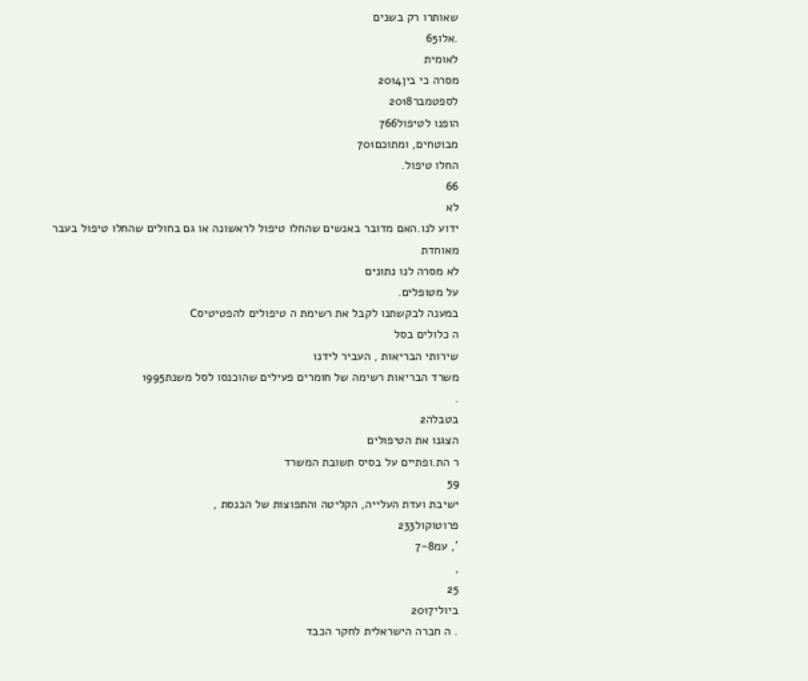שאותרו רק בשנים
.אלו65
לאומית
מסרה כי בין2014
לספטמבר2018
הופנו לטיפול766
מבוטחים, ומתוכם701
החלו טיפול.
66
לא
ידוע לנו.האם מדובר באנשים שהחלו טיפול לראשונה או גם בחולים שהחלו טיפול בעבר
מאוחדת
לא מסרה לנו נתונים
על מטופלים.
במענה לבקשתנו לקבל את רשימת ה טיפולים להפטיטיסC
ה כלולים בסל
שירותי הבריאות , העביר לידנו
משרד הבריאות רשימה של חומרים פעילים שהוכנסו לסל משנת1995
.
בטבלה2
הצגנו את הטיפולים
ר הת.ופתיים על בסיס תשובת המשרד
59
ישיבת ועדת העלייה, הקליטה והתפוצות של הכנסת ,
פרוטוקול233
', עמ7-8
,
25
ביולי2017
. ה חברה הישראלית לחקר הכבד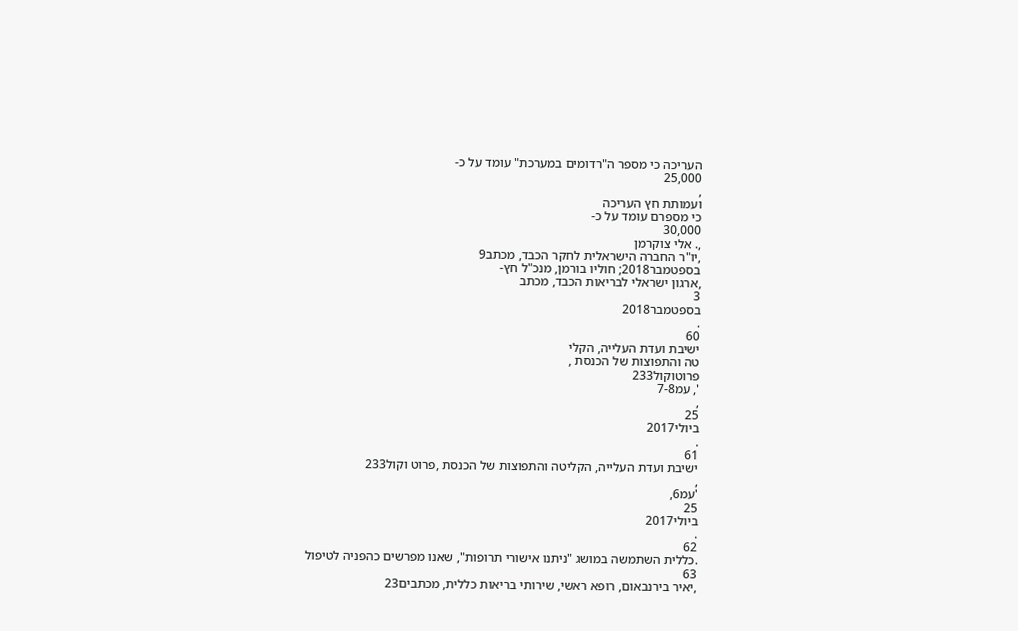העריכה כי מספר ה"רדומים במערכת" עומד על כ-
25,000
,
ועמותת חץ העריכה
כי מספרם עומד על כ-
30,000
,. אלי צוקרמן
,יו"ר החברה הישראלית לחקר הכבד, מכתב9
בספטמבר2018; חוליו בורמן, מנכ"ל חץ-
,ארגון ישראלי לבריאות הכבד, מכתב
3
בספטמבר2018
.
60
ישיבת ועדת העלייה, הקלי
טה והתפוצות של הכנסת ,
פרוטוקול233
', עמ7-8
,
25
ביולי2017
.
61
ישיבת ועדת העלייה, הקליטה והתפוצות של הכנסת ,פרוט וקול233
,
'עמ6,
25
ביולי2017
.
62
.כללית השתמשה במושג "ניתנו אישורי תרופות", שאנו מפרשים כהפניה לטיפול
63
,יאיר בירנבאום, רופא ראשי, שירותי בריאות כללית, מכתבים23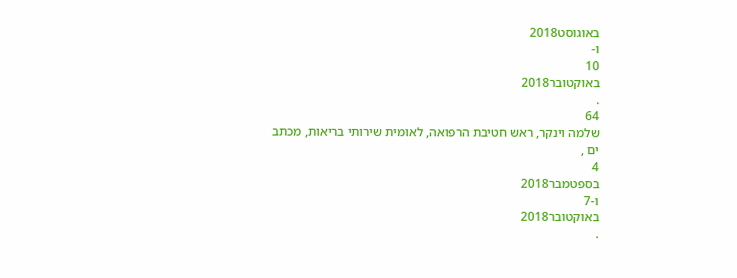באוגוסט2018
ו-
10
באוקטובר2018
.
64
שלמה וינקר, ראש חטיבת הרפואה, לאומית שירותי בריאות, מכתב
ים ,
4
בספטמבר2018
ו-7
באוקטובר2018
.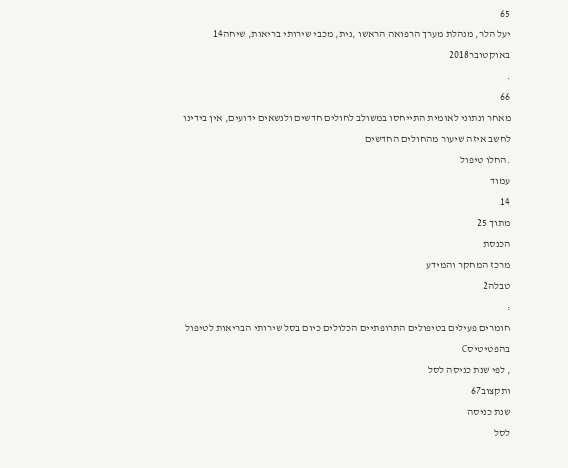65
יעל הלר, מנהלת מערך הרפואה הראשו ,נית, מכבי שירותי בריאות, שיחה14
באוקטובר2018
.
66
מאחר ונתוני לאומית התייחסו במשולב לחולים חדשים ולנשאים ידועים, אין בידינו לחשב איזה שיעור מהחולים החדשים
.החלו טיפול
עמוד
14
מתוך 25
הכנסת
מרכז המחקר והמידע
טבלה2
:
חומרים פעילים בטיפולים התרופתיים הכלולים כיום בסל שירותי הבריאות לטיפול
בהפטיטיסC
, לפי שנת כניסה לסל
ותקצוב67
שנת כניסה
לסל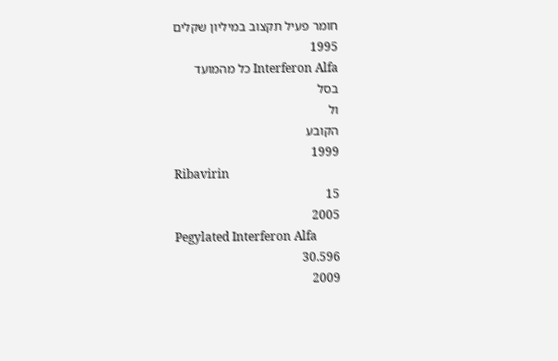חומר פעיל תקצוב במיליון שקלים
1995
Interferon Alfa כל מהמועד
בסל
ול
הקובע
1999
Ribavirin
15
2005
Pegylated Interferon Alfa
30.596
2009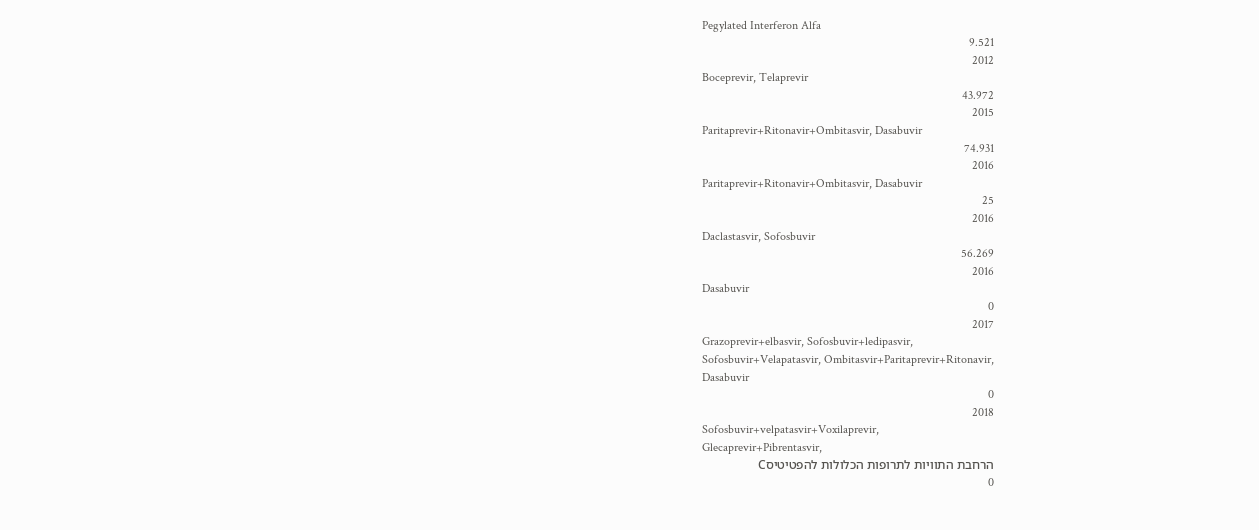Pegylated Interferon Alfa
9.521
2012
Boceprevir, Telaprevir
43.972
2015
Paritaprevir+Ritonavir+Ombitasvir, Dasabuvir
74.931
2016
Paritaprevir+Ritonavir+Ombitasvir, Dasabuvir
25
2016
Daclastasvir, Sofosbuvir
56.269
2016
Dasabuvir
0
2017
Grazoprevir+elbasvir, Sofosbuvir+ledipasvir,
Sofosbuvir+Velapatasvir, Ombitasvir+Paritaprevir+Ritonavir,
Dasabuvir
0
2018
Sofosbuvir+velpatasvir+Voxilaprevir,
Glecaprevir+Pibrentasvir,
הרחבת התוויות לתרופות הכלולות להפטיטיסC
0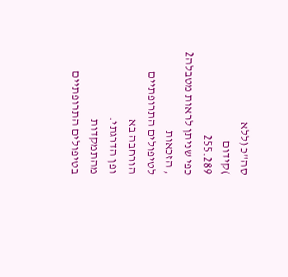סה"כ (ללא
)קידום
255.289
כפי שניתן לראות מטבלה2
, הזכאות
לטיפולים התרופתיים הורחבה בא
ופן הדרגתי.
מהתמקדות
בטיפולים התרופתיים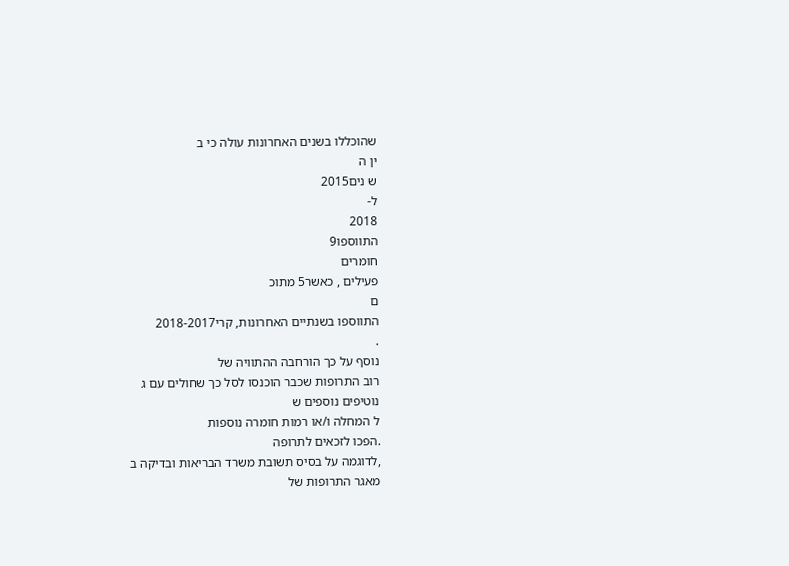שהוכללו בשנים האחרונות עולה כי ב
ין ה
ש נים2015
ל-
2018
התווספו9
חומרים
פעילים , כאשר5 מתוכ
ם
התווספו בשנתיים האחרונות, קרי2018-2017
.
נוסף על כך הורחבה ההתוויה של
רוב התרופות שכבר הוכנסו לסל כך שחולים עם ג
נוטיפים נוספים ש
ל המחלה ו/או רמות חומרה נוספות
.הפכו לזכאים לתרופה
,לדוגמה על בסיס תשובת משרד הבריאות ובדיקה ב
מאגר התרופות של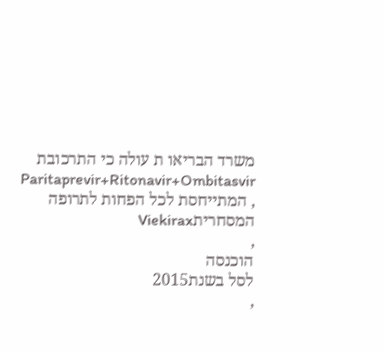משרד הבריאו ת עולה כי התרכובת
Paritaprevir+Ritonavir+Ombitasvir
, המתייחסת לכל הפחות לתרופה המסחריתViekirax
,
הוכנסה
לסל בשנת2015
,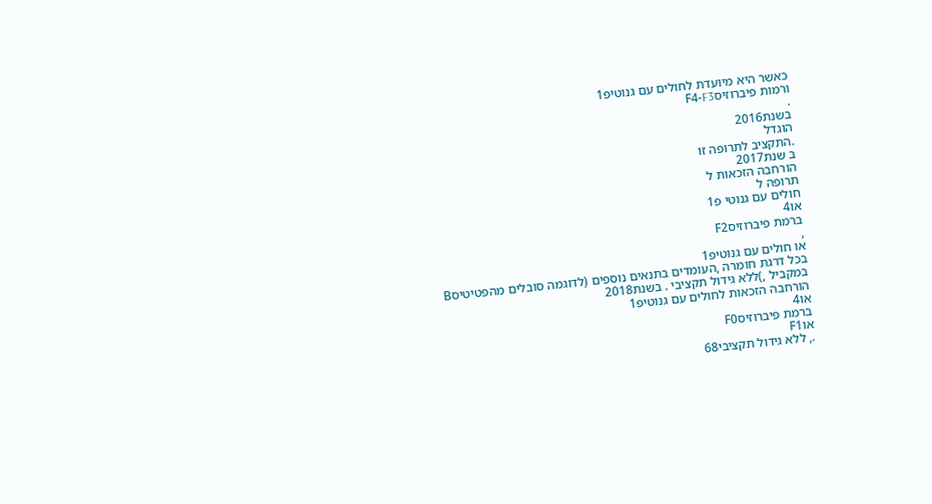כאשר היא מיועדת לחולים עם גנוטיפ1
ורמות פיברוזיסF4-F3
.
בשנת2016
הוגדל
.התקציב לתרופה זו
ב שנת2017
הורחבה הזכאות ל
תרופה ל
חולים עם גנוטי פ1
או4
ברמת פיברוזיסF2
,
או חולים עם גנוטיפ1
בכל דרגת חומרה ,העומדים בתנאים נוספים (לדוגמה סובלים מהפטיטיסB
במקביל ,)ללא גידול תקציבי . בשנת2018
הורחבה הזכאות לחולים עם גנוטיפ1
או4
ברמת פיברוזיסF0
אוF1
., ללא גידול תקציבי68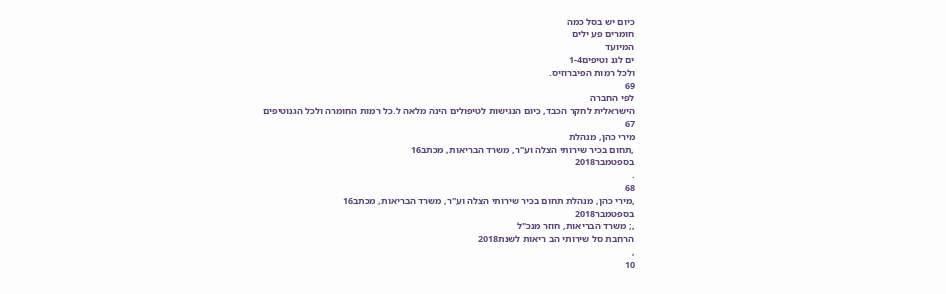כיום יש בסל כמה
חומרים פע ילים
המיועד
ים לגנ וטיפים1-4
ולכל רמות הפיברוזיס.
69
לפי החברה
הישראלית לחקר הכבד, כיום הנגישות לטיפולים הינה מלאה ל.כל רמות החומרה ולכל הגנוטיפים
67
מירי כהן, מנהלת
,תחום בכיר שירותי הצלה וע"ר, משרד הבריאות, מכתב16
בספטמבר2018
.
68
,מירי כהן, מנהלת תחום בכיר שירותי הצלה וע"ר, משרד הבריאות, מכתב16
בספטמבר2018
,; משרד הבריאות, חוזר מנכ"ל
הרחבת סל שירותי הב ריאות לשנת2018
,
10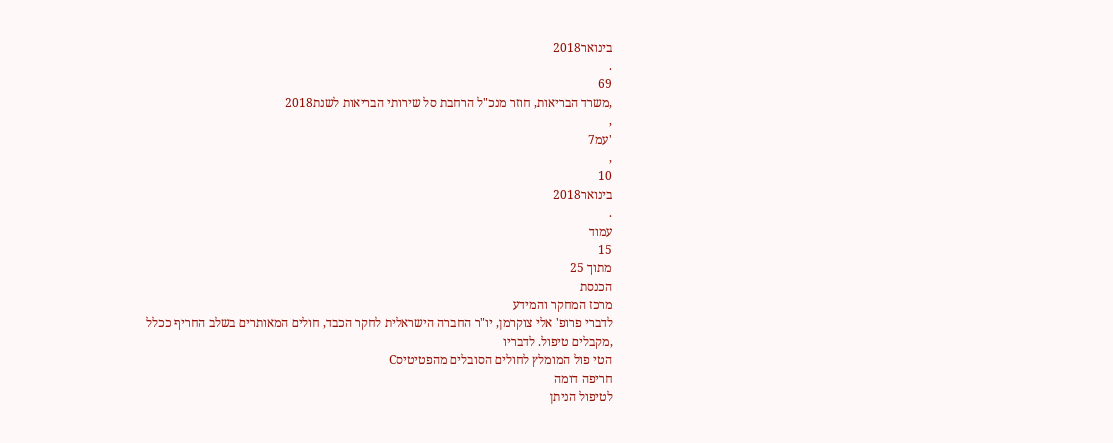בינואר2018
.
69
,משרד הבריאות, חוזר מנכ"ל הרחבת סל שירותי הבריאות לשנת2018
,
'עמ7
,
10
בינואר2018
.
עמוד
15
מתוך 25
הכנסת
מרכז המחקר והמידע
לדברי פרופ' אלי צוקרמן, יו"ר החברה הישראלית לחקר הכבד, חולים המאותרים בשלב החריף ככלל
,מקבלים טיפול. לדבריו
הטי פול המומלץ לחולים הסובלים מהפטיטיסC
חריפה דומה
לטיפול הניתן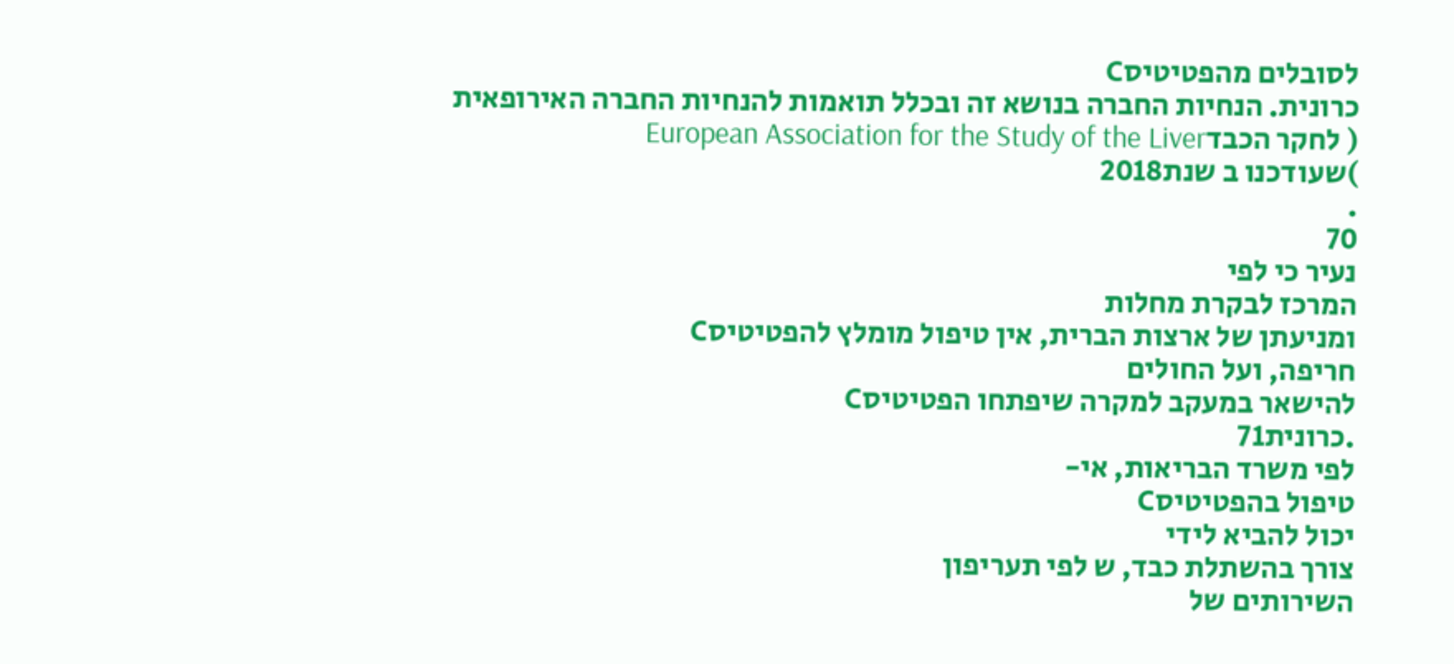לסובלים מהפטיטיסC
כרונית. הנחיות החברה בנושא זה ובכלל תואמות להנחיות החברה האירופאית
( לחקר הכבדEuropean Association for the Study of the Liver
)שעודכנו ב שנת2018
.
70
נעיר כי לפי
המרכז לבקרת מחלות
ומניעתן של ארצות הברית, אין טיפול מומלץ להפטיטיסC
חריפה, ועל החולים
להישאר במעקב למקרה שיפתחו הפטיטיסC
.כרונית71
לפי משרד הבריאות, אי-
טיפול בהפטיטיסC
יכול להביא לידי
צורך בהשתלת כבד, ש לפי תעריפון
השירותים של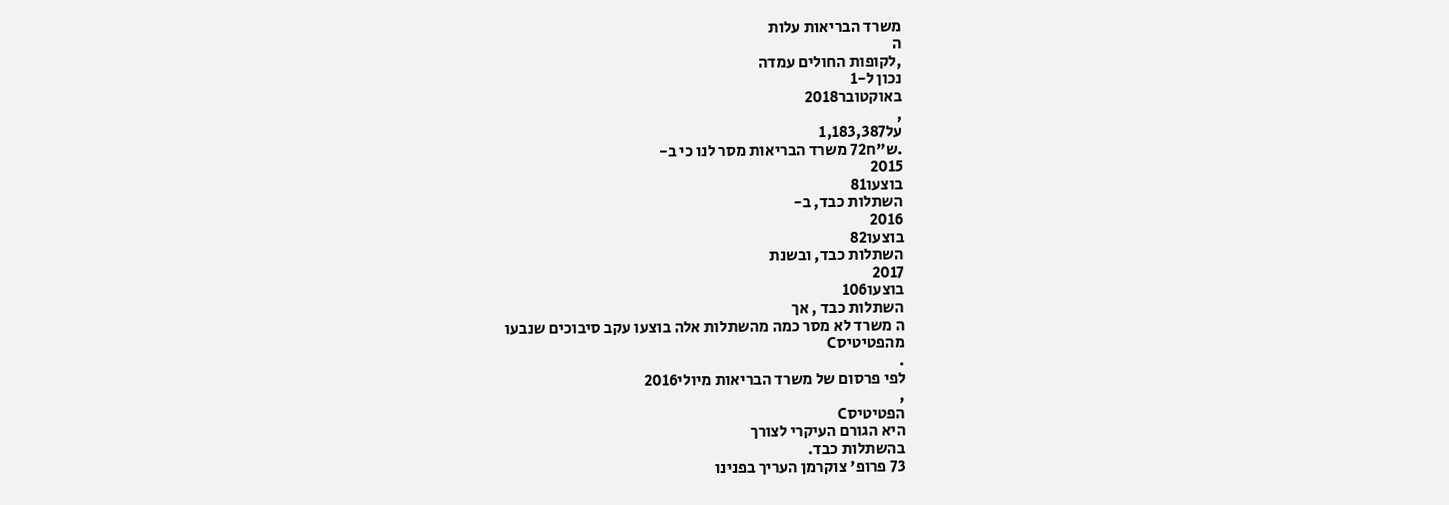משרד הבריאות עלות
ה
,לקופות החולים עמדה
נכון ל-1
באוקטובר2018
,
על1,183,387
.ש"ח72 משרד הבריאות מסר לנו כי ב-
2015
בוצעו81
השתלות כבד, ב-
2016
בוצעו82
השתלות כבד, ובשנת
2017
בוצעו106
השתלות כבד , אך
ה משרד לא מסר כמה מהשתלות אלה בוצעו עקב סיבוכים שנבעו
מהפטיטיסC
.
לפי פרסום של משרד הבריאות מיולי2016
,
הפטיטיסC
היא הגורם העיקרי לצורך
בהשתלות כבד.
73 פרופ' צוקרמן העריך בפנינו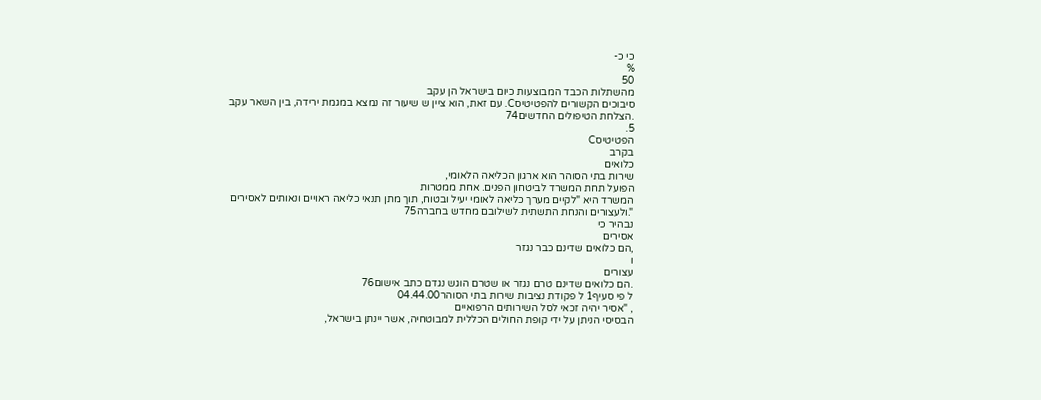כי כ-
%
50
מהשתלות הכבד המבוצעות כיום בישראל הן עקב
סיבוכים הקשורים להפטיטיסC. עם זאת, הוא ציין ש שיעור זה נמצא במגמת ירידה, בין השאר עקב
.הצלחת הטיפולים החדשים74
5.
הפטיטיסC
בקרב
כלואים
שירות בתי הסוהר הוא ארגון הכליאה הלאומי,
הפועל תחת המשרד לביטחון הפנים. אחת ממטרות
המשרד היא "לקיים מערך כליאה לאומי יעיל ובטוח, תוך מתן תנאי כליאה ראויים ונאותים לאסירים
".ולעצורים והנחת התשתית לשילובם מחדש בחברה75
נבהיר כי
אסירים
,הם כלואים שדינם כבר נגזר
ו
עצורים
.הם כלואים שדינם טרם נגזר או שטרם הוגש נגדם כתב אישום76
ל פי סעיף1 ל פקודת נציבות שירות בתי הסוהר04.44.00
, "אסיר יהיה זכאי לסל השירותים הרפואיים
הבסיסי הניתן על ידי קופת החולים הכללית למבוטחיה, אשר יינתן בישראל,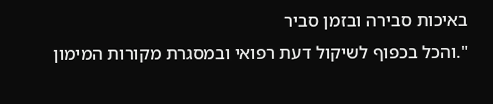באיכות סבירה ובזמן סביר
".והכל בכפוף לשיקול דעת רפואי ובמסגרת מקורות המימון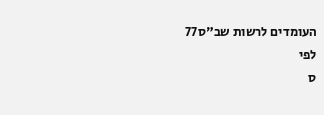העומדים לרשות שב"ס77
לפי
ס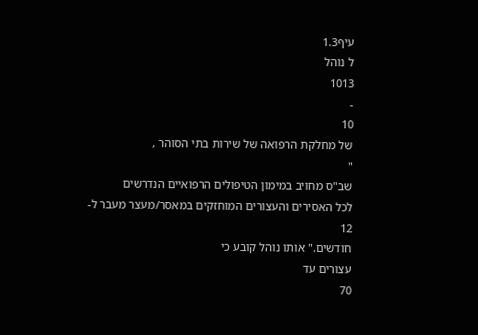עיף1.3
ל נוהל
1013
-
10
של מחלקת הרפואה של שירות בתי הסוהר ,
"
שב"ס מחויב במימון הטיפולים הרפואיים הנדרשים
לכל האסירים והעצורים המוחזקים במאסר/מעצר מעבר ל-
12
חודשים." אותו נוהל קובע כי
עצורים עד
70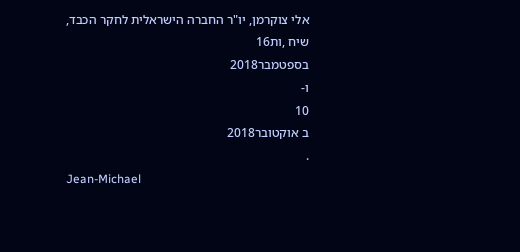אלי צוקרמן, יו"ר החברה הישראלית לחקר הכבד, שיח ,ות16
בספטמבר2018
ו-
10
ב אוקטובר2018
.
Jean-Michael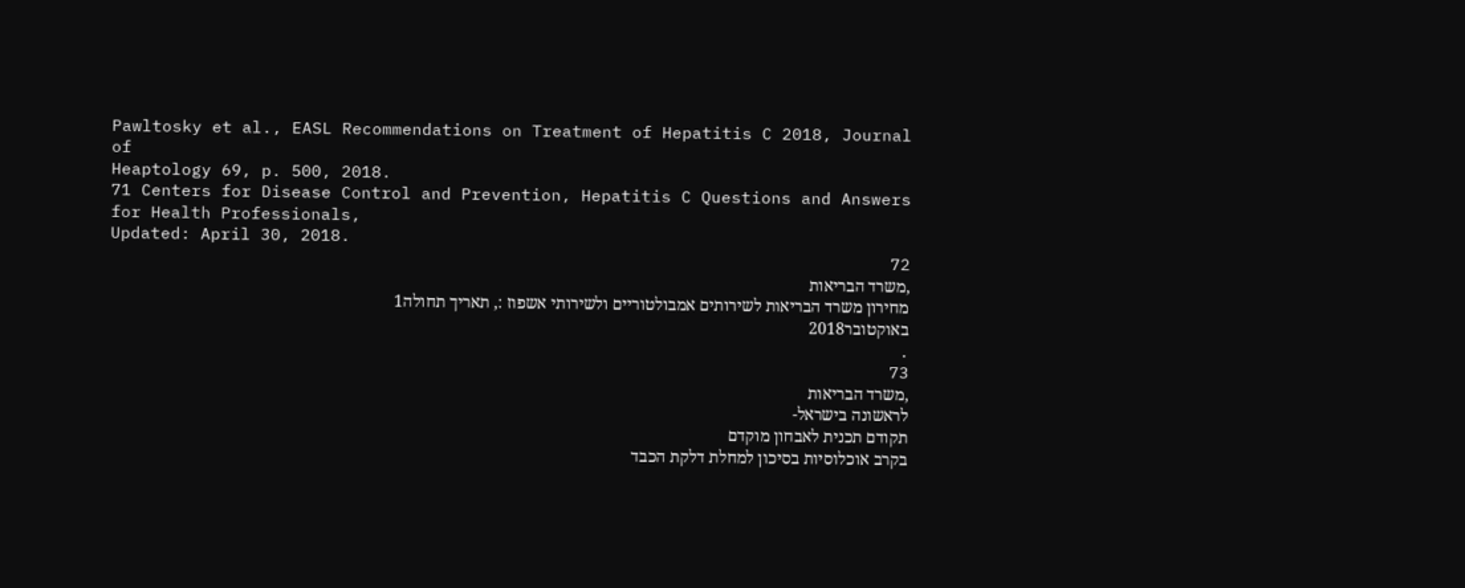Pawltosky et al., EASL Recommendations on Treatment of Hepatitis C 2018, Journal of
Heaptology 69, p. 500, 2018.
71 Centers for Disease Control and Prevention, Hepatitis C Questions and Answers for Health Professionals,
Updated: April 30, 2018.
72
,משרד הבריאות
מחירון משרד הבריאות לשירותים אמבולטוריים ולשירותי אשפוז :, תאריך תחולה1
באוקטובר2018
.
73
,משרד הבריאות
לראשונה בישראל-
תקודם תכנית לאבחון מוקדם
בקרב אוכלוסיות בסיכון למחלת דלקת הכבד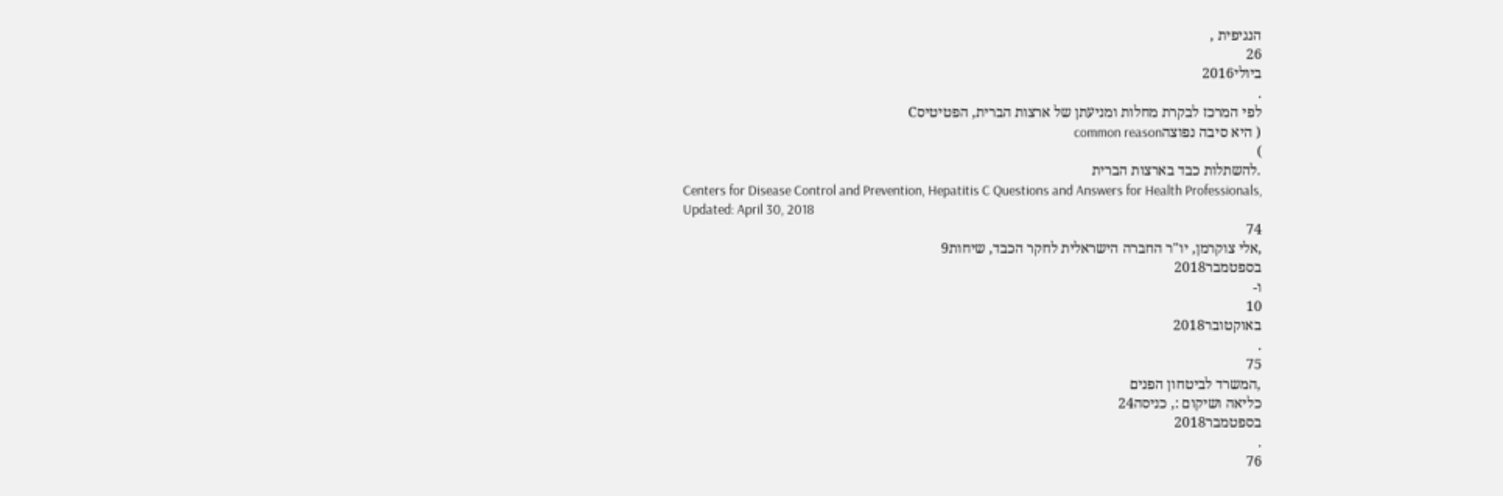הנגיפית ,
26
ביולי2016
.
לפי המרכז לבקרת מחלות ומניעתן של ארצות הברית, הפטיטיסC
( היא סיבה נפוצהcommon reason
)
.להשתלות כבד בארצות הברית
Centers for Disease Control and Prevention, Hepatitis C Questions and Answers for Health Professionals,
Updated: April 30, 2018
74
,אלי צוקרמן, יו"ר החברה הישראלית לחקר הכבד, שיחות9
בספטמבר2018
ו-
10
באוקטובר2018
.
75
,המשרד לביטחון הפנים
כליאה ושיקום :, כניסה24
בספטמבר2018
.
76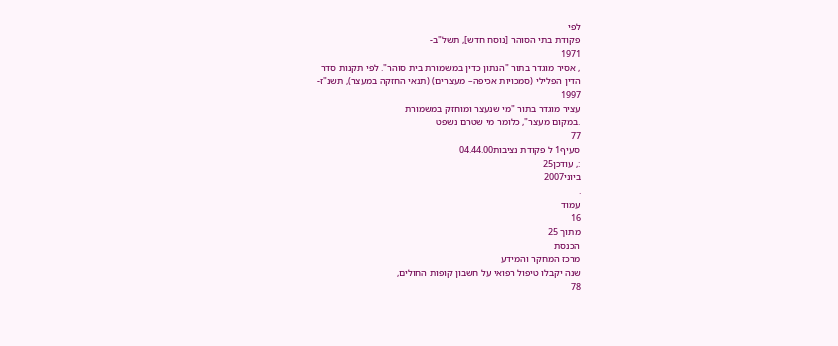לפי
פקודת בתי הסוהר [נוסח חדש], תשל"ב-
1971
, אסיר מוגדר בתור "הנתון כדין במשמורת בית סוהר". לפי תקנות סדר
הדין הפלילי (סמכויות אכיפה– מעצרים) (תנאי החזקה במעצר), תשנ"ז-
1997
עציר מוגדר בתור "מי שנעצר ומוחזק במשמורת
.במקום מעצר", כלומר מי שטרם נשפט
77
סעיף1 ל פקודת נציבות04.44.00
:, עודכן25
ביוני2007
.
עמוד
16
מתוך 25
הכנסת
מרכז המחקר והמידע
שנה יקבלו טיפול רפואי על חשבון קופות החולים,
78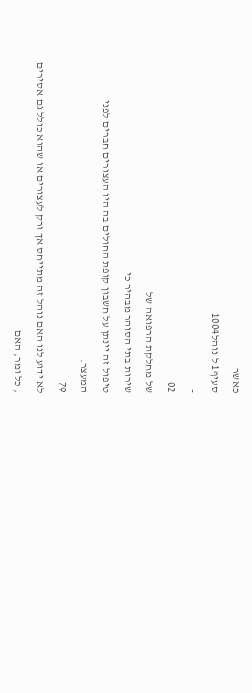כאשר
סעיף1 ל נוהל1004
-
02
של מחלקת הרפואה של
שירות בתי הסוהר מבהיר כי
טיפול זה יינתן על חשבון קופת החולים בה היו העצורים חברים לפני
המעצר.
79
לא ידוע לנו האם נוהל זה מתייחס אך ורק לעצורים או שהוא כולל גם אסירים
, כל ומר, האם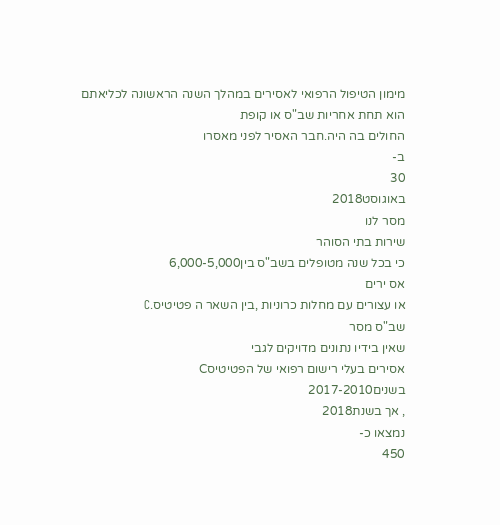מימון הטיפול הרפואי לאסירים במהלך השנה הראשונה לכליאתם הוא תחת אחריות שב"ס או קופת
החולים בה היה.חבר האסיר לפני מאסרו
ב-
30
באוגוסט2018
מסר לנו
שירות בתי הסוהר
כי בכל שנה מטופלים בשב"ס בין6,000-5,000
אס ירים
או עצורים עם מחלות כרוניות ,בין השאר ה פטיטיס.C
שב"ס מסר
שאין בידיו נתונים מדויקים לגבי
אסירים בעלי רישום רפואי של הפטיטיסC
בשנים2017-2010
, אך בשנת2018
נמצאו כ-
450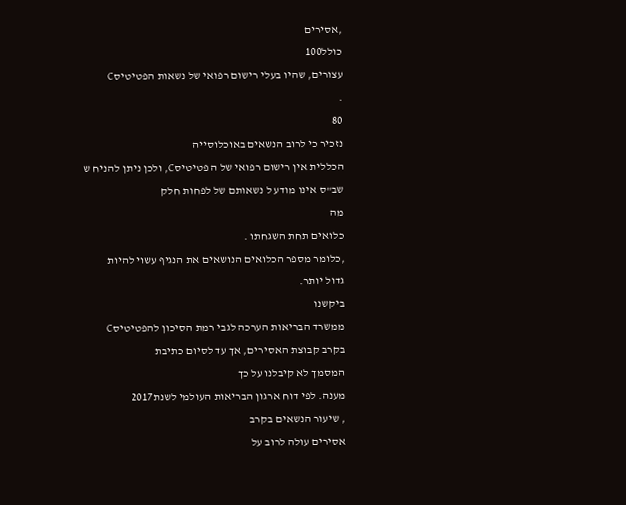,אסירים
כולל100
עצורים, שהיו בעלי רישום רפואי של נשאות הפטיטיסC
.
80
נזכיר כי לרוב הנשאים באוכלוסייה
הכללית אין רישום רפואי של ה פטיטיסC, ולכן ניתן להניח ש
שב"ס אינו מודע ל נשאותם של לפחות חלק
מה
כלואים תחת השגחתו .
,כלומר מספר הכלואים הנושאים את הנגיף עשוי להיות
גדול יותר.
ביקשנו
ממשרד הבריאות הערכה לגבי רמת הסיכון להפטיטיסC
בקרב קבוצת האסירים, אך עד לסיום כתיבת
המסמך לא קיבלנו על כך
מענה. לפי דוח ארגון הבריאות העולמי לשנת2017
, שיעור הנשאים בקרב
אסירים עולה לרוב על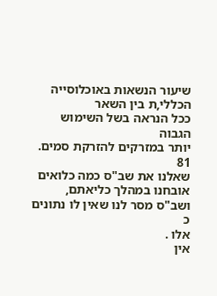שיעור הנשאות באוכלוסייה הכללי,ת בין השאר
ככל הנראה בשל השימוש הגבוה
יותר במזרקים להזרקת סמים.
81
שאלנו את שב"ס כמה כלואים אובחנו במהלך כליאתם, ושב"ס מסר לנו שאין לו נתונים כ
אלו .
אין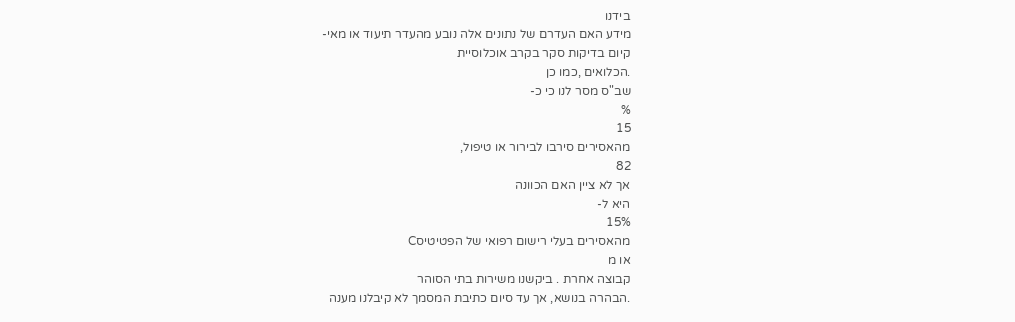בידנו
מידע האם העדרם של נתונים אלה נובע מהעדר תיעוד או מאי-
קיום בדיקות סקר בקרב אוכלוסיית
.הכלואים ,כמו כן
שב"ס מסר לנו כי כ-
%
15
מהאסירים סירבו לבירור או טיפול,
82
אך לא ציין האם הכוונה
היא ל-
15%
מהאסירים בעלי רישום רפואי של הפטיטיסC
או מ
קבוצה אחרת . ביקשנו משירות בתי הסוהר
.הבהרה בנושא, אך עד סיום כתיבת המסמך לא קיבלנו מענה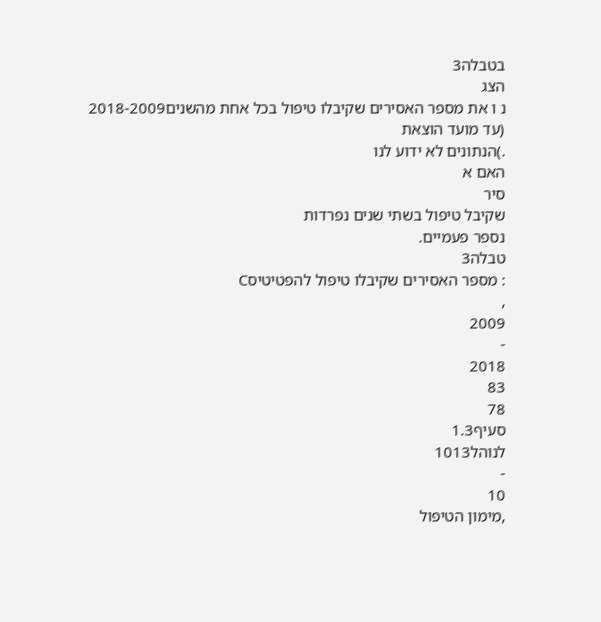בטבלה3
הצג
נ ו את מספר האסירים שקיבלו טיפול בכל אחת מהשנים2018-2009
(עד מועד הוצאת
.)הנתונים לא ידוע לנו
האם א
סיר
שקיבל טיפול בשתי שנים נפרדות
נספר פעמיים.
טבלה3
: מספר האסירים שקיבלו טיפול להפטיטיסC
,
2009
-
2018
83
78
סעיף1.3
לנוהל1013
-
10
,מימון הטיפול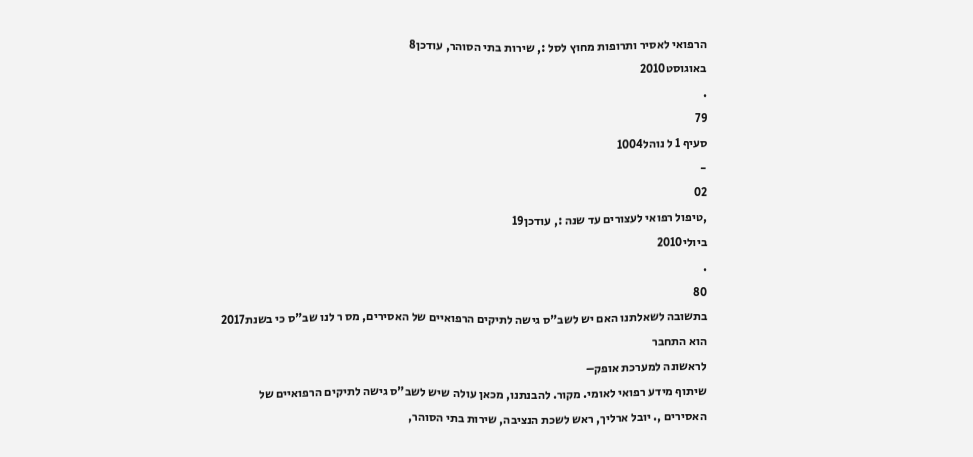הרפואי לאסיר ותרופות מחוץ לסל :, שירות בתי הסוהר, עודכן8
באוגוסט2010
.
79
סעיף 1 ל נוהל1004
-
02
,טיפול רפואי לעצורים עד שנה :, עודכן19
ביולי2010
.
80
בתשובה לשאלתנו האם יש לשב"ס גישה לתיקים הרפואיים של האסירים, מס ר לנו שב"ס כי בשנת2017
הוא התחבר
לראשונה למערכת אופק–
שיתוף מידע רפואי לאומי. מקור. להבנתנו, מכאן עולה שיש לשב"ס גישה לתיקים הרפואיים של
האסירים ,. יובל ארליך, ראש לשכת הנציבה, שירות בתי הסוהר,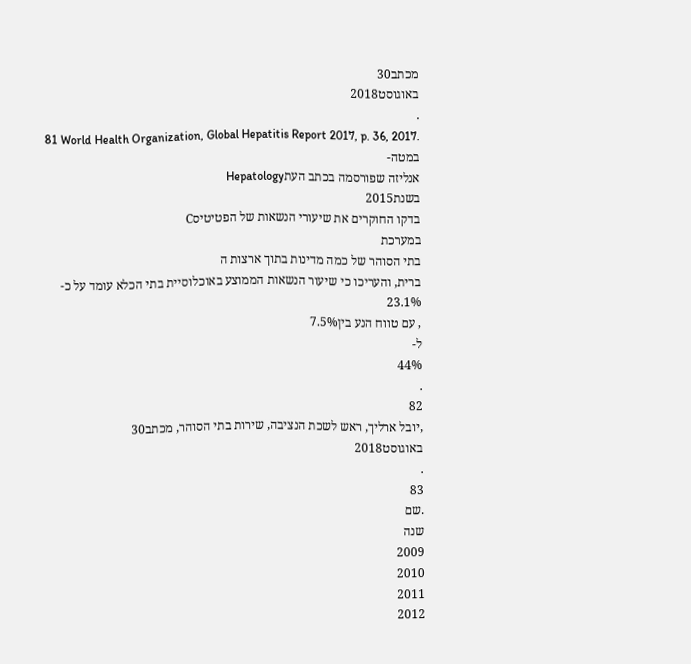מכתב30
באוגוסט2018
.
81 World Health Organization, Global Hepatitis Report 2017, p. 36, 2017.
במטה-
אנליזה שפורסמה בכתב העתHepatology
בשנת2015
בדקו החוקרים את שיעורי הנשאות של הפטיטיסC
במערכת
בתי הסוהר של כמה מדינות בתוך ארצות ה
ברית, והעריכו כי שיעור הנשאות הממוצע באוכלוסיית בתי הכלא עומד על כ-
23.1%
, עם טווח הנע בין7.5%
ל-
44%
.
82
,יובל ארליך, ראש לשכת הנציבה, שירות בתי הסוהר, מכתב30
באוגוסט2018
.
83
.שם
שנה
2009
2010
2011
2012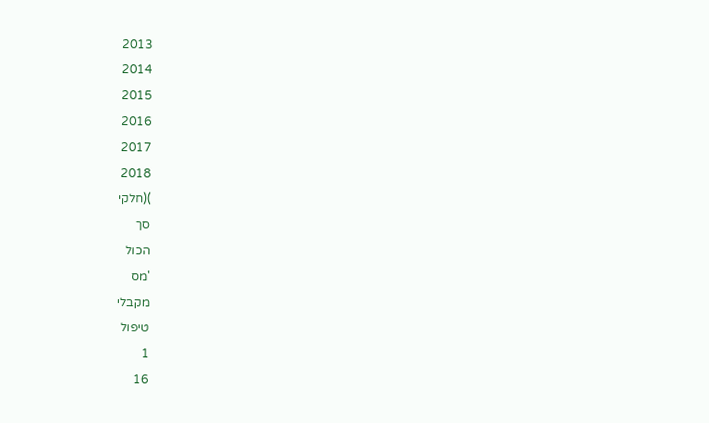2013
2014
2015
2016
2017
2018
)(חלקי
סך
הכול
'מס
מקבלי
טיפול
1
16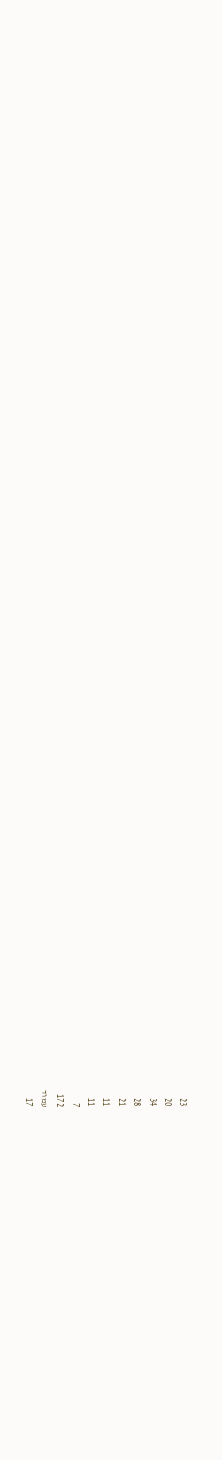23
20
34
28
21
11
11
7
172
עמוד
17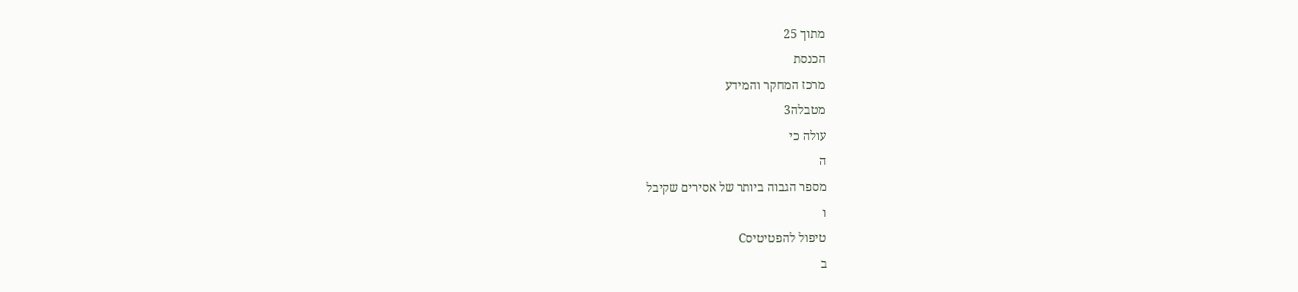מתוך 25
הכנסת
מרכז המחקר והמידע
מטבלה3
עולה כי
ה
מספר הגבוה ביותר של אסירים שקיבל
ו
טיפול להפטיטיסC
ב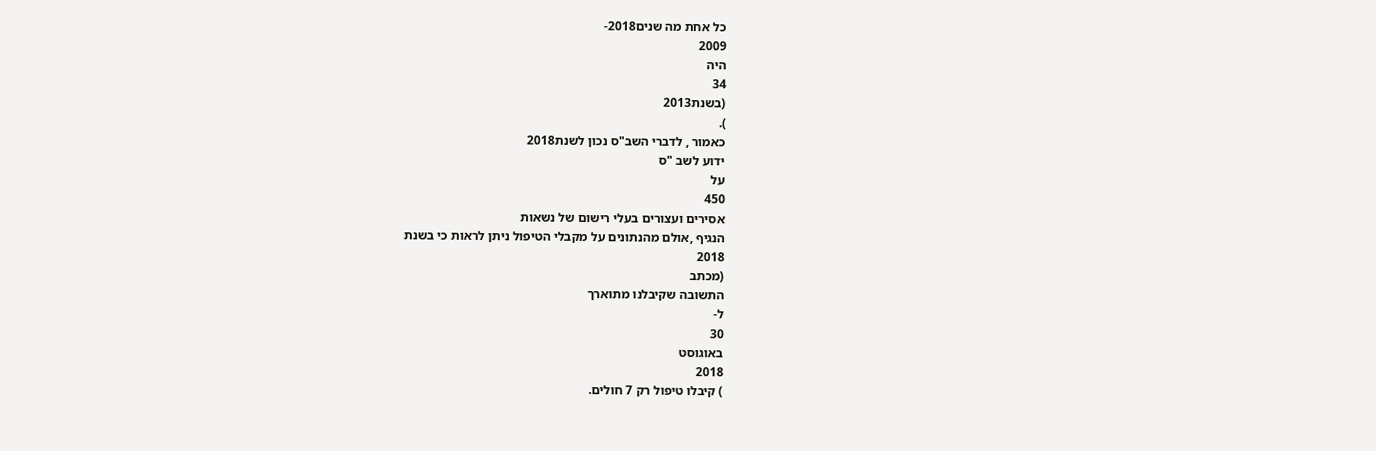כל אחת מה שנים2018-
2009
היה
34
(בשנת2013
).
כאמור , לדברי השב"ס נכון לשנת2018
ידוע לשב "ס
על
450
אסירים ועצורים בעלי רישום של נשאות
הנגיף ,אולם מהנתונים על מקבלי הטיפול ניתן לראות כי בשנת
2018
(מכתב
התשובה שקיבלנו מתוארך
ל-
30
באוגוסט
2018
) קיבלו טיפול רק 7 חולים.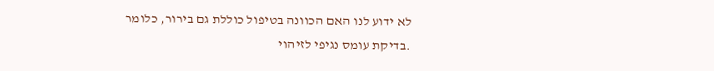לא ידוע לנו האם הכוונה בטיפול כוללת גם בירור, כלומר
.בדיקת עומס נגיפי לזיהוי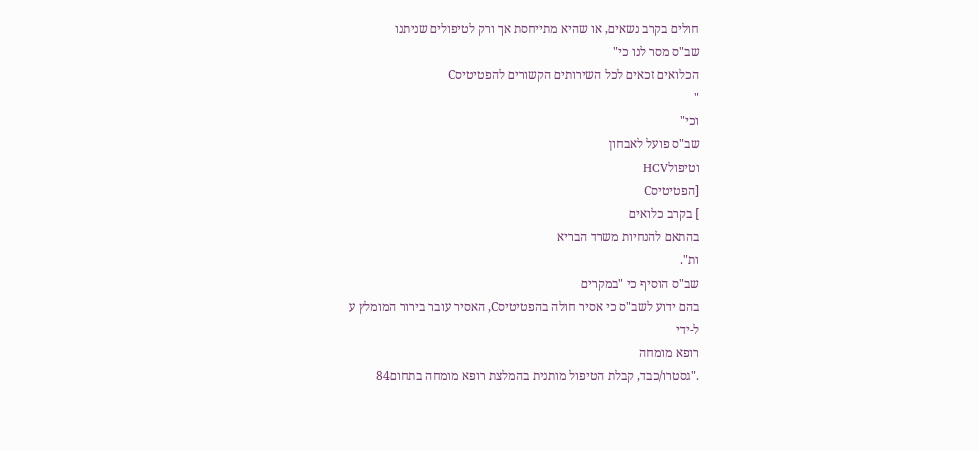חולים בקרב נשאים, או שהיא מתייחסת אך ורק לטיפולים שניתנו
שב"ס מסר לנו כי"
הכלואים זכאים לכל השירותים הקשורים להפטיטיסC
"
וכי"
שב"ס פועל לאבחון
וטיפולHCV
[הפטיטיסC
] בקרב כלואים
בהתאם להנחיות משרד הבריא
ות".
שב"ס הוסיף כי "במקרים
בהם ידוע לשב"ס כי אסיר חולה בהפטיטיסC, האסיר עובר בירור המומלץ ע
ל-ידי
רופא מומחה
."גסטרו/כבד, קבלת הטיפול מותנית בהמלצת רופא מומחה בתחום84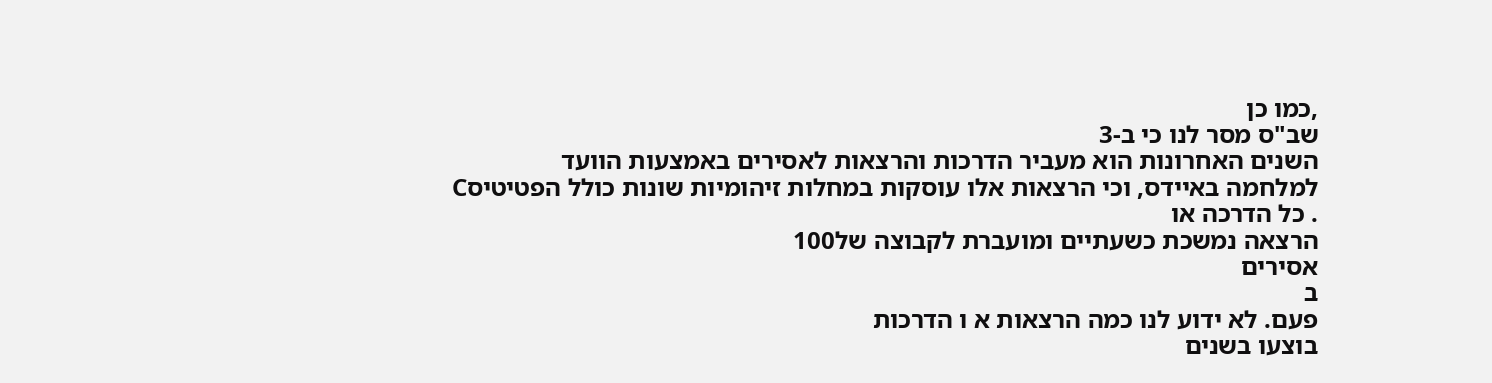,כמו כן
שב"ס מסר לנו כי ב-3
השנים האחרונות הוא מעביר הדרכות והרצאות לאסירים באמצעות הוועד
למלחמה באיידס, וכי הרצאות אלו עוסקות במחלות זיהומיות שונות כולל הפטיטיסC
. כל הדרכה או
הרצאה נמשכת כשעתיים ומועברת לקבוצה של100
אסירים
ב
פעם. לא ידוע לנו כמה הרצאות א ו הדרכות
בוצעו בשנים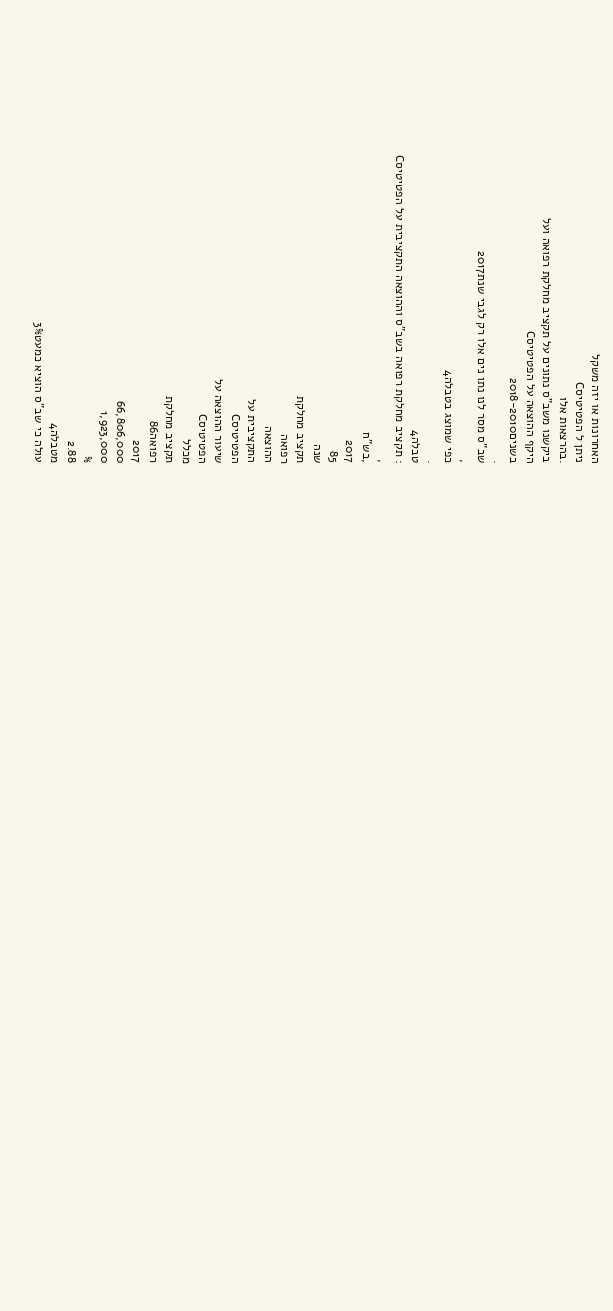האחרונות או יזה משקל
ניתן ל הפטיטיסC
.בהרצאות אלו
ביקשנו משב"ס נתונים על תקציב מחלקת רפואה ועל
היקף ההוצאה על הפטיטיסC
בשנים2018-2010
.
שב"ס מסר לנו נתו נים אלו רק לגבי שנת2017
,
כפי שמוצג בטבלה4
.
טבלה4
: תקציב מחלקת רפואה בשב"ס וההוצאה התקציבית על הפטיטיסC
,
,בש"ח
2017
85
שנה
תקציב מחלקת
רפואה
ההוצאה
התקציבית על
הפטיטיסC
שיעור ההוצאה על
הפטיטיסC
מכלל
תקציב מחלקת
רפואה86
2017
66,806,000
1,923,000
%
2.88
מטבלה4
עולה כי שב"ס הוציא כמעט3%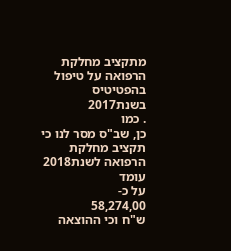מתקציב מחלקת הרפואה על טיפול בהפטיטיס בשנת2017
. כמו
כן, שב"ס מסר לנו כי תקציב מחלקת הרפואה לשנת2018
עומד
על כ-
58,274,00
ש"ח וכי ההוצאה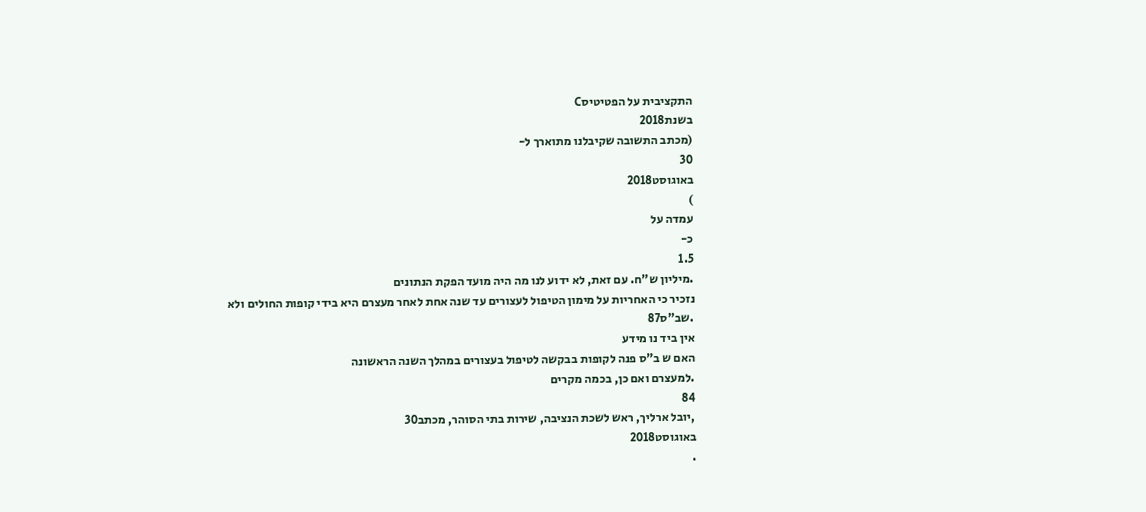התקציבית על הפטיטיסC
בשנת2018
(מכתב התשובה שקיבלנו מתוארך ל-
30
באוגוסט2018
)
עמדה על
כ-
1.5
.מיליון ש"ח. עם זאת, לא ידוע לנו מה היה מועד הפקת הנתונים
נזכיר כי האחריות על מימון הטיפול לעצורים עד שנה אחת לאחר מעצרם היא בידי קופות החולים ולא
.שב"ס87
אין ביד נו מידע
האם ש ב"ס פנה לקופות בבקשה לטיפול בעצורים במהלך השנה הראשונה
.למעצרם ואם כן, בכמה מקרים
84
,יובל ארליך, ראש לשכת הנציבה, שירות בתי הסוהר, מכתב30
באוגוסט2018
.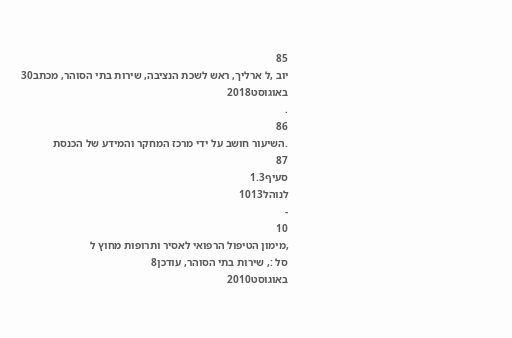85
יוב ,ל ארליך, ראש לשכת הנציבה, שירות בתי הסוהר, מכתב30
באוגוסט2018
.
86
.השיעור חושב על ידי מרכז המחקר והמידע של הכנסת
87
סעיף1.3
לנוהל1013
-
10
,מימון הטיפול הרפואי לאסיר ותרופות מחוץ ל
סל :, שירות בתי הסוהר, עודכן8
באוגוסט2010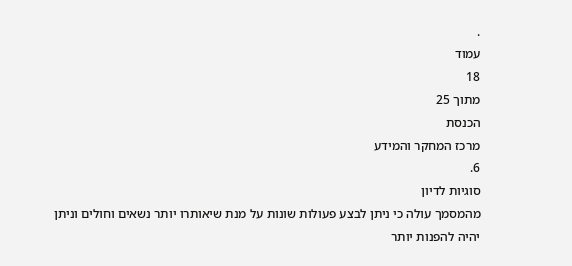.
עמוד
18
מתוך 25
הכנסת
מרכז המחקר והמידע
6.
סוגיות לדיון
מהמסמך עולה כי ניתן לבצע פעולות שונות על מנת שיאותרו יותר נשאים וחולים וניתן יהיה להפנות יותר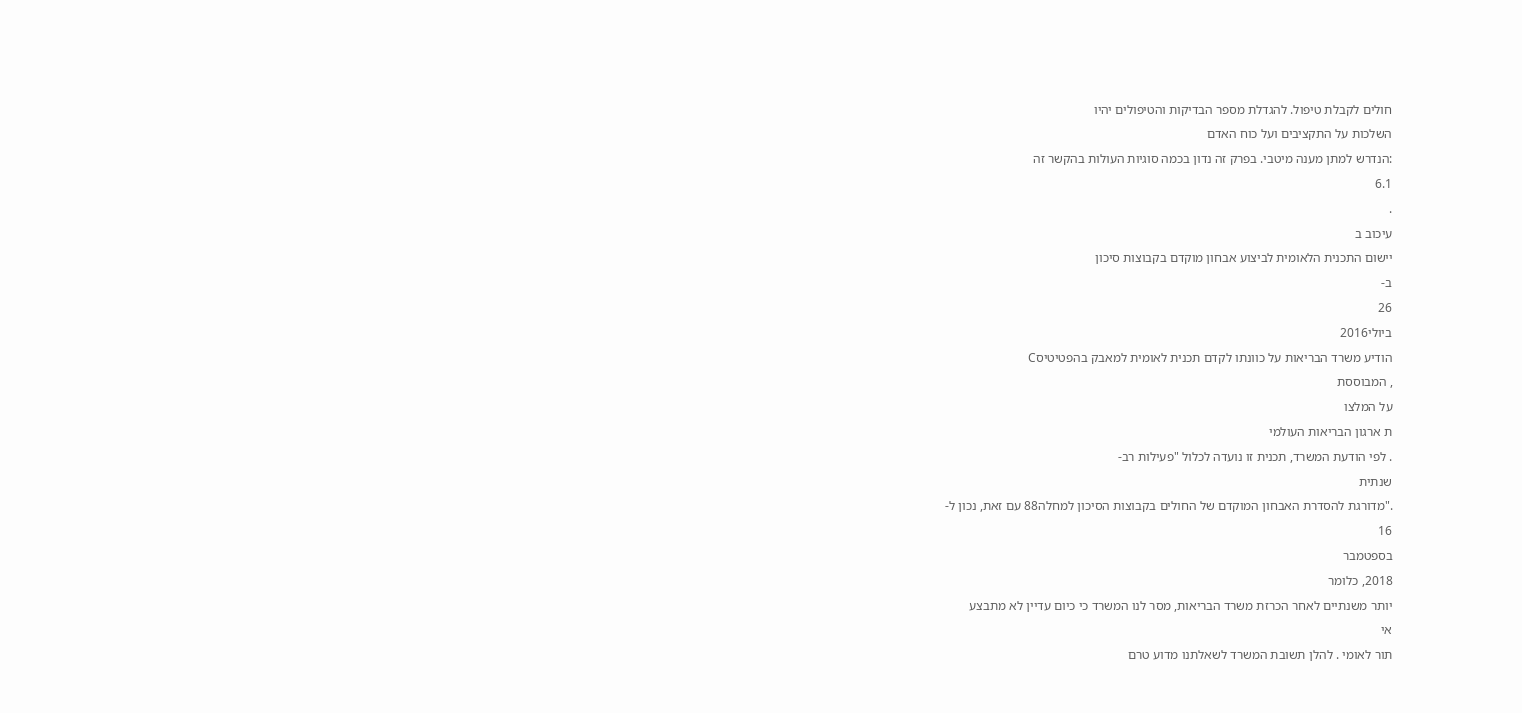חולים לקבלת טיפול. להגדלת מספר הבדיקות והטיפולים יהיו
השלכות על התקציבים ועל כוח האדם
:הנדרש למתן מענה מיטבי. בפרק זה נדון בכמה סוגיות העולות בהקשר זה
6.1
.
עיכוב ב
יישום התכנית הלאומית לביצוע אבחון מוקדם בקבוצות סיכון
ב-
26
ביולי2016
הודיע משרד הבריאות על כוונתו לקדם תכנית לאומית למאבק בהפטיטיסC
, המבוססת
על המלצו
ת ארגון הבריאות העולמי
. לפי הודעת המשרד, תכנית זו נועדה לכלול "פעילות רב-
שנתית
."מדורגת להסדרת האבחון המוקדם של החולים בקבוצות הסיכון למחלה88 עם זאת, נכון ל-
16
בספטמבר
2018, כלומר
יותר משנתיים לאחר הכרזת משרד הבריאות, מסר לנו המשרד כי כיום עדיין לא מתבצע
אי
תור לאומי . להלן תשובת המשרד לשאלתנו מדוע טרם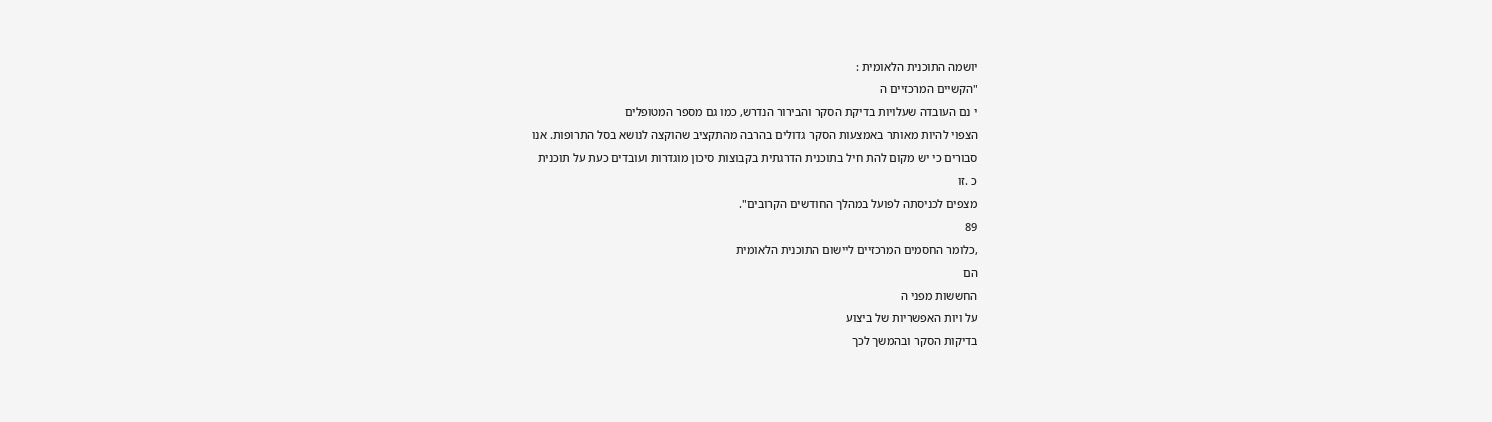יושמה התוכנית הלאומית :
"הקשיים המרכזיים ה
י נם העובדה שעלויות בדיקת הסקר והבירור הנדרש, כמו גם מספר המטופלים
הצפוי להיות מאותר באמצעות הסקר גדולים בהרבה מהתקציב שהוקצה לנושא בסל התרופות. אנו
סבורים כי יש מקום להת חיל בתוכנית הדרגתית בקבוצות סיכון מוגדרות ועובדים כעת על תוכנית
כ .זו
מצפים לכניסתה לפועל במהלך החודשים הקרובים".
89
,כלומר החסמים המרכזיים ליישום התוכנית הלאומית
הם
החששות מפני ה
על ויות האפשריות של ביצוע
בדיקות הסקר ובהמשך לכך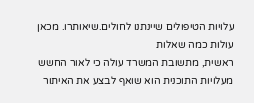עלויות הטיפולים שיינתנו לחולים.שיאותרו. מכאן עולות כמה שאלות
ראשית, מתשובת המשרד עולה כי לאור החשש מעלויות התוכנית הוא שואף לבצע את האיתור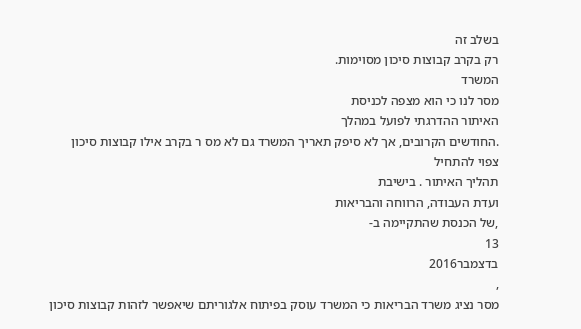בשלב זה
רק בקרב קבוצות סיכון מסוימות.
המשרד
מסר לנו כי הוא מצפה לכניסת
האיתור ההדרגתי לפועל במהלך
.החודשים הקרובים, אך לא סיפק תאריך המשרד גם לא מס ר בקרב אילו קבוצות סיכון צפוי להתחיל
תהליך האיתור . בישיבת
ועדת העבודה, הרווחה והבריאות
,של הכנסת שהתקיימה ב-
13
בדצמבר2016
,
מסר נציג משרד הבריאות כי המשרד עוסק בפיתוח אלגוריתם שיאפשר לזהות קבוצות סיכון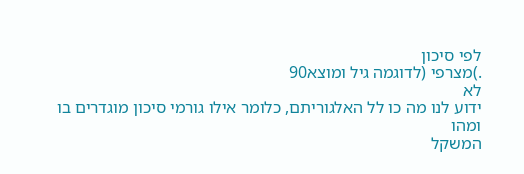לפי סיכון
.)מצרפי (לדוגמה גיל ומוצא90
לא
ידוע לנו מה כו לל האלגוריתם, כלומר אילו גורמי סיכון מוגדרים בו ומהו
המשקל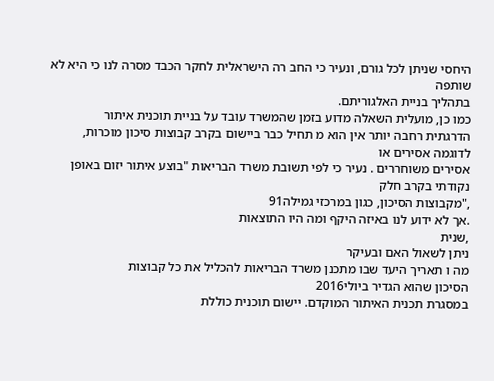היחסי שניתן לכל גורם, ונעיר כי החב רה הישראלית לחקר הכבד מסרה לנו כי היא לא שותפה
בתהליך בניית האלגוריתם.
כמו כן, מועלית השאלה מדוע בזמן שהמשרד עובד על בניית תוכנית איתור
הדרגתית רחבה יותר אין הוא מ תחיל כבר ביישום בקרב קבוצות סיכון מוכרות, לדוגמה אסירים או
אסירים משוחררים . נעיר כי לפי תשובת משרד הבריאות "בוצע איתור יזום באופן נקודתי בקרב חלק
,"מקבוצות הסיכון, כגון במרכזי גמילה91
.אך לא ידוע לנו באיזה היקף ומה היו התוצאות
,שנית
ניתן לשאול האם ובעיקר
מה ו תאריך היעד שבו מתכנן משרד הבריאות להכליל את כל קבוצות
הסיכון שהוא הגדיר ביולי2016
במסגרת תכנית האיתור המוקדם. יישום תוכנית כוללת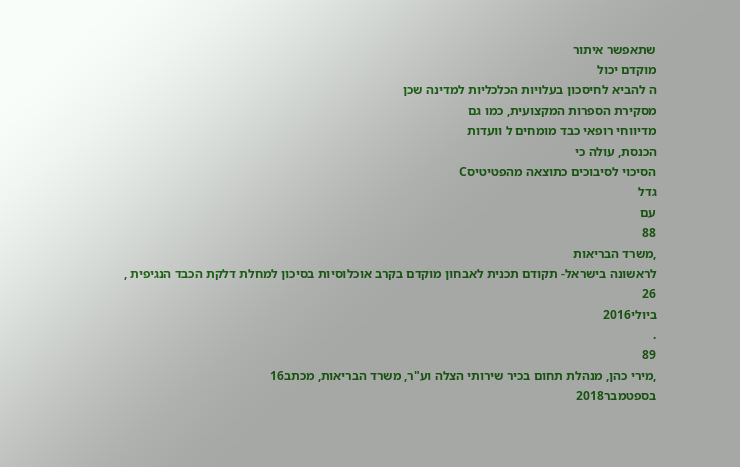שתאפשר איתור
מוקדם יכול
ה להביא לחיסכון בעלויות הכלכליות למדינה שכן
מסקירת הספרות המקצועית, כמו גם
מדיווחי רופאי כבד מומחים ל וועדות
הכנסת, עולה כי
הסיכוי לסיבוכים כתוצאה מהפטיטיסC
גדל
עם
88
,משרד הבריאות
לראשונה בישראל- תקודם תכנית לאבחון מוקדם בקרב אוכלוסיות בסיכון למחלת דלקת הכבד הנגיפית ,
26
ביולי2016
.
89
,מירי כהן, מנהלת תחום בכיר שירותי הצלה וע"ר, משרד הבריאות, מכתב16
בספטמבר2018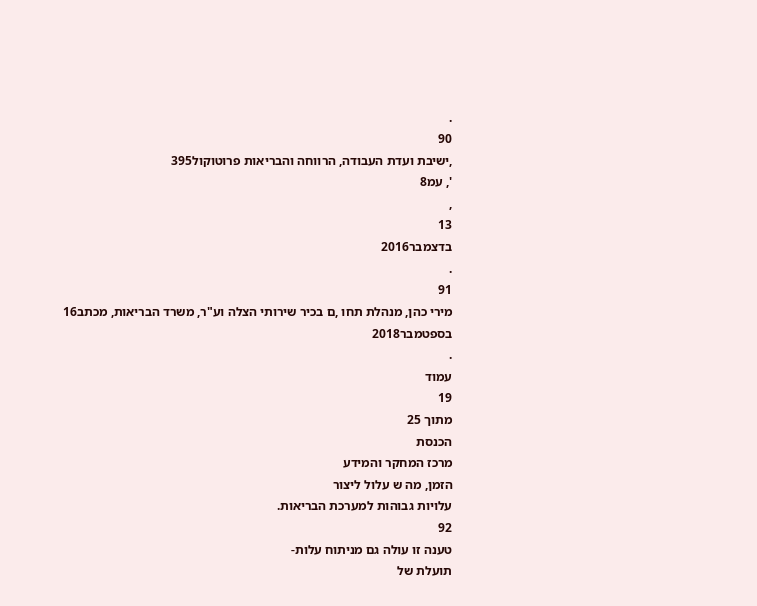.
90
,ישיבת ועדת העבודה, הרווחה והבריאות פרוטוקול395
', עמ8
,
13
בדצמבר2016
.
91
מירי כהן, מנהלת תחו ,ם בכיר שירותי הצלה וע"ר, משרד הבריאות, מכתב16
בספטמבר2018
.
עמוד
19
מתוך 25
הכנסת
מרכז המחקר והמידע
הזמן, מה ש עלול ליצור
עלויות גבוהות למערכת הבריאות.
92
טענה זו עולה גם מניתוח עלות-
תועלת של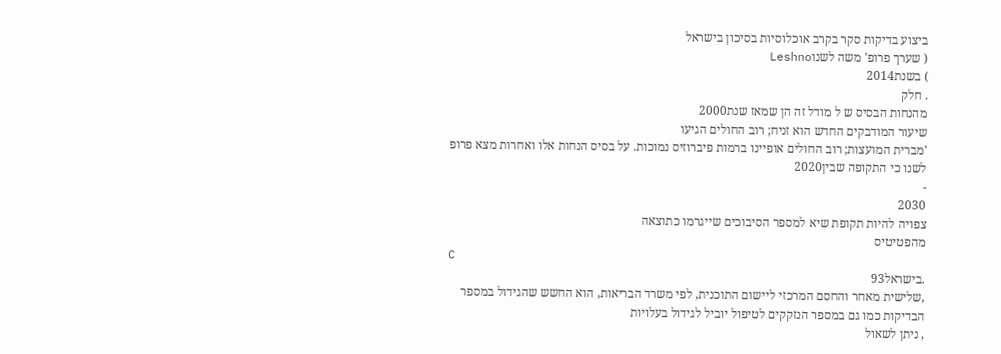ביצוע בדיקות סקר בקרב אוכלוסיות בסיכון בישראל
( שערך פרופ' משה לשנוLeshno
) בשנת2014
. חלק
מהנחות הבסיס ש ל מודל זה הן שמאז שנת2000
שיעור המודבקים החדש הוא זניח; רוב החולים הגיעו
'מברית המועצות; רוב החולים אופיינו ברמות פיברוזיס נמוכות. על בסיס הנחות אלו ואחרות מצא פרופ
לשנו כי התקופה שבין2020
-
2030
צפויה להיות תקופת שיא למספר הסיבוכים שייגרמו כתוצאה
מהפטיטיס
C
.בישראל93
,שלישית מאחר והחסם המרכזי ליישום התוכנית, לפי משרד הבריאות, הוא החשש שהגידול במספר
הבדיקות כמו גם במספר הנזקקים לטיפול יוביל לגידול בעלויות
, ניתן לשאול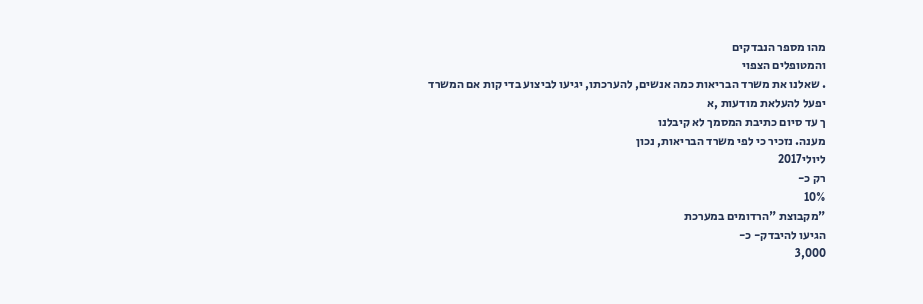מהו מספר הנבדקים
והמטופלים הצפוי
. שאלנו את משרד הבריאות כמה אנשים, להערכתו, יגיעו לביצוע בדי קות אם המשרד
יפעל להעלאת מודעות ,א
ך עד סיום כתיבת המסמך לא קיבלנו
מענה. נזכיר כי לפי משרד הבריאות, נכון
ליולי2017
רק כ-
10%
"מקבוצת "הרדומים במערכת
הגיעו להיבדק- כ-
3,000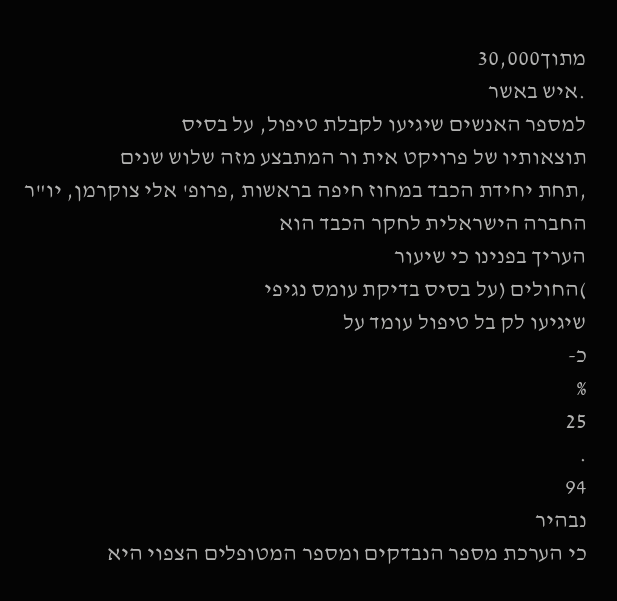מתוך30,000
.איש באשר
למספר האנשים שיגיעו לקבלת טיפול, על בסיס
תוצאותיו של פרויקט אית ור המתבצע מזה שלוש שנים
,תחת יחידת הכבד במחוז חיפה בראשות ,פרופ' אלי צוקרמן, יו"ר החברה הישראלית לחקר הכבד הוא
העריך בפנינו כי שיעור
)החולים (על בסיס בדיקת עומס נגיפי
שיגיעו לק בל טיפול עומד על
כ-
%
25
.
94
נבהיר
כי הערכת מספר הנבדקים ומספר המטופלים הצפוי היא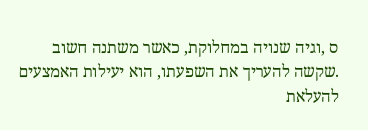ס ,וגיה שנויה במחלוקת, כאשר משתנה חשוב
.שקשה להעריך את השפעתו, הוא יעילות האמצעים להעלאת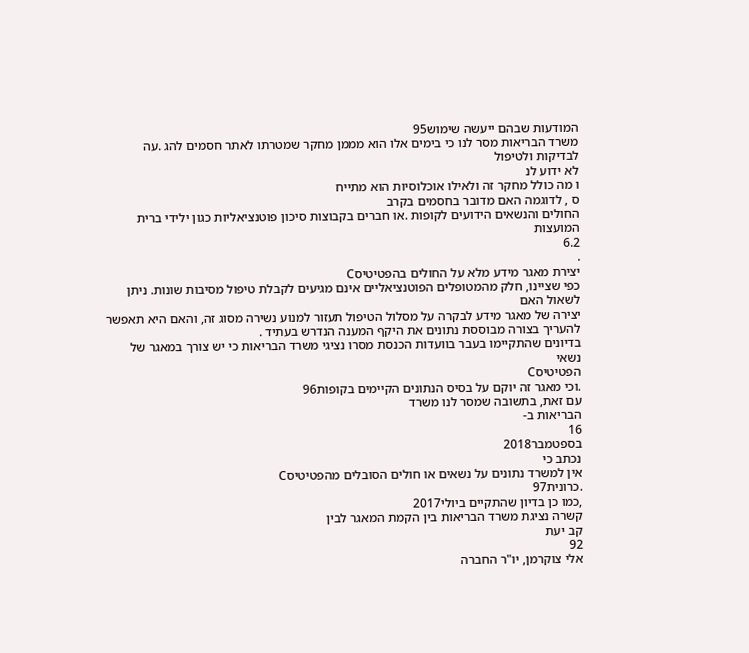המודעות שבהם ייעשה שימוש95
משרד הבריאות מסר לנו כי בימים אלו הוא מממן מחקר שמטרתו לאתר חסמים להג .עה לבדיקות ולטיפול
לא ידוע לנ
ו מה כולל מחקר זה ולאילו אוכלוסיות הוא מתייח
ס , לדוגמה האם מדובר בחסמים בקרב
החולים והנשאים הידועים לקופות .או חברים בקבוצות סיכון פוטנציאליות כגון ילידי ברית המועצות
6.2
.
יצירת מאגר מידע מלא על החולים בהפטיטיסC
כפי שציינו, חלק מהמטופלים הפוטנציאליים אינם מגיעים לקבלת טיפול מסיבות שונות. ניתן לשאול האם
יצירה של מאגר מידע לבקרה על מסלול הטיפול תעזור למנוע נשירה מסוג זה, והאם היא תאפשר
להעריך בצורה מבוססת נתונים את היקף המענה הנדרש בעתיד .
בדיונים שהתקיימו בעבר בוועדות הכנסת מסרו נציגי משרד הבריאות כי יש צורך במאגר של נשאי
הפטיטיסC
.וכי מאגר זה יוקם על בסיס הנתונים הקיימים בקופות96
עם זאת, בתשובה שמסר לנו משרד
הבריאות ב-
16
בספטמבר2018
נכתב כי
אין למשרד נתונים על נשאים או חולים הסובלים מהפטיטיסC
.כרונית97
,כמו כן בדיון שהתקיים ביולי2017
קשרה נציגת משרד הבריאות בין הקמת המאגר לבין
קב יעת
92
אלי צוקרמן, יו"ר החברה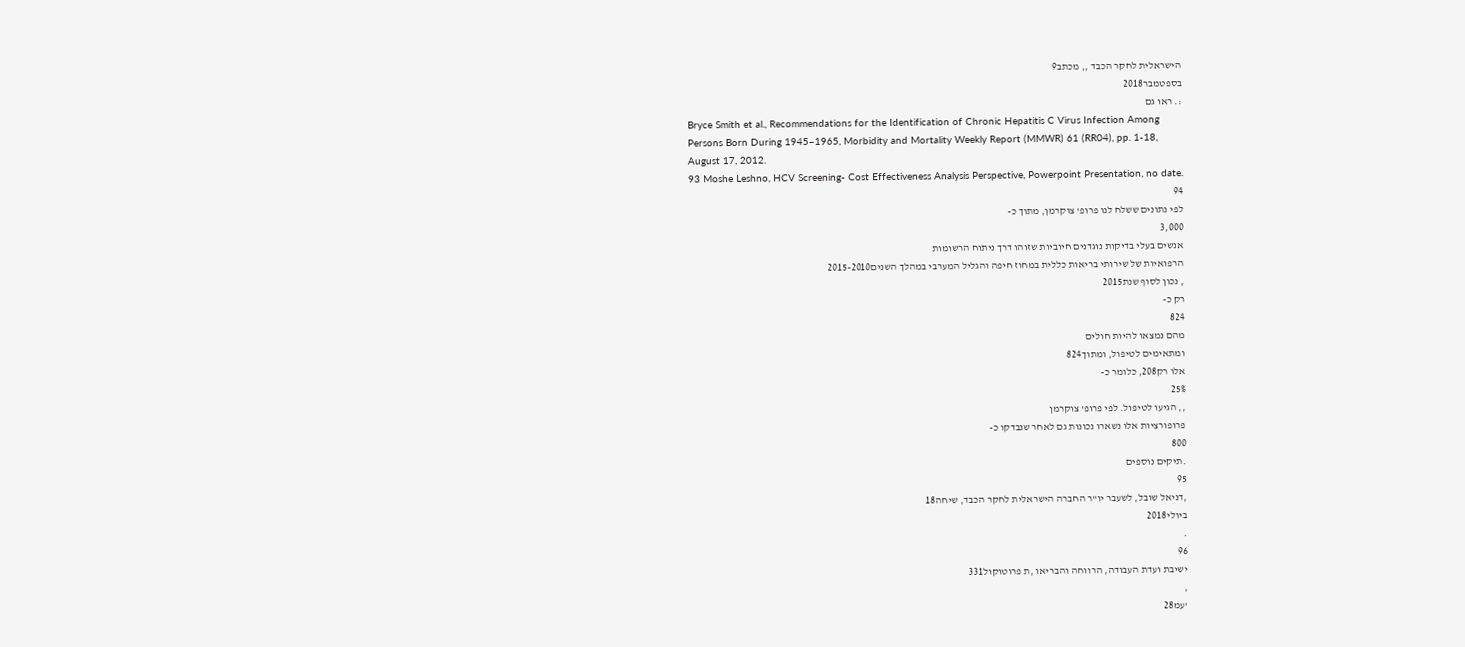הישראלית לחקר הכבד ,, מכתב9
בספטמבר2018
:. ראו גם
Bryce Smith et al., Recommendations for the Identification of Chronic Hepatitis C Virus Infection Among
Persons Born During 1945–1965, Morbidity and Mortality Weekly Report (MMWR) 61 (RR04), pp. 1-18,
August 17, 2012.
93 Moshe Leshno, HCV Screening- Cost Effectiveness Analysis Perspective, Powerpoint Presentation, no date.
94
לפי נתונים ששלח לנו פרופ' צוקרמן, מתוך כ-
3,000
אנשים בעלי בדיקות נוגדנים חיוביות שזוהו דרך ניתוח הרשומות
הרפואיות של שירותי בריאות כללית במחוז חיפה והגליל המערבי במהלך השנים2015-2010
, נכון לסוף שנת2015
רק כ-
824
מהם נמצאו להיות חולים
ומתאימים לטיפול, ומתוך824
אלו רק208, כלומר כ-
25%
,, הגיעו לטיפול. לפי פרופ' צוקרמן
פרופורציות אלו נשארו נכונות גם לאחר שנבדקו כ-
800
.תיקים נוספים
95
,דניאל שובל, לשעבר יו"ר החברה הישראלית לחקר הכבד, שיחה18
ביולי2018
.
96
ישיבת ועדת העבודה, הרווחה והבריאו ,ת פרוטוקול331
,
'עמ28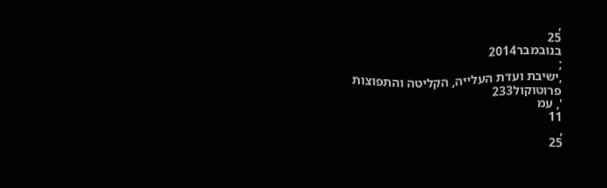,
25
בנובמבר2014
;
,ישיבת ועדת העלייה, הקליטה והתפוצות
פרוטוקול233
', עמ
11
,
25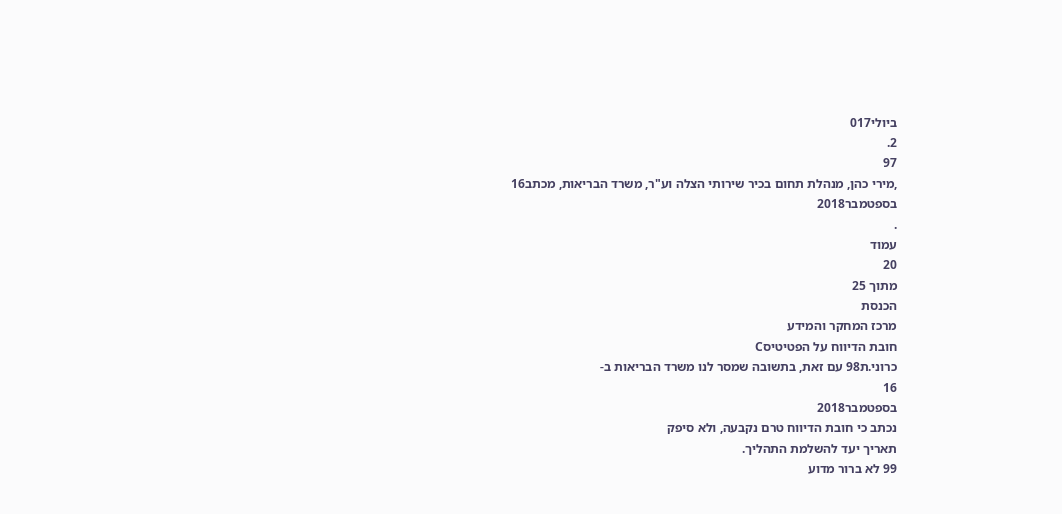ביולי017
2.
97
,מירי כהן, מנהלת תחום בכיר שירותי הצלה וע"ר, משרד הבריאות, מכתב16
בספטמבר2018
.
עמוד
20
מתוך 25
הכנסת
מרכז המחקר והמידע
חובת הדיווח על הפטיטיסC
כרוני.ת98 עם זאת, בתשובה שמסר לנו משרד הבריאות ב-
16
בספטמבר2018
נכתב כי חובת הדיווח טרם נקבעה, ולא סיפק
תאריך יעד להשלמת התהליך.
99 לא ברור מדוע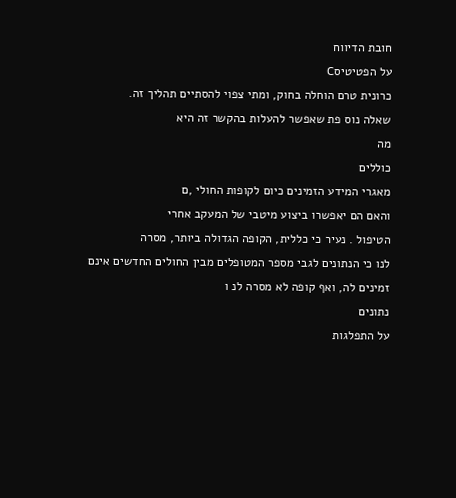חובת הדיווח
על הפטיטיסC
כרונית טרם הוחלה בחוק, ומתי צפוי להסתיים תהליך זה.
שאלה נוס פת שאפשר להעלות בהקשר זה היא
מה
כוללים
מאגרי המידע הזמינים כיום לקופות החולי ,ם
והאם הם יאפשרו ביצוע מיטבי של המעקב אחרי
הטיפול . נעיר כי כללית, הקופה הגדולה ביותר, מסרה
לנו כי הנתונים לגבי מספר המטופלים מבין החולים החדשים אינם זמינים לה, ואף קופה לא מסרה לנ ו
נתונים
על התפלגות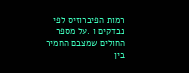רמות הפיברוזיס לפי נבדקים ו .על מספר החולים שמצבם החמיר בין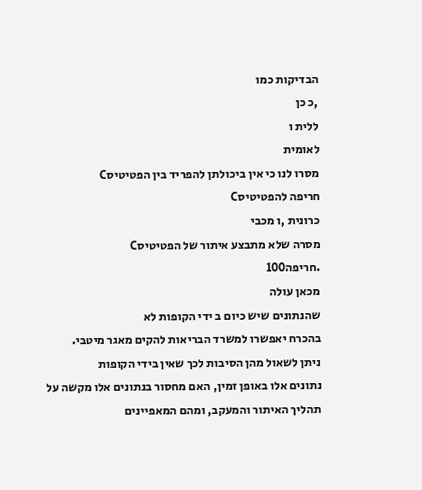הבדיקות כמו
,כ כן
ללית ו
לאומית
מסרו לנו כי אין ביכולתן להפריד בין הפטיטיסC
חריפה להפטיטיסC
כרונית ,ו מכבי
מסרה שלא מתבצע איתור של הפטיטיסC
.חריפה100
מכאן עולה
שהנתונים שיש כיום ב ידי הקופות לא
בהכרח יאפשרו למשרד הבריאות להקים מאגר מיטבי.
ניתן לשאול מהן הסיבות לכך שאין בידי הקופות
נתונים אלו באופן זמין, האם מחסור בנתונים אלו מקשה על תהליך האיתור והמעקב, ומהם המאפיינים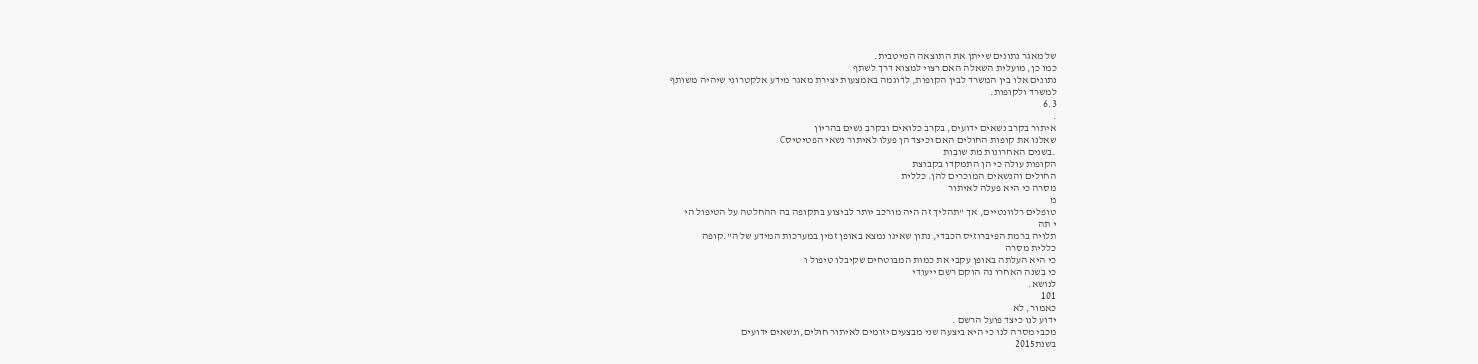של מאגר נתונים שייתן את התוצאה המיטבית.
כמו כן, מועלית השאלה האם רצוי למצוא דרך לשתף
נתונים אלו בין המשרד לבין הקופות, לדוגמה באמצעות יצירת מאגר מידע אלקטרוני שיהיה משותף
למשרד ולקופות.
6.3
.
איתור בקרב נשאים ידועים, בקרב כלואים ובקרב נשים בהריון
שאלנו את קופות החולים האם וכיצד הן פעלו לאיתור נשאי הפטיטיסC
.בשנים האחרונות מת שובות
הקופות עולה כי הן התמקדו בקבוצת
החולים והנשאים המוכרים להן. כללית
מסרה כי היא פעלה לאיתור
מ
טופלים רלוונטיים, אך "תהליך זה היה מורכב יותר לביצוע בתקופה בה ההחלטה על הטיפול הי
י תה
תלויה ברמת הפיברוזיס הכבדי, נתון שאינו נמצא באופן זמין במערכות המידע של ה".קופה
כללית מסרה
כי היא העלתה באופן עקבי את כמות המבוטחים שקיבלו טיפול ו
כי בשנה האחרו נה הוקם רשם ייעודי
לנושא.
101
כאמור, לא
ידוע לנו כיצד פועל הרשם .
מכבי מסרה לנו כי היא ביצעה שני מבצעים יזומים לאיתור חולים,ונשאים ידועים
בשנת2015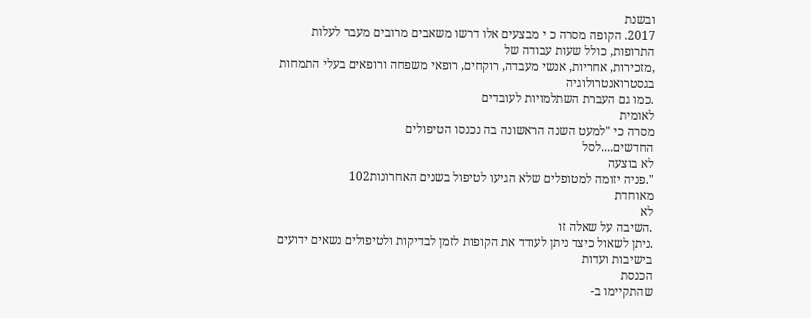ובשנת
2017. הקופה מסרה כ י מבצעים אלו דרשו משאבים מרובים מעבר לעלות התרופות, כולל שעות עבודה של
,מזכירות, אחריות, אנשי מעבדה, רוקחים, רופאי משפחה ורופאים בעלי התמחות בגסטרואנטרולוגיה
.כמו גם העברת השתלמויות לעובדים
לאומית
מסרה כי "למעט השנה הראשונה בה נכנסו הטיפולים
החדשים....לסל
לא בוצעה
".פניה יזומה למטופלים שלא הגיעו לטיפול בשנים האחרונות102
מאוחדת
לא
.השיבה על שאלה זו
.ניתן לשאול כיצד ניתן לעודד את הקופות לזמן לבדיקות ולטיפולים נשאים ידועים
בישיבות ועדות
הכנסת
שהתקיימו ב-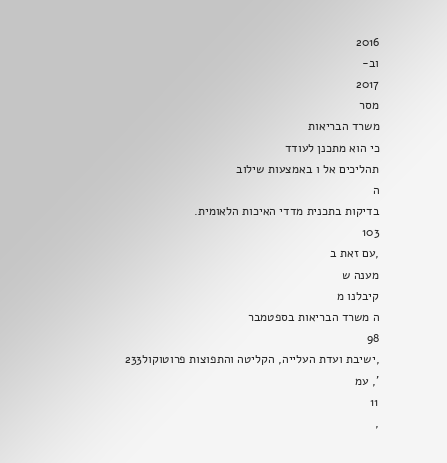2016
וב-
2017
מסר
משרד הבריאות
כי הוא מתכנן לעודד
תהליכים אל ו באמצעות שילוב
ה
בדיקות בתכנית מדדי האיכות הלאומית.
103
,עם זאת ב
מענה ש
קיבלנו מ
ה משרד הבריאות בספטמבר
98
,ישיבת ועדת העלייה, הקליטה והתפוצות פרוטוקול233
', עמ
11
,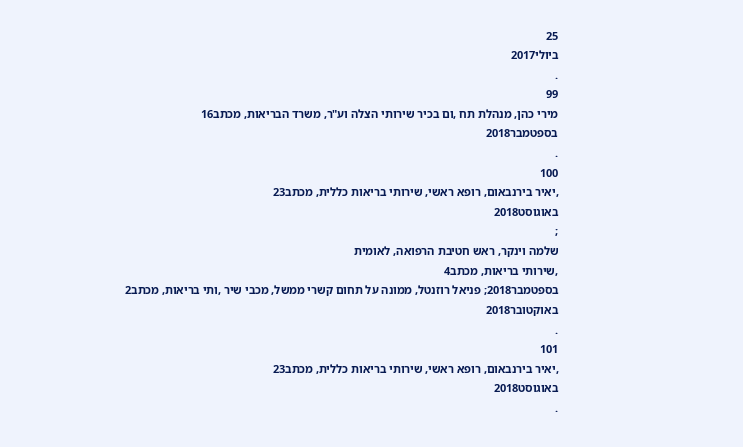25
ביולי2017
.
99
מירי כהן, מנהלת תח ,ום בכיר שירותי הצלה וע"ר, משרד הבריאות, מכתב16
בספטמבר2018
.
100
,יאיר בירנבאום, רופא ראשי, שירותי בריאות כללית, מכתב23
באוגוסט2018
;
שלמה וינקר, ראש חטיבת הרפואה, לאומית
,שירותי בריאות, מכתב4
בספטמבר2018; פניאל רוזנטל, ממונה על תחום קשרי ממשל, מכבי שיר ,ותי בריאות, מכתב2
באוקטובר2018
.
101
,יאיר בירנבאום, רופא ראשי, שירותי בריאות כללית, מכתב23
באוגוסט2018
.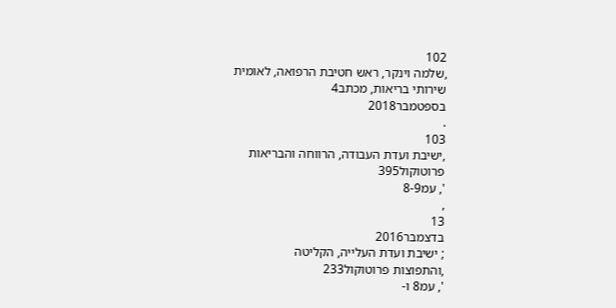102
,שלמה וינקר, ראש חטיבת הרפואה, לאומית שירותי בריאות, מכתב4
בספטמבר2018
.
103
,ישיבת ועדת העבודה, הרווחה והבריאות פרוטוקול395
', עמ8-9
,
13
בדצמבר2016
; ישיבת ועדת העלייה, הקליטה
,והתפוצות פרוטוקול233
', עמ8 ו-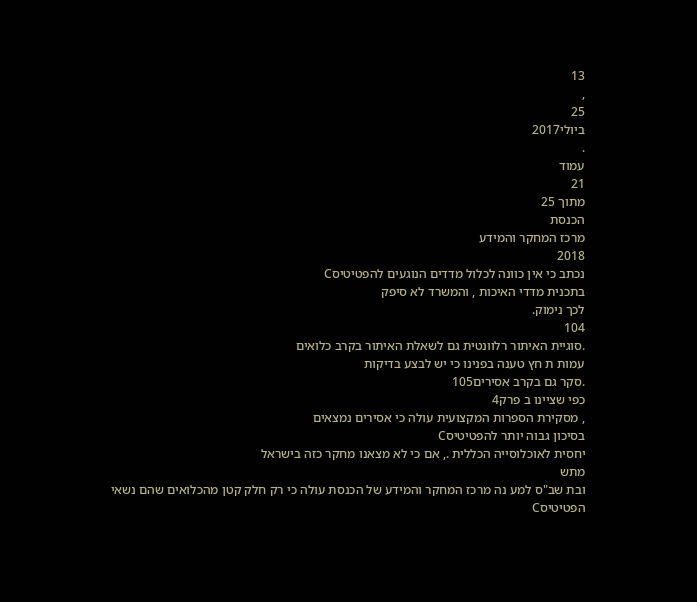13
,
25
ביולי2017
.
עמוד
21
מתוך 25
הכנסת
מרכז המחקר והמידע
2018
נכתב כי אין כוונה לכלול מדדים הנוגעים להפטיטיסC
בתכנית מדדי האיכות , והמשרד לא סיפק
לכך נימוק.
104
.סוגיית האיתור רלוונטית גם לשאלת האיתור בקרב כלואים
עמות ת חץ טענה בפנינו כי יש לבצע בדיקות
.סקר גם בקרב אסירים105
כפי שציינו ב פרק4
, מסקירת הספרות המקצועית עולה כי אסירים נמצאים
בסיכון גבוה יותר להפטיטיסC
יחסית לאוכלוסייה הכללית ., אם כי לא מצאנו מחקר כזה בישראל
מתש
ובת שב"ס למע נה מרכז המחקר והמידע של הכנסת עולה כי רק חלק קטן מהכלואים שהם נשאי
הפטיטיסC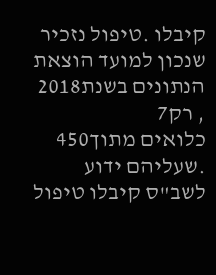קיבלו .טיפול נזכיר שנכון למועד הוצאת הנתונים בשנת2018
, רק7
כלואים מתוך450
.שעליהם ידוע לשב"ס קיבלו טיפול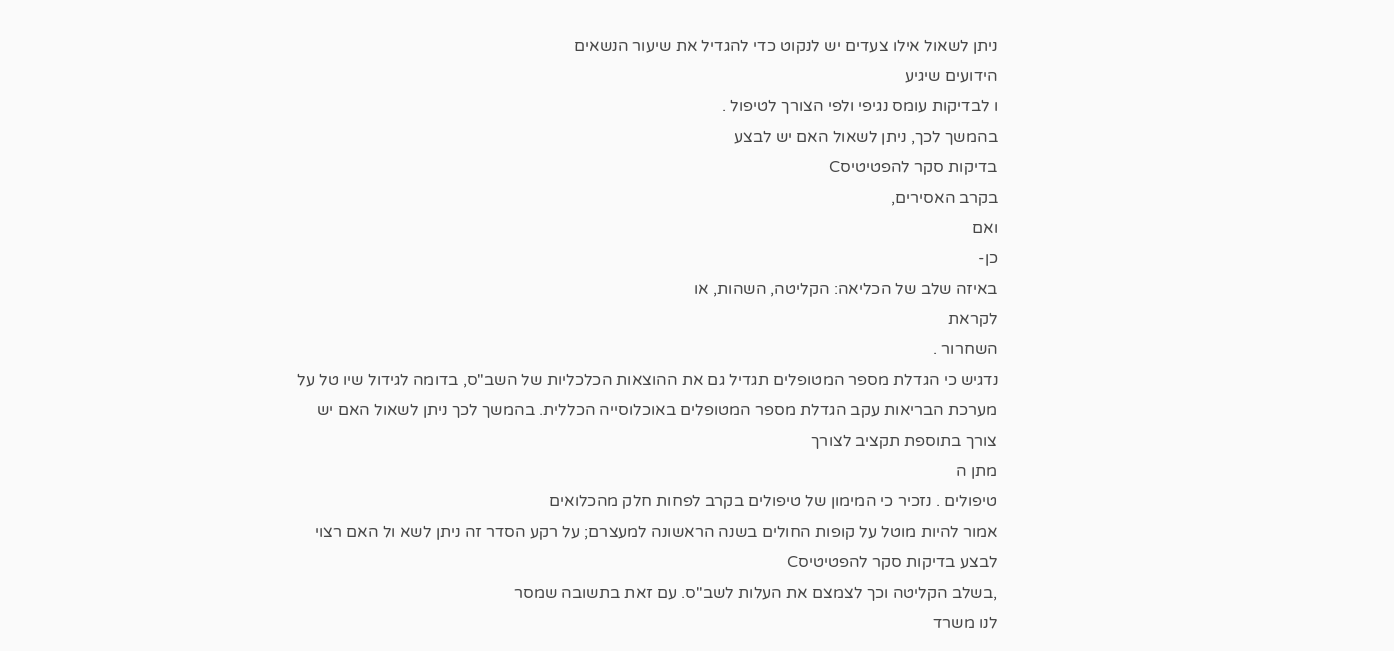ניתן לשאול אילו צעדים יש לנקוט כדי להגדיל את שיעור הנשאים
הידועים שיגיע
ו לבדיקות עומס נגיפי ולפי הצורך לטיפול .
בהמשך לכך, ניתן לשאול האם יש לבצע
בדיקות סקר להפטיטיסC
בקרב האסירים,
ואם
כן-
באיזה שלב של הכליאה: הקליטה, השהות, או
לקראת
השחרור .
נדגיש כי הגדלת מספר המטופלים תגדיל גם את ההוצאות הכלכליות של השב"ס, בדומה לגידול שיו טל על
מערכת הבריאות עקב הגדלת מספר המטופלים באוכלוסייה הכללית. בהמשך לכך ניתן לשאול האם יש
צורך בתוספת תקציב לצורך
מתן ה
טיפולים . נזכיר כי המימון של טיפולים בקרב לפחות חלק מהכלואים
אמור להיות מוטל על קופות החולים בשנה הראשונה למעצרם; על רקע הסדר זה ניתן לשא ול האם רצוי
לבצע בדיקות סקר להפטיטיסC
,בשלב הקליטה וכך לצמצם את העלות לשב"ס. עם זאת בתשובה שמסר
לנו משרד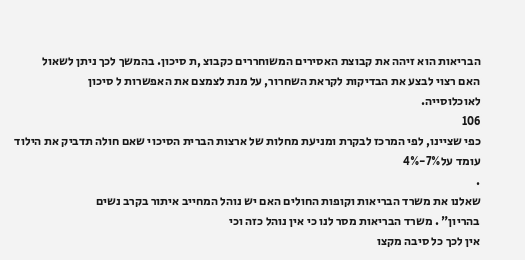הבריאות הוא זיהה את קבוצת האסירים המשוחררים כקבוצ ,ת סיכון. בהמשך לכך ניתן לשאול
האם רצוי לבצע את הבדיקות לקראת השחרור, על מנת לצמצם את האפשרות ל סיכון
לאוכלוסייה.
106
כפי שציינו, לפי המרכז לבקרת ומניעת מחלות של ארצות הברית הסיכוי שאם חולה תדביק את הילוד
עומד על7%-4%
.
שאלנו את משרד הבריאות וקופות החולים האם יש נוהל המחייב איתור בקרב נשים
בהריון" . משרד הבריאות מסר לנו כי אין נוהל כזה וכי
אין לכך כל סיבה מקצו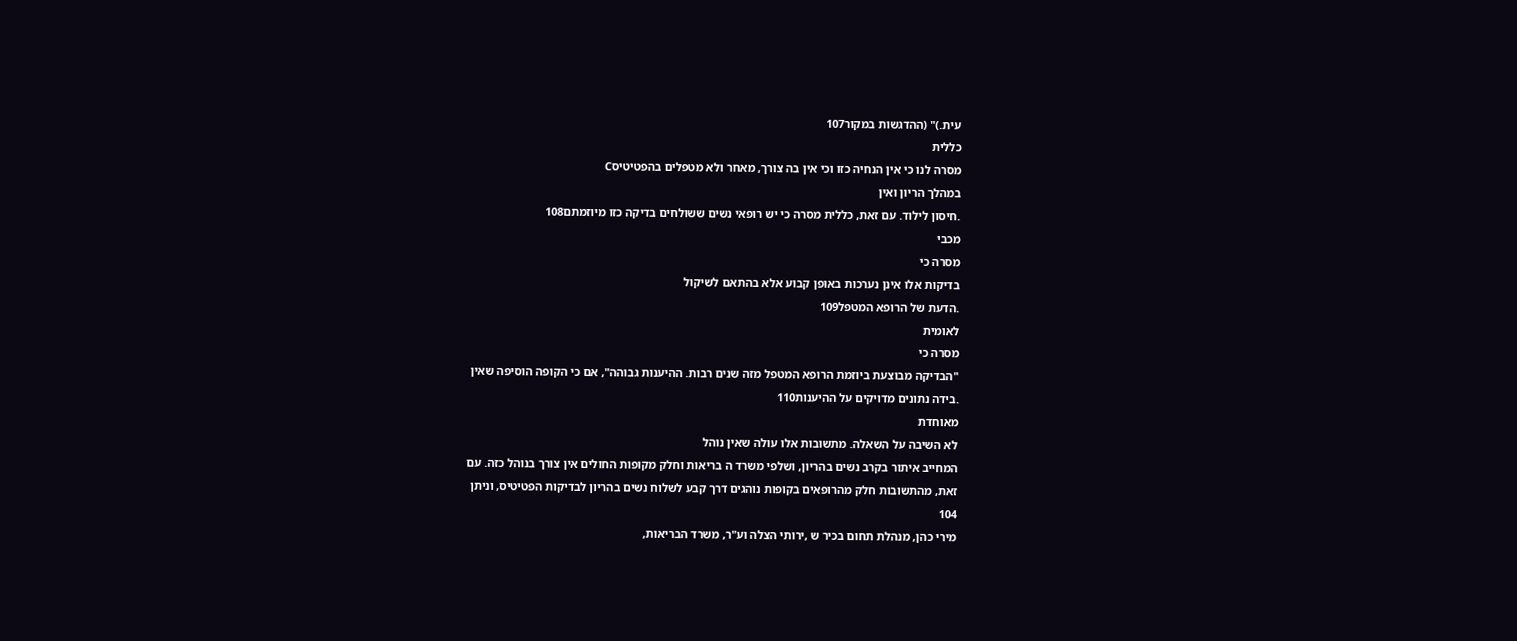עית.)" (ההדגשות במקור107
כללית
מסרה לנו כי אין הנחיה כזו וכי אין בה צורך, מאחר ולא מטפלים בהפטיטיסC
במהלך הריון ואין
.חיסון לילוד. עם זאת, כללית מסרה כי יש רופאי נשים ששולחים בדיקה כזו מיוזמתם108
מכבי
מסרה כי
בדיקות אלו אינן נערכות באופן קבוע אלא בהתאם לשיקול
.הדעת של הרופא המטפל109
לאומית
מסרה כי
"הבדיקה מבוצעת ביוזמת הרופא המטפל מזה שנים רבות. ההיענות גבוהה", אם כי הקופה הוסיפה שאין
.בידה נתונים מדויקים על ההיענות110
מאוחדת
לא השיבה על השאלה. מתשובות אלו עולה שאין נוהל
המחייב איתור בקרב נשים בהריון, ושלפי משרד ה בריאות וחלק מקופות החולים אין צורך בנוהל כזה. עם
זאת, מהתשובות חלק מהרופאים בקופות נוהגים דרך קבע לשלוח נשים בהריון לבדיקות הפטיטיס, וניתן
104
מירי כהן, מנהלת תחום בכיר ש ,ירותי הצלה וע"ר, משרד הבריאות,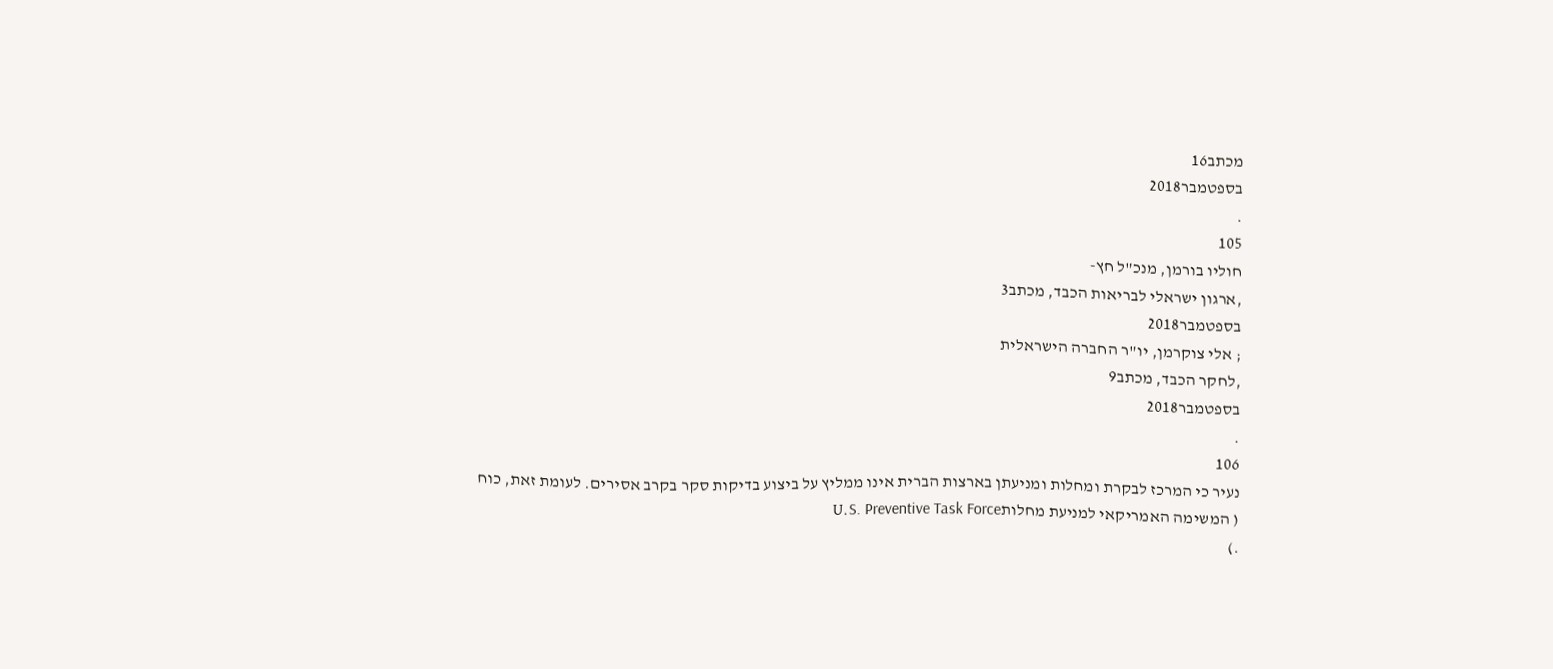מכתב16
בספטמבר2018
.
105
חוליו בורמן, מנכ"ל חץ-
,ארגון ישראלי לבריאות הכבד, מכתב3
בספטמבר2018
; אלי צוקרמן, יו"ר החברה הישראלית
,לחקר הכבד, מכתב9
בספטמבר2018
.
106
נעיר כי המרכז לבקרת ומחלות ומניעתן בארצות הברית אינו ממליץ על ביצוע בדיקות סקר בקרב אסירים. לעומת זאת, כוח
( המשימה האמריקאי למניעת מחלותU.S. Preventive Task Force
.)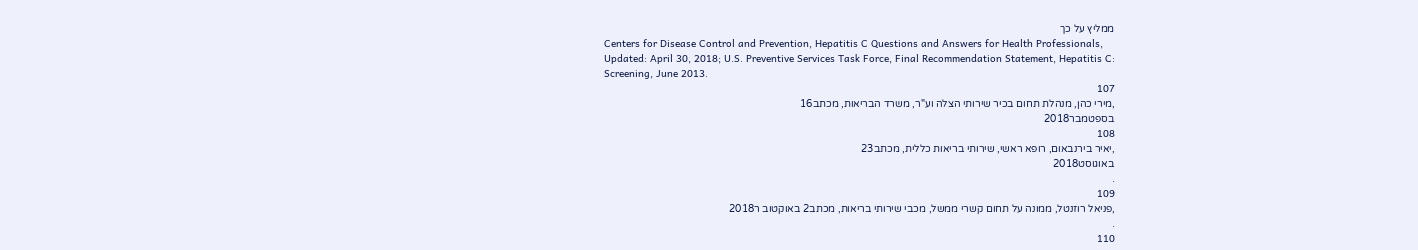ממליץ על כך
Centers for Disease Control and Prevention, Hepatitis C Questions and Answers for Health Professionals,
Updated: April 30, 2018; U.S. Preventive Services Task Force, Final Recommendation Statement, Hepatitis C:
Screening, June 2013.
107
,מירי כהן, מנהלת תחום בכיר שירותי הצלה וע"ר, משרד הבריאות, מכתב16
בספטמבר2018
108
,יאיר בירנבאום, רופא ראשי, שירותי בריאות כללית, מכתב23
באוגוסט2018
.
109
,פניאל רוזנטל, ממונה על תחום קשרי ממשל, מכבי שירותי בריאות, מכתב2 באוקטוב ר2018
.
110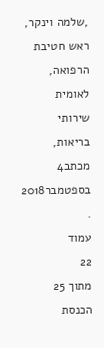,שלמה וינקר, ראש חטיבת הרפואה, לאומית שירותי בריאות, מכתב4
בספטמבר2018
.
עמוד
22
מתוך 25
הכנסת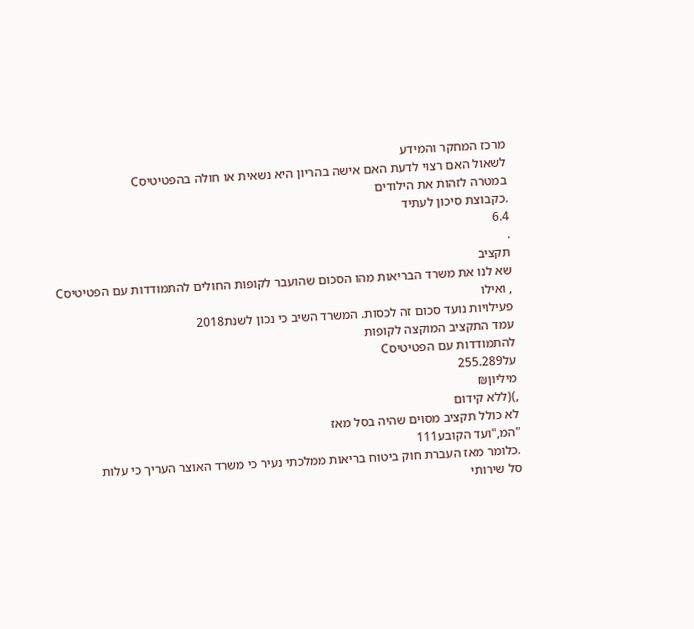מרכז המחקר והמידע
לשאול האם רצוי לדעת האם אישה בהריון היא נשאית או חולה בהפטיטיסC
במטרה לזהות את הילודים
.כקבוצת סיכון לעתיד
6.4
.
תקציב
שא לנו את משרד הבריאות מהו הסכום שהועבר לקופות החולים להתמודדות עם הפטיטיסC
, ואילו
פעילויות נועד סכום זה לכסות. המשרד השיב כי נכון לשנת2018
עמד התקציב המוקצה לקופות
להתמודדות עם הפטיטיסC
על255.289
מיליון₪
,)(ללא קידום
לא כולל תקציב מסוים שהיה בסל מאז
"המ,"ועד הקובע111
.כלומר מאז העברת חוק ביטוח בריאות ממלכתי נעיר כי משרד האוצר העריך כי עלות
סל שירותי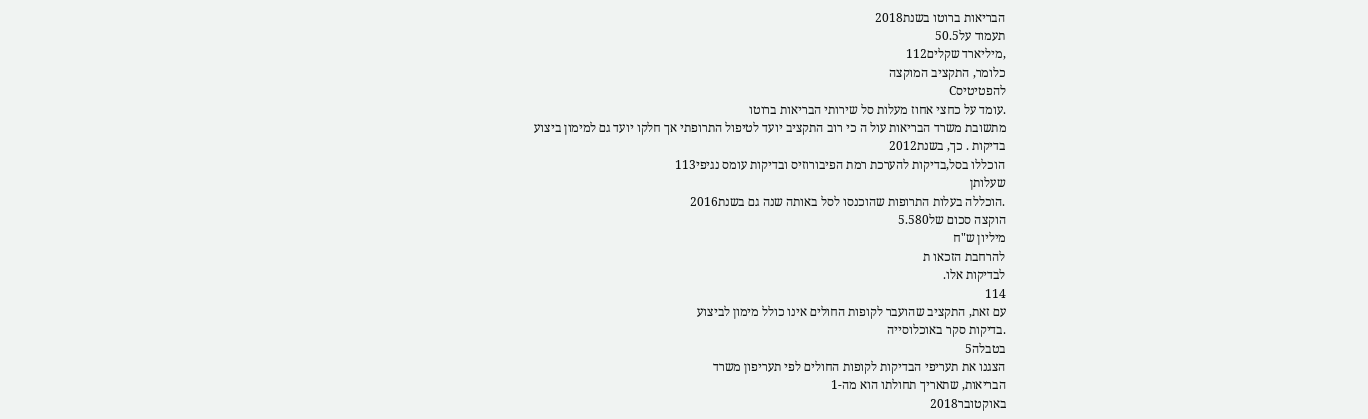הבריאות ברוטו בשנת2018
תעמוד על50.5
,מיליארד שקלים112
כלומר, התקציב המוקצה
להפטיטיסC
.עומד על כחצי אחוז מעלות סל שירותי הבריאות ברוטו
מתשובת משרד הבריאות עול ה כי רוב התקציב יועד לטיפול התרופתי אך חלקו יועד גם למימון ביצוע
בדיקות . כך, בשנת2012
הוכללו בסל,בדיקות להערכת רמת הפיבורוזיס ובדיקות עומס נגיפי113
שעלותן
.הוכללה בעלות התרופות שהוכנסו לסל באותה שנה גם בשנת2016
הוקצה סכום של5.580
מיליון ש"ח
להרחבת הזכאו ת
לבדיקות אלו.
114
עם זאת, התקציב שהועבר לקופות החולים אינו כולל מימון לביצוע
.בדיקות סקר באוכלוסייה
בטבלה5
הצגנו את תעריפי הבדיקות לקופות החולים לפי תעריפון משרד
הבריאות, שתאריך תחולתו הוא מה-1
באוקטובר2018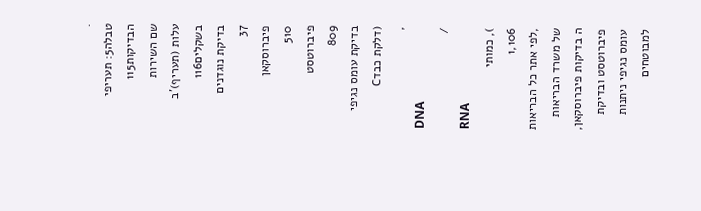.
טבלה5: תעריפי הבדיקות115
שם השירות
עלות (תעריף)'ב בשקלים116
בדיקת נוגדנים
37
פיברוסקאן
510
פיברוטסט
809
בדיקת עומס נגיפי (דלקת כבדC
,
DNA
/
RNA
), כמותי
1,106
,לפי אתר כל הבריאות של משרד הבריאות
ה בדיקות פיברוסקאן, פיברוטסט ובדיקת עומס נגיפי ניתנות
למבוטחים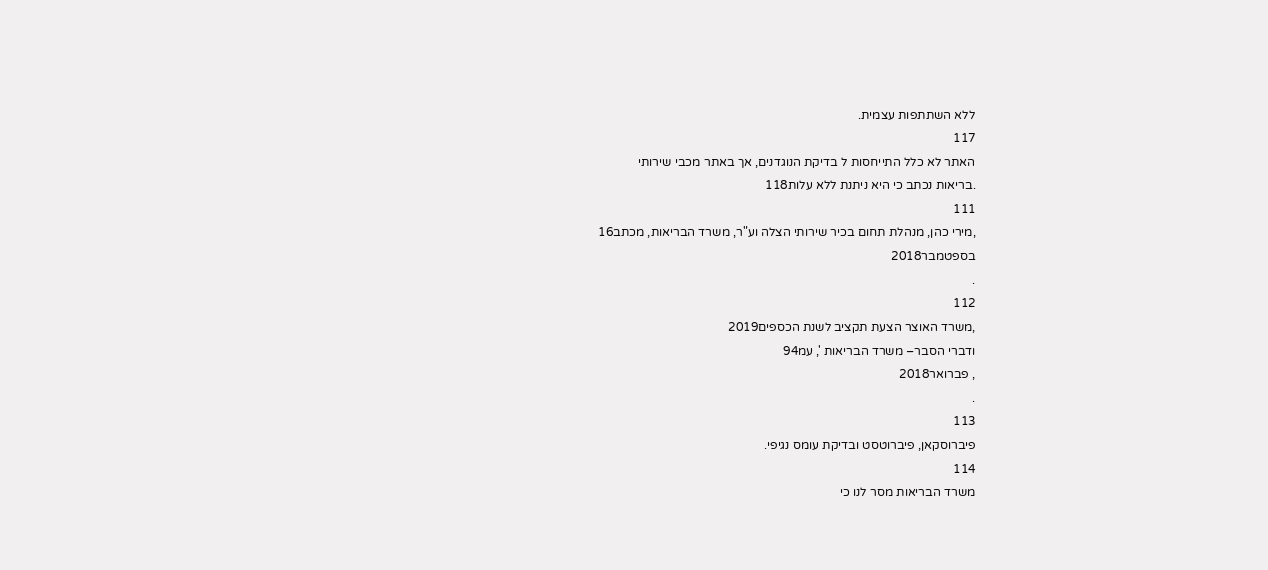ללא השתתפות עצמית.
117
האתר לא כלל התייחסות ל בדיקת הנוגדנים, אך באתר מכבי שירותי
.בריאות נכתב כי היא ניתנת ללא עלות118
111
,מירי כהן, מנהלת תחום בכיר שירותי הצלה וע"ר, משרד הבריאות, מכתב16
בספטמבר2018
.
112
,משרד האוצר הצעת תקציב לשנת הכספים2019
ודברי הסבר– משרד הבריאות ', עמ94
, פברואר2018
.
113
פיברוסקאן, פיברוטסט ובדיקת עומס נגיפי.
114
משרד הבריאות מסר לנו כי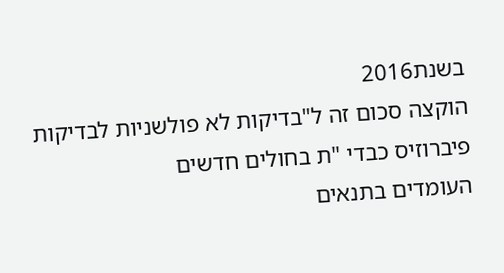בשנת2016
הוקצה סכום זה ל"בדיקות לא פולשניות לבדיקות פיברוזיס כבדי "ת בחולים חדשים
העומדים בתנאים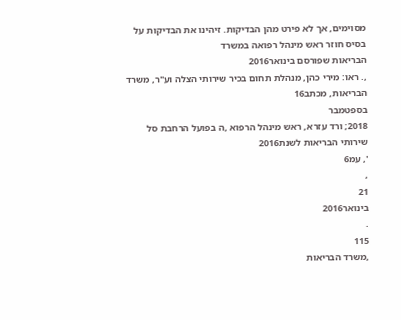מסוימים, אך לא פירט מהן הבדיקות. זיהינו את הבדיקות על בסיס חוזר ראש מינהל רפואה במשרד
הבריאות שפורסם בינואר2016
,. ראו: מירי כהן, מנהלת תחום בכיר שירותי הצלה וע"ר, משרד הבריאות, מכתב16
בספטמבר
2018; ורד עזרא, ראש מינהל הרפוא ,ה בפועל הרחבת סל שירותי הבריאות לשנת2016
', עמ6
,
21
בינואר2016
.
115
,משרד הבריאות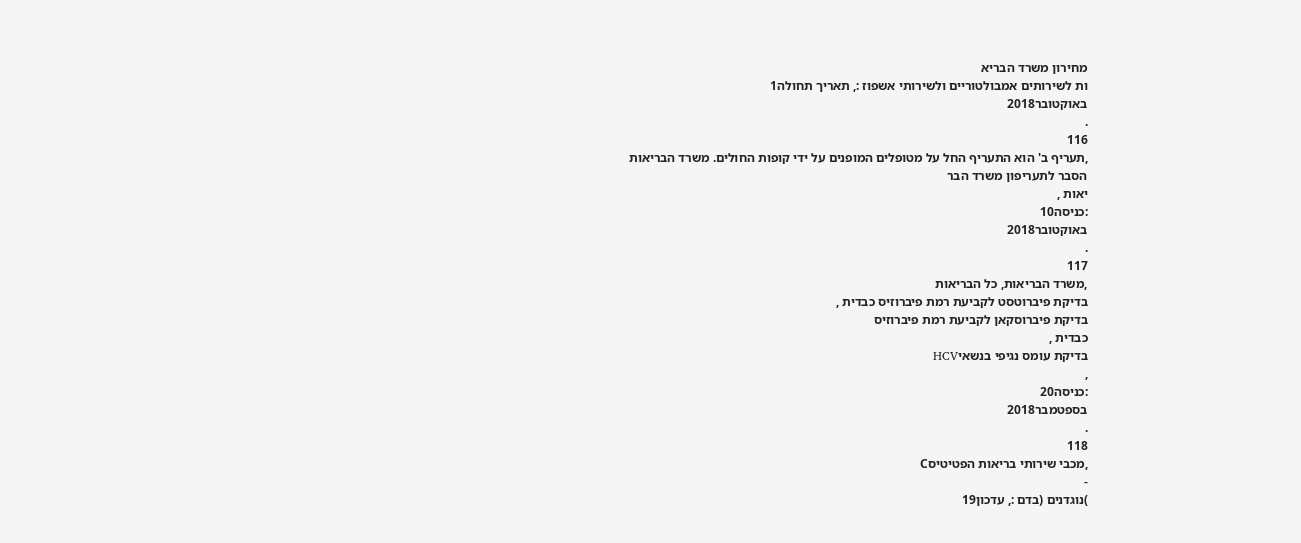מחירון משרד הבריא
ות לשירותים אמבולטוריים ולשירותי אשפוז :, תאריך תחולה1
באוקטובר2018
.
116
,תעריף ב' הוא התעריף החל על מטופלים המופנים על ידי קופות החולים. משרד הבריאות
הסבר לתעריפון משרד הבר
יאות ,
:כניסה10
באוקטובר2018
.
117
,משרד הבריאות, כל הבריאות
בדיקת פיברוטסט לקביעת רמת פיברוזיס כבדית ,
בדיקת פיברוסקאן לקביעת רמת פיברוזיס
כבדית ,
בדיקת עומס נגיפי בנשאיHCV
,
:כניסה20
בספטמבר2018
.
118
,מכבי שירותי בריאות הפטיטיסC
-
)נוגדנים (בדם :, עדכון19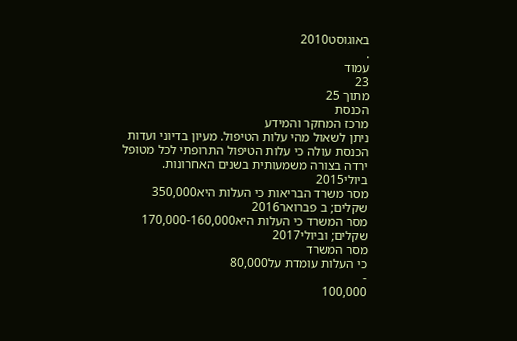באוגוסט2010
.
עמוד
23
מתוך 25
הכנסת
מרכז המחקר והמידע
ניתן לשאול מהי עלות הטיפול. מעיון בדיוני ועדות הכנסת עולה כי עלות הטיפול התרופתי לכל מטופל
ירדה בצורה משמעותית בשנים האחרונות. ביולי2015
מסר משרד הבריאות כי העלות היא350,000
שקלים; ב פברואר2016
מסר המשרד כי העלות היא170,000-160,000
שקלים; וביולי2017
מסר המשרד
כי העלות עומדת על80,000
-
100,000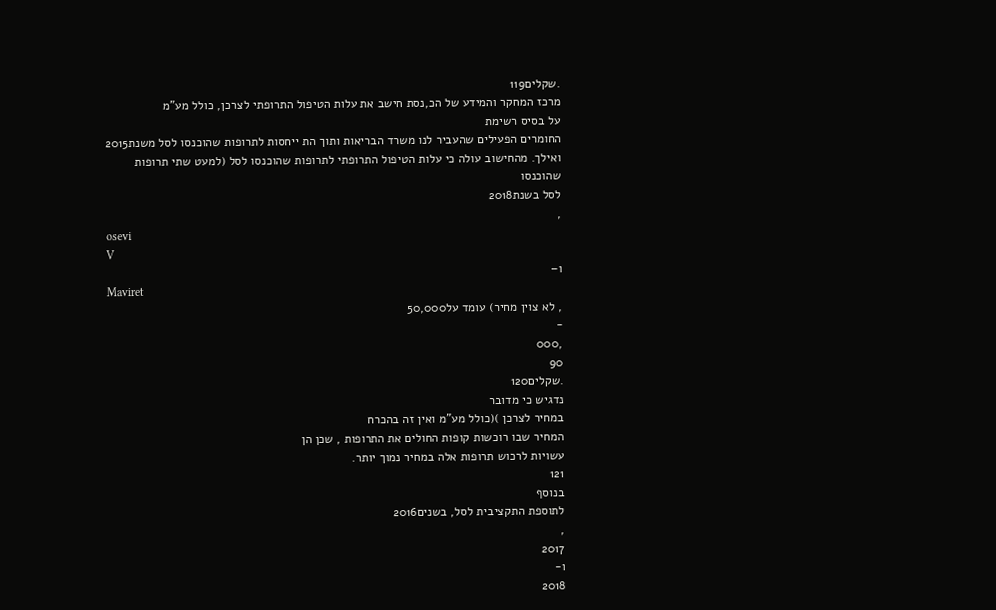.שקלים119
מרכז המחקר והמידע של הכ,נסת חישב את עלות הטיפול התרופתי לצרכן, כולל מע"מ
על בסיס רשימת
החומרים הפעילים שהעביר לנו משרד הבריאות ותוך הת ייחסות לתרופות שהוכנסו לסל משנת2015
ואילך. מהחישוב עולה כי עלות הטיפול התרופתי לתרופות שהוכנסו לסל (למעט שתי תרופות שהוכנסו
לסל בשנת2018
,
osevi
V
ו–
Maviret
, לא צוין מחיר) עומד על50,000
-
,000
90
.שקלים120
נדגיש כי מדובר
במחיר לצרכן )(כולל מע"מ ואין זה בהכרח
המחיר שבו רוכשות קופות החולים את התרופות , שכן הן
עשויות לרכוש תרופות אלה במחיר נמוך יותר.
121
בנוסף
לתוספת התקציבית לסל, בשנים2016
,
2017
ו-
2018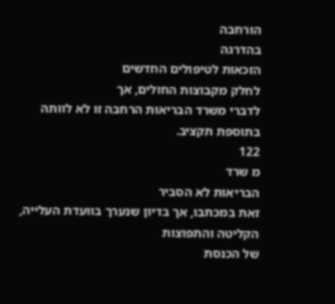הורחבה
בהדרגה
הזכאות לטיפולים החדשים
לחלק מקבוצות החולים, אך
לדברי משרד הבריאות הרחבה זו לא לוותה בתוספת תקציב.
122
מ שרד
הבריאות לא הסביר
זאת במכתבו, אך בדיון שנערך בוועדת העלייה, הקליטה והתפוצות
של הכנסת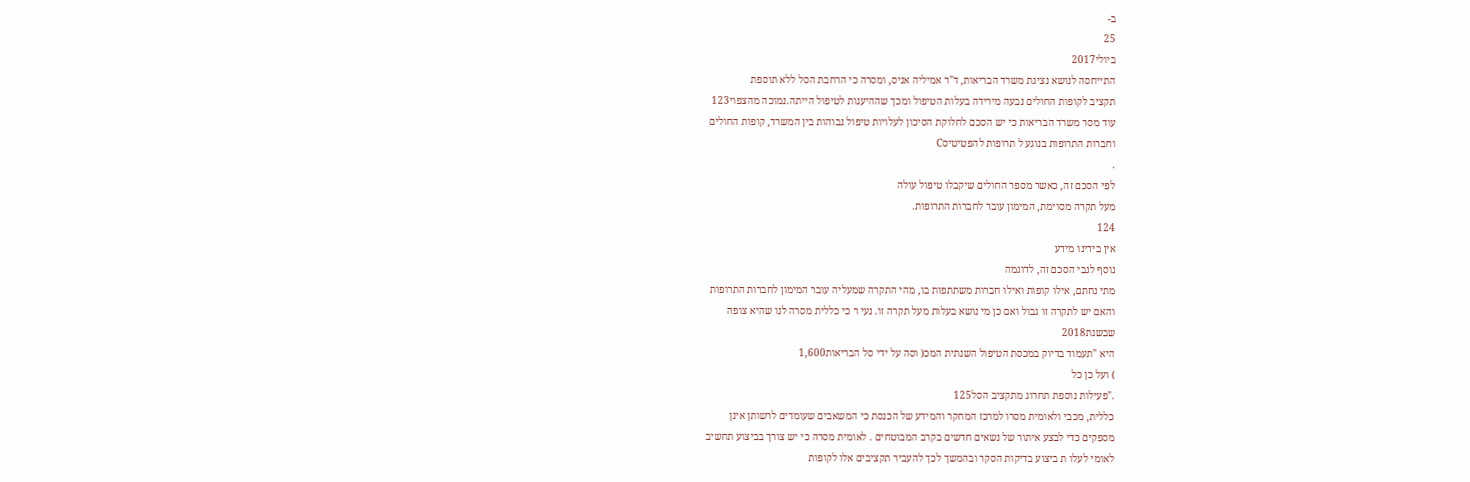ב-
25
ביולי2017
התייחסה לנושא נציגת משרד הבריאות, ד"ר אמיליה אניס, ומסרה כי הרחבת הסל ללא תוספת
תקציב לקופות החולים נבעה מירידה בעלות הטיפול ומכך שההיענות לטיפול הייתה.נמוכה מהצפוי123
עוד מסר משרד הבריאות כי יש הסכם לחלוקת הסיכון לעלויות טיפול גבוהות בין המשרד, קופות החולים
וחברות התרופות בנוגע ל תרופות להפטיטיסC
.
לפי הסכם זה, כאשר מספר החולים שיקבלו טיפול עולה
מעל תקרה מסוימת, המימון עובר לחברות התרופות.
124
אין בידינו מידע
נוסף לגבי הסכם זה, לדוגמה
מתי נחתם, אילו קופות ואילו חברות משתתפות בו, מהי התקרה שמעליה עובר המימון לחברות התרופות
והאם יש לתקרה זו גבול ואם כן מי נושא בעלות מעל תקרה זו. נעי ר כי כללית מסרה לנו שהיא צופה
שבשנת2018
היא "תעמוד בדיוק במכסת הטיפול השנתית המכ( וסה על ידי סל הבריאות1,600
) ועל כן כל
."פעילות נוספת תחרוג מתקציב הסל125
כללית, מכבי ולאומית מסרו למרכז המחקר והמידע של הכנסת כי המשאבים שעומדים לרשותן אינן
מספקים כדי לבצע איתור של נשאים חדשים בקרב המבוטחים . לאומית מסרה כי יש צורך בביצוע תחשיב
לאומי לעלו ת ביצוע בדיקות הסקר ובהמשך לכך להעביר תקציבים אלו לקופות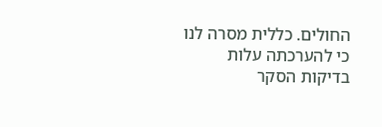החולים. כללית מסרה לנו
כי להערכתה עלות בדיקות הסקר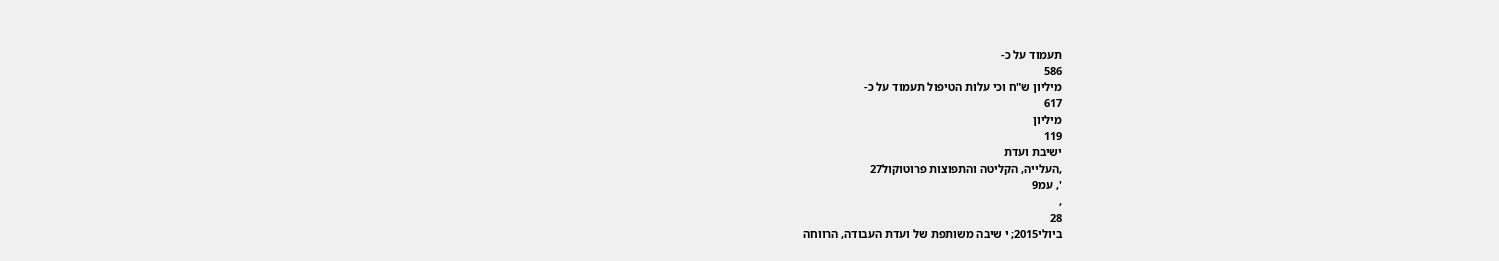תעמוד על כ-
586
מיליון ש"ח וכי עלות הטיפול תעמוד על כ-
617
מיליון
119
ישיבת ועדת
,העלייה, הקליטה והתפוצות פרוטוקול27
', עמ9
,
28
ביולי2015; י שיבה משותפת של ועדת העבודה, הרווחה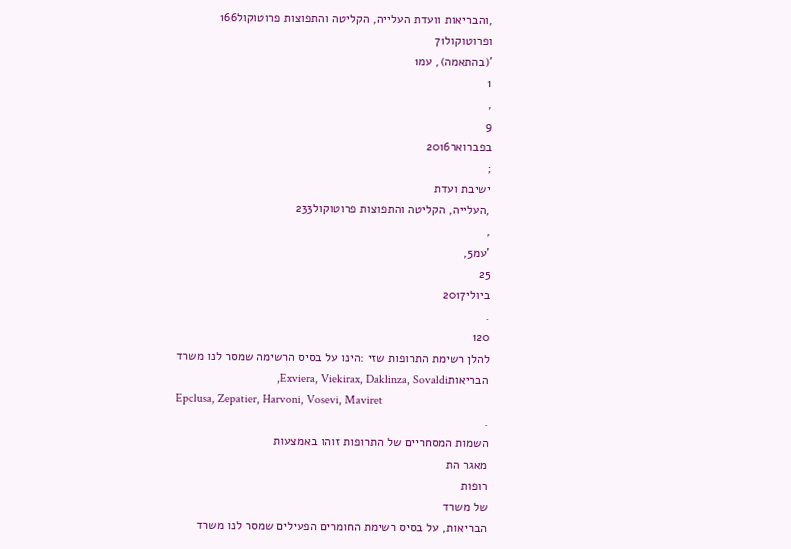,והבריאות וועדת העלייה, הקליטה והתפוצות פרוטוקול166
ופרוטוקול71
'(בהתאמה), עמ1
1
,
9
בפברואר2016
;
ישיבת ועדת
,העלייה, הקליטה והתפוצות פרוטוקול233
,
'עמ5,
25
ביולי2017
.
120
להלן רשימת התרופות שזי :הינו על בסיס הרשימה שמסר לנו משרד הבריאותExviera, Viekirax, Daklinza, Sovaldi,
Epclusa, Zepatier, Harvoni, Vosevi, Maviret
.
השמות המסחריים של התרופות זוהו באמצעות
מאגר הת
רופות
של משרד
הבריאות, על בסיס רשימת החומרים הפעילים שמסר לנו משרד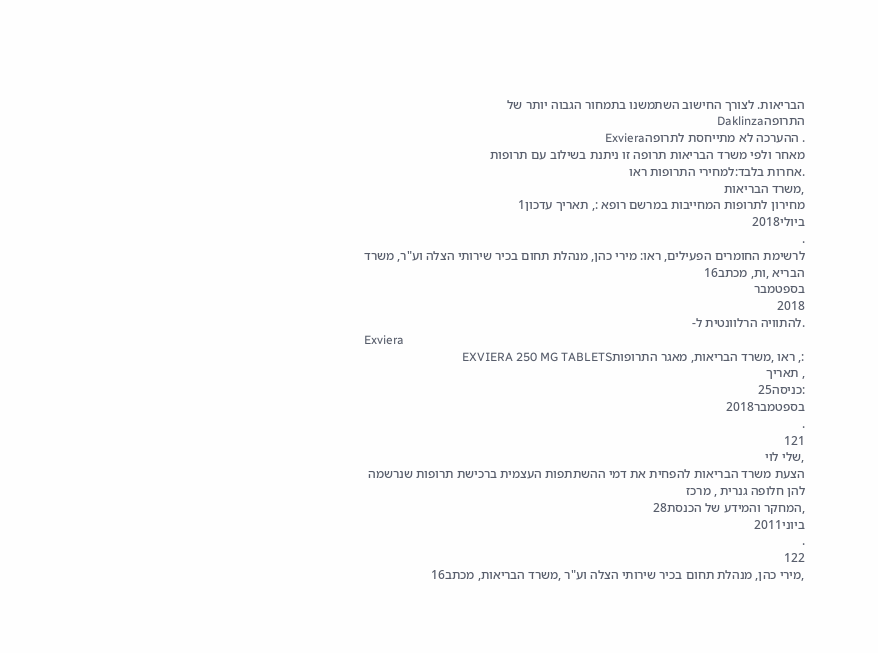הבריאות. לצורך החישוב השתמשנו בתמחור הגבוה יותר של
התרופהDaklinza
. ההערכה לא מתייחסת לתרופהExviera
מאחר ולפי משרד הבריאות תרופה זו ניתנת בשילוב עם תרופות
.אחרות בלבד:למחירי התרופות ראו
,משרד הבריאות
מחירון לתרופות המחייבות במרשם רופא :, תאריך עדכון1
ביולי2018
.
לרשימת החומרים הפעילים, ראו: מירי כהן, מנהלת תחום בכיר שירותי הצלה וע"ר, משרד הבריא ,ות, מכתב16
בספטמבר
2018
.להתוויה הרלוונטית ל-
Exviera
:, ראו ,משרד הבריאות, מאגר התרופותEXVIERA 250 MG TABLETS
, תאריך
:כניסה25
בספטמבר2018
.
121
,שלי לוי
הצעת משרד הבריאות להפחית את דמי ההשתתפות העצמית ברכישת תרופות שנרשמה להן חלופה גנרית , מרכז
,המחקר והמידע של הכנסת28
ביוני2011
.
122
,מירי כהן, מנהלת תחום בכיר שירותי הצלה וע"ר ,משרד הבריאות, מכתב16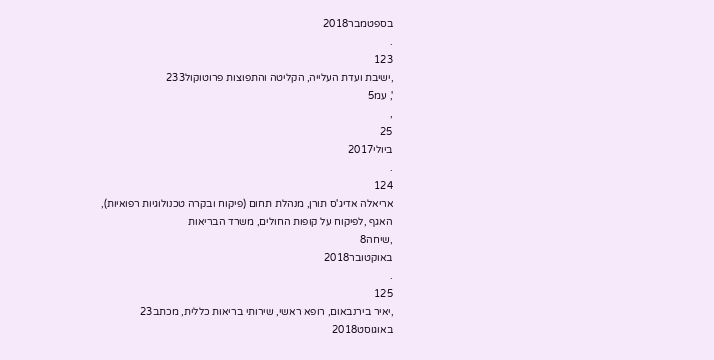בספטמבר2018
.
123
,ישיבת ועדת העלייה, הקליטה והתפוצות פרוטוקול233
', עמ5
,
25
ביולי2017
.
124
אריאלה אדיג'ס תורן, מנהלת תחום (פיקוח ובקרה טכנולוגיות רפואיות), האגף ,לפיקוח על קופות החולים, משרד הבריאות
,שיחה8
באוקטובר2018
.
125
,יאיר בירנבאום, רופא ראשי, שירותי בריאות כללית, מכתב23
באוגוסט2018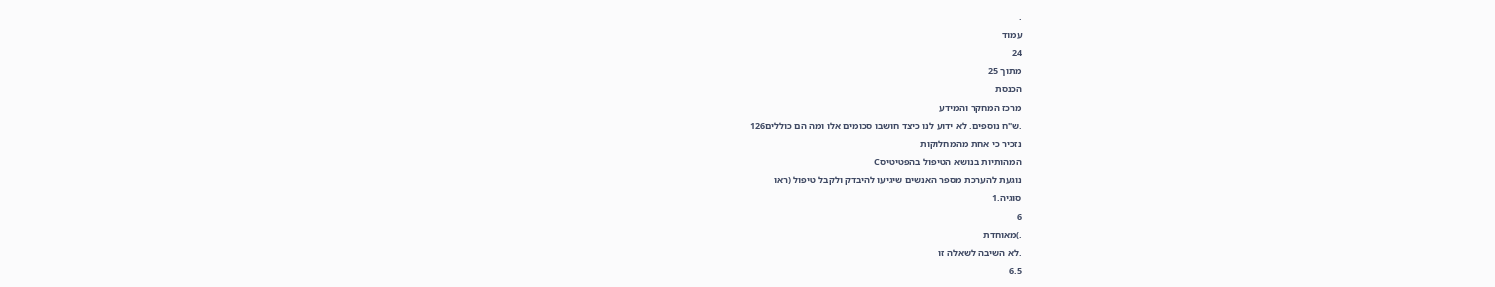.
עמוד
24
מתוך 25
הכנסת
מרכז המחקר והמידע
.ש"ח נוספים. לא ידוע לנו כיצד חושבו סכומים אלו ומה הם כוללים126
נזכיר כי אחת מהמחלוקות
המהותיות בנושא הטיפול בהפטיטיסC
נוגעת להערכת מספר האנשים שיגיעו להיבדק ולקבל טיפול (ראו
סוגיה.1
6
.)מאוחדת
.לא השיבה לשאלה זו
6.5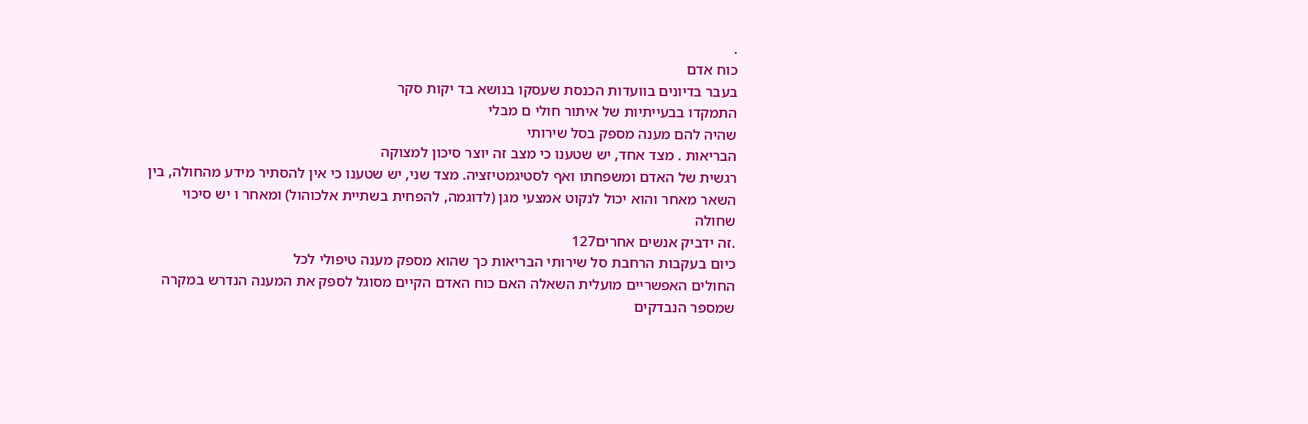.
כוח אדם
בעבר בדיונים בוועדות הכנסת שעסקו בנושא בד יקות סקר
התמקדו בבעייתיות של איתור חולי ם מבלי
שהיה להם מענה מספק בסל שירותי
הבריאות . מצד אחד, יש שטענו כי מצב זה יוצר סיכון למצוקה
רגשית של האדם ומשפחתו ואף לסטיגמטיזציה. מצד שני, יש שטענו כי אין להסתיר מידע מהחולה, בין
השאר מאחר והוא יכול לנקוט אמצעי מגן (לדוגמה, להפחית בשתיית אלכוהול) ומאחר ו יש סיכוי שחולה
.זה ידביק אנשים אחרים127
כיום בעקבות הרחבת סל שירותי הבריאות כך שהוא מספק מענה טיפולי לכל
החולים האפשריים מועלית השאלה האם כוח האדם הקיים מסוגל לספק את המענה הנדרש במקרה
שמספר הנבדקים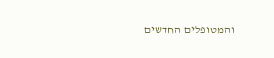והמטופלים החדשים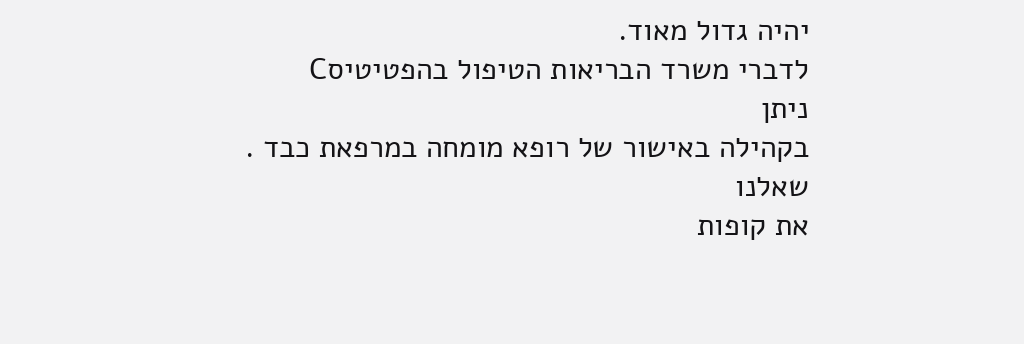יהיה גדול מאוד.
לדברי משרד הבריאות הטיפול בהפטיטיסC
ניתן
בקהילה באישור של רופא מומחה במרפאת כבד .
שאלנו
את קופות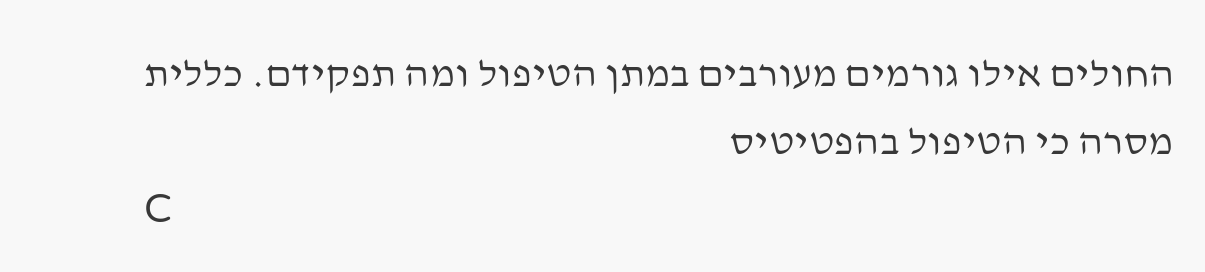החולים אילו גורמים מעורבים במתן הטיפול ומה תפקידם. כללית
מסרה כי הטיפול בהפטיטיס
C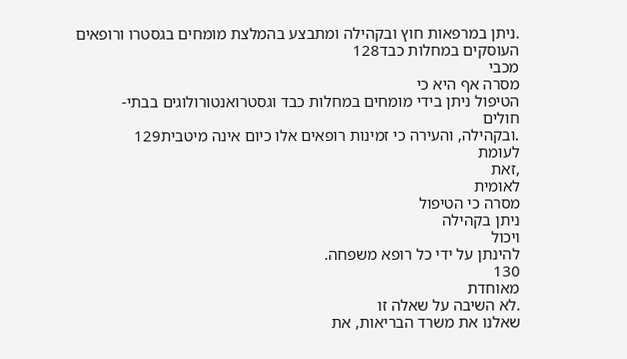.ניתן במרפאות חוץ ובקהילה ומתבצע בהמלצת מומחים בגסטרו ורופאים העוסקים במחלות כבד128
מכבי
מסרה אף היא כי
הטיפול ניתן בידי מומחים במחלות כבד וגסטרואנטורולוגים בבתי-
חולים
.ובקהילה, והעירה כי זמינות רופאים אלו כיום אינה מיטבית129
לעומת
,זאת
לאומית
מסרה כי הטיפול
ניתן בקהילה
ויכול
להינתן על ידי כל רופא משפחה.
130
מאוחדת
.לא השיבה על שאלה זו
שאלנו את משרד הבריאות, את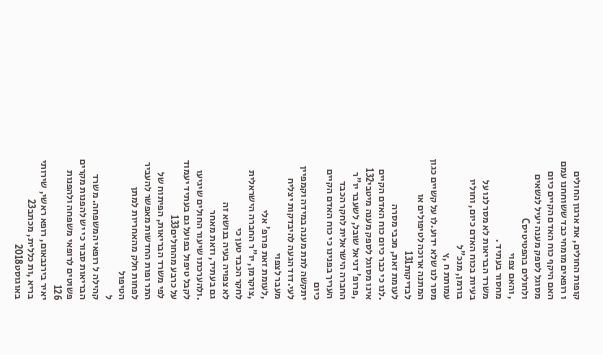קופות החולים, את ארגון החולים
ו רופאים מומחי כבד ששוחחנו עמם
האם היקף כוח האדם הקיים כיום מסוגל לספק מענה יעיל לנשאים ולחולים בהפטיטיסC
, והאם צפוי
מחסור בעתיד .
משרד הבריאות לא מסר לנו על בעיות בכוח האדם כיום, וחוליו בורמן, מנכ"ל
עמותת ח ,ץ
מסר לנו שלא ידוע.לו על קשיים כגון המתנה ארוכה לטיפולים או לבדיקות131
לעומת זאת, מכבי מסרה
.לנו כי כבר כיום כוח האדם הקיים אינו מסוגל לספק מענה מיטבי132
,פרופ' דניאל שובל, לשעבר יו"ר החברה הישראלית לחקר הכבד העריך בפנינו כי כוח האדם הקיים כיום
יתקשה לתת מענה במידה וקמפיין לעי.דוד הגעה להיבדקות יצליח מעבר לצפוי
,לעומת זאת פרופ' אלי
,צוקרמן, יו"ר החברה הישראלית לחקר הכבד טען כי
לא צפויה בעיה בנושא זה
גם בעתיד, וזאת מאחר
.ולהערכתו שיעור החולים שיגיעו לקבל טיפול בפועל גם בעתיד יעמוד על כרבע מהחולים133
לפי משרד הבריאות, הפיתוח של התר ופות החדשות מאפשר להעביר לפחות חלק מהאחריות למתן הטיפול
ל
קהילה ל רופאי המשפחה. משרד הבריאות סבור כי יש להפנות מקרים פשוטים לרופאי משפחה ולהפנות
126
יאיר בירנבאום, רופא ראשי, שירותי בריא ,ות כללית, מכתב23
באוגוסט2018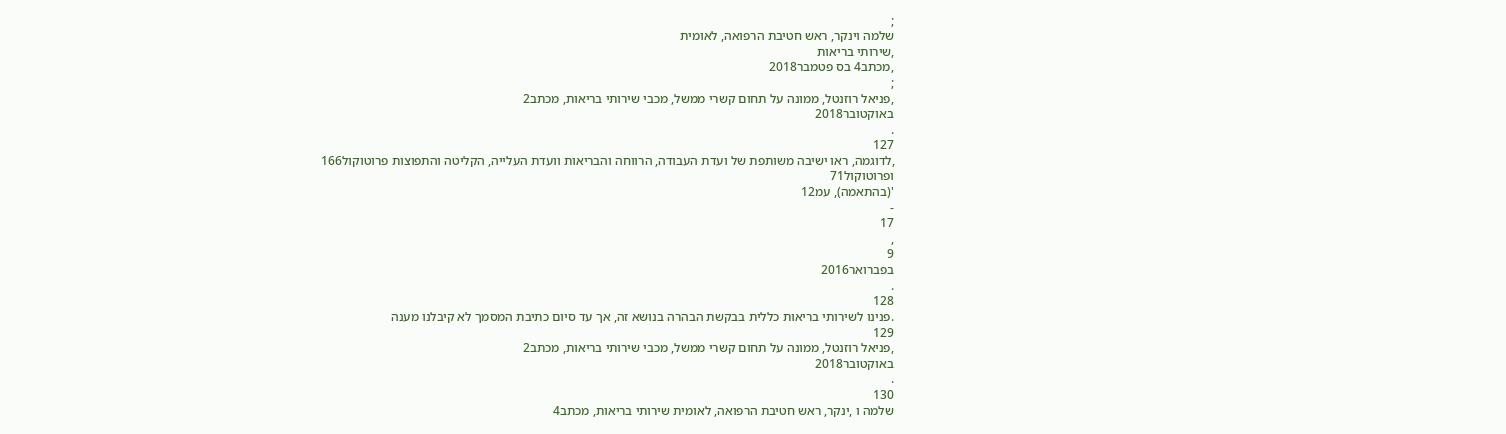;
שלמה וינקר, ראש חטיבת הרפואה, לאומית
,שירותי בריאות
,מכתב4 בס פטמבר2018
;
,פניאל רוזנטל, ממונה על תחום קשרי ממשל, מכבי שירותי בריאות, מכתב2
באוקטובר2018
.
127
,לדוגמה, ראו ישיבה משותפת של ועדת העבודה, הרווחה והבריאות וועדת העלייה, הקליטה והתפוצות פרוטוקול166
ופרוטוקול71
'(בהתאמה), עמ12
-
17
,
9
בפברואר2016
.
128
.פנינו לשירותי בריאות כללית בבקשת הבהרה בנושא זה, אך עד סיום כתיבת המסמך לא קיבלנו מענה
129
,פניאל רוזנטל, ממונה על תחום קשרי ממשל, מכבי שירותי בריאות, מכתב2
באוקטובר2018
.
130
שלמה ו ,ינקר, ראש חטיבת הרפואה, לאומית שירותי בריאות, מכתב4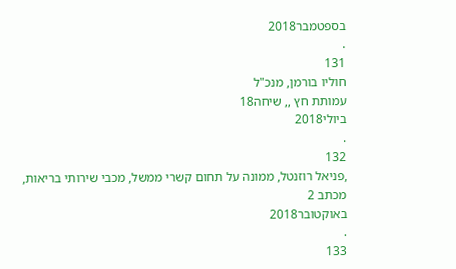בספטמבר2018
.
131
חוליו בורמן, מנכ"ל
עמותת חץ ,, שיחה18
ביולי2018
.
132
,פניאל רוזנטל, ממונה על תחום קשרי ממשל, מכבי שירותי בריאות, מכתב 2
באוקטובר2018
.
133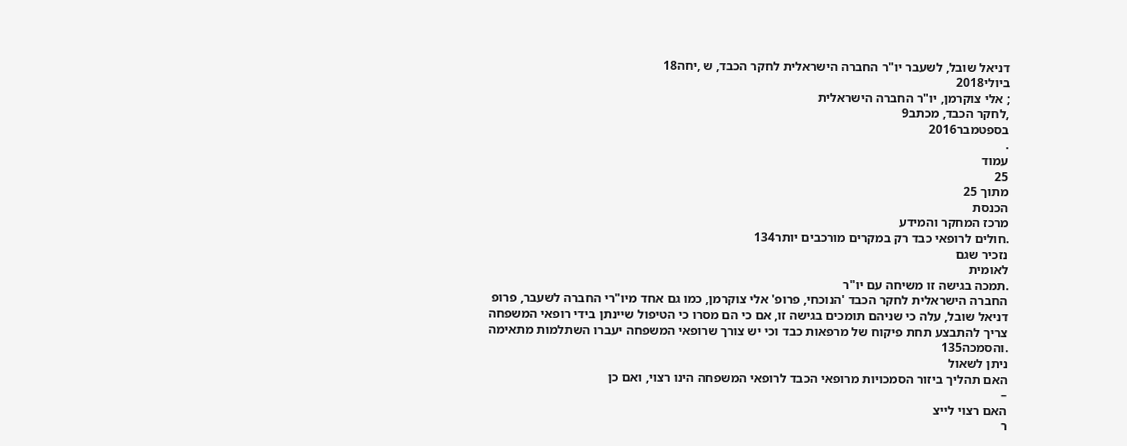דניאל שובל, לשעבר יו"ר החברה הישראלית לחקר הכבד, ש ,יחה18
ביולי2018
; אלי צוקרמן, יו"ר החברה הישראלית
,לחקר הכבד, מכתב9
בספטמבר2016
.
עמוד
25
מתוך 25
הכנסת
מרכז המחקר והמידע
.חולים לרופאי כבד רק במקרים מורכבים יותר134
נזכיר שגם
לאומית
.תמכה בגישה זו משיחה עם יו"ר
החברה הישראלית לחקר הכבד 'הנוכחי, פרופ' אלי צוקרמן, כמו גם אחד מיו"רי החברה לשעבר, פרופ
דניאל שובל, עלה כי שניהם תומכים בגישה זו, אם כי הם מסרו כי הטיפול שיינתן בידי רופאי המשפחה
צריך להתבצע תחת פיקוח של מרפאות כבד וכי יש צורך שרופאי המשפחה יעברו השתלמות מתאימה
.והסמכה135
ניתן לשאול
האם תהליך ביזור הסמכויות מרופאי הכבד לרופאי המשפחה הינו רצוי, ואם כן
–
האם רצוי לייצ
ר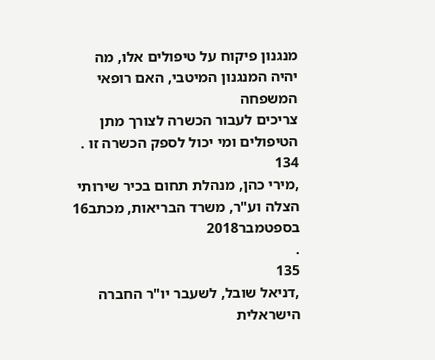מנגנון פיקוח על טיפולים אלו, מה יהיה המנגנון המיטבי, האם רופאי המשפחה
צריכים לעבור הכשרה לצורך מתן הטיפולים ומי יכול לספק הכשרה זו .
134
,מירי כהן, מנהלת תחום בכיר שירותי הצלה וע"ר, משרד הבריאות, מכתב16
בספטמבר2018
.
135
,דניאל שובל, לשעבר יו"ר החברה הישראלית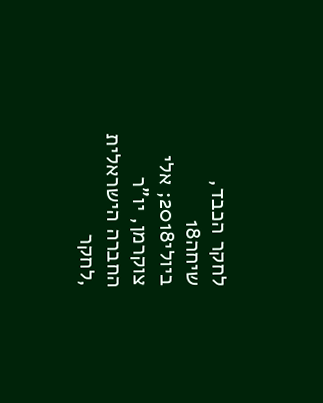לחקר הכבד, שיחה18
ביולי2018; אלי צוקרמן, יו"ר
החברה הישראלית
,לחקר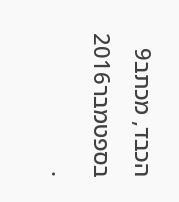הכבד, מכתב9
בספטמבר2016
.